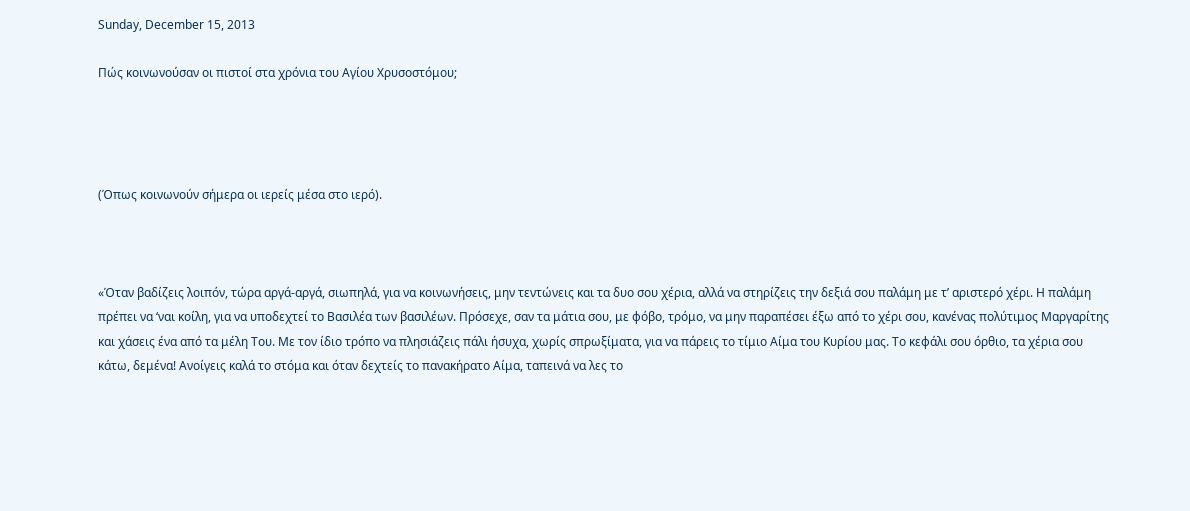Sunday, December 15, 2013

Πώς κοινωνούσαν οι πιστοί στα χρόνια του Αγίου Χρυσοστόμου;




(Όπως κοινωνούν σήμερα οι ιερείς μέσα στο ιερό).



«Όταν βαδίζεις λοιπόν, τώρα αργά-αργά, σιωπηλά, για να κοινωνήσεις, μην τεντώνεις και τα δυο σου χέρια, αλλά να στηρίζεις την δεξιά σου παλάμη με τ’ αριστερό χέρι. Η παλάμη πρέπει να ‘ναι κοίλη, για να υποδεχτεί το Βασιλέα των βασιλέων. Πρόσεχε, σαν τα μάτια σου, με φόβο, τρόμο, να μην παραπέσει έξω από το χέρι σου, κανένας πολύτιμος Μαργαρίτης και χάσεις ένα από τα μέλη Του. Με τον ίδιο τρόπο να πλησιάζεις πάλι ήσυχα, χωρίς σπρωξίματα, για να πάρεις το τίμιο Αίμα του Κυρίου μας. Το κεφάλι σου όρθιο, τα χέρια σου κάτω, δεμένα! Ανοίγεις καλά το στόμα και όταν δεχτείς το πανακήρατο Αίμα, ταπεινά να λες το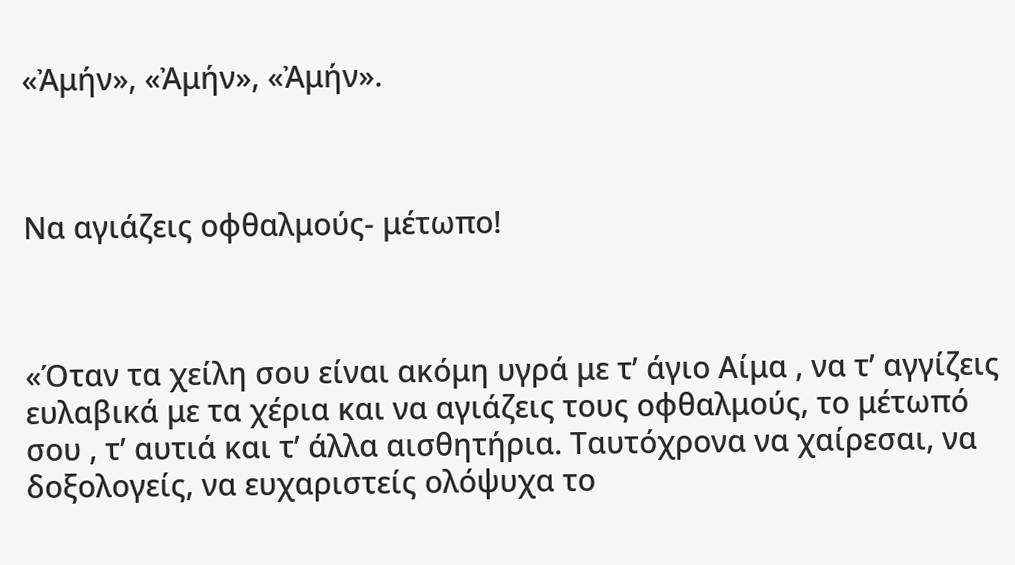«Ἀμήν», «Ἀμήν», «Ἀμήν».



Να αγιάζεις οφθαλμούς- μέτωπο!



«Όταν τα χείλη σου είναι ακόμη υγρά με τ’ άγιο Αίμα , να τ’ αγγίζεις ευλαβικά με τα χέρια και να αγιάζεις τους οφθαλμούς, το μέτωπό σου , τ’ αυτιά και τ’ άλλα αισθητήρια. Ταυτόχρονα να χαίρεσαι, να δοξολογείς, να ευχαριστείς ολόψυχα το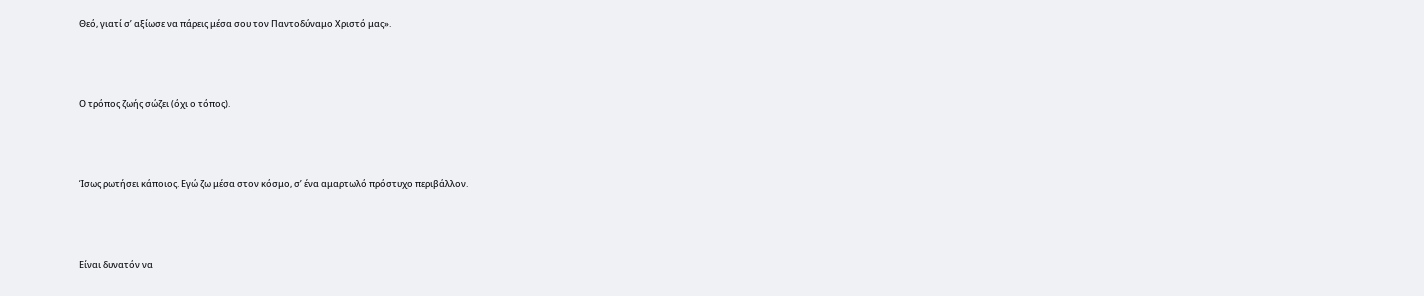Θεό, γιατί σ’ αξίωσε να πάρεις μέσα σου τον Παντοδύναμο Χριστό μας».



Ο τρόπος ζωής σώζει (όχι ο τόπος).



Ίσως ρωτήσει κάποιος. Εγώ ζω μέσα στον κόσμο, σ’ ένα αμαρτωλό πρόστυχο περιβάλλον.



Είναι δυνατόν να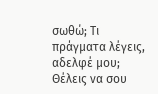σωθώ; Τι πράγματα λέγεις, αδελφέ μου; Θέλεις να σου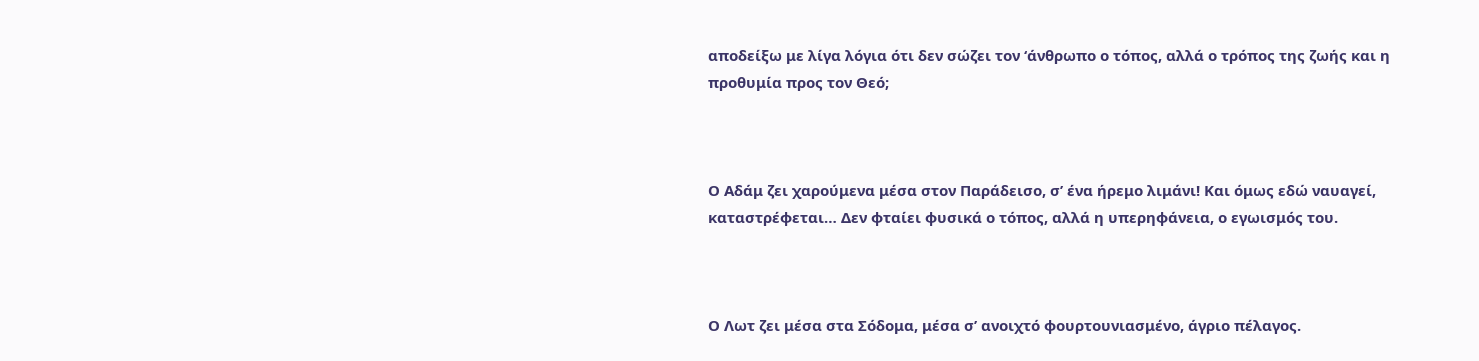αποδείξω με λίγα λόγια ότι δεν σώζει τον ‘άνθρωπο ο τόπος, αλλά ο τρόπος της ζωής και η προθυμία προς τον Θεό;



Ο Αδάμ ζει χαρούμενα μέσα στον Παράδεισο, σ’ ένα ήρεμο λιμάνι! Και όμως εδώ ναυαγεί, καταστρέφεται… Δεν φταίει φυσικά ο τόπος, αλλά η υπερηφάνεια, ο εγωισμός του.



Ο Λωτ ζει μέσα στα Σόδομα, μέσα σ’ ανοιχτό φουρτουνιασμένο, άγριο πέλαγος.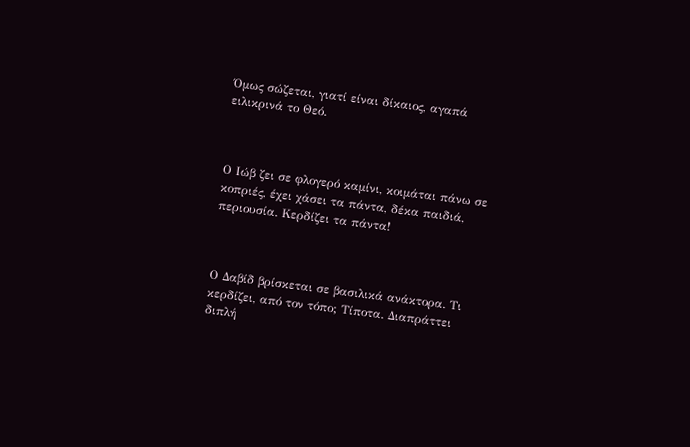Όμως σώζεται, γιατί είναι δίκαιος, αγαπά ειλικρινά το Θεό.



Ο Ιώβ ζει σε φλογερό καμίνι, κοιμάται πάνω σε κοπριές, έχει χάσει τα πάντα, δέκα παιδιά, περιουσία. Κερδίζει τα πάντα!



Ο Δαβίδ βρίσκεται σε βασιλικά ανάκτορα. Τι κερδίζει, από τον τόπο; Τίποτα. Διαπράττει διπλή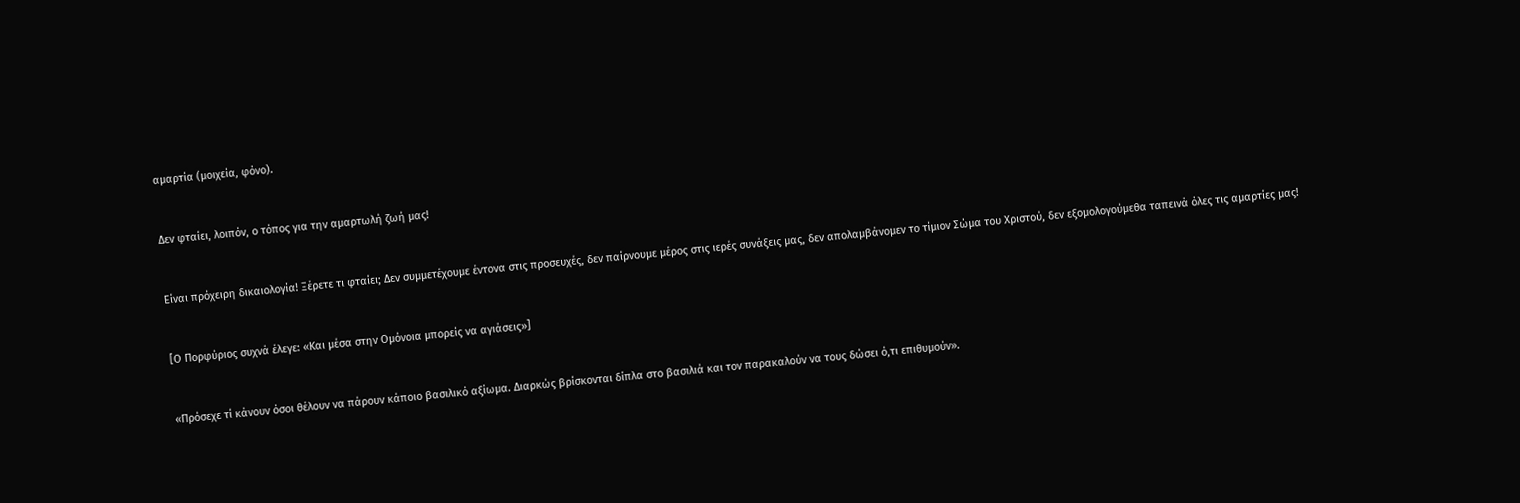αμαρτία (μοιχεία, φόνο).



Δεν φταίει, λοιπόν, ο τόπος για την αμαρτωλή ζωή μας!



Είναι πρόχειρη δικαιολογία! Ξέρετε τι φταίει; Δεν συμμετέχουμε έντονα στις προσευχές, δεν παίρνουμε μέρος στις ιερές συνάξεις μας, δεν απολαμβάνομεν το τίμιον Σώμα του Χριστού, δεν εξομολογούμεθα ταπεινά όλες τις αμαρτίες μας!



[Ο Πορφύριος συχνά έλεγε: «Και μέσα στην Ομόνοια μπορείς να αγιάσεις»]



«Πρόσεχε τί κάνουν όσοι θέλουν να πάρουν κάποιο βασιλικό αξίωμα. Διαρκώς βρίσκονται δίπλα στο βασιλιά και τον παρακαλούν να τους δώσει ό,τι επιθυμούν».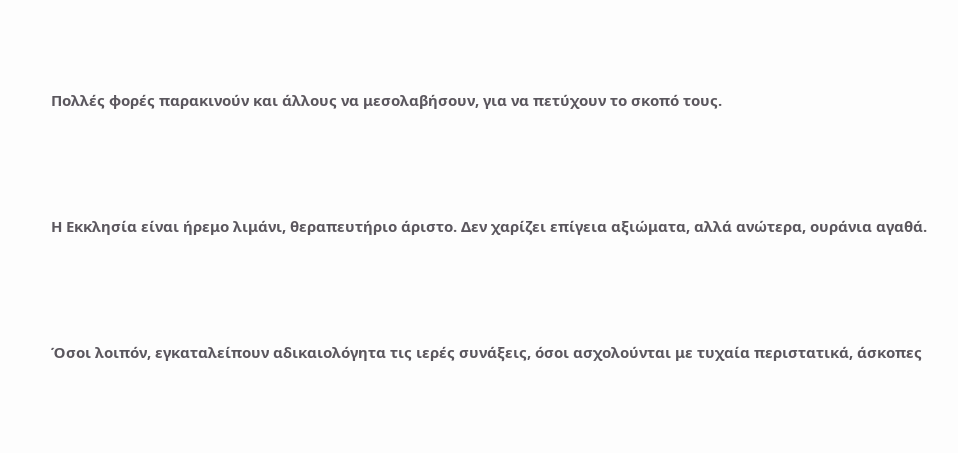Πολλές φορές παρακινούν και άλλους να μεσολαβήσουν, για να πετύχουν το σκοπό τους.



Η Εκκλησία είναι ήρεμο λιμάνι, θεραπευτήριο άριστο. Δεν χαρίζει επίγεια αξιώματα, αλλά ανώτερα, ουράνια αγαθά.



Όσοι λοιπόν, εγκαταλείπουν αδικαιολόγητα τις ιερές συνάξεις, όσοι ασχολούνται με τυχαία περιστατικά, άσκοπες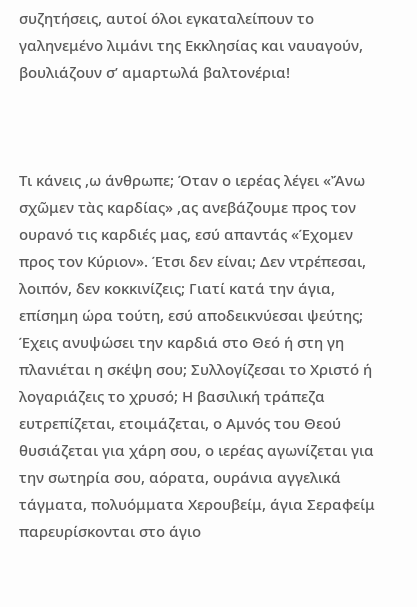συζητήσεις, αυτοί όλοι εγκαταλείπουν το γαληνεμένο λιμάνι της Εκκλησίας και ναυαγούν, βουλιάζουν σ’ αμαρτωλά βαλτονέρια!



Τι κάνεις ,ω άνθρωπε; Όταν ο ιερέας λέγει «Ἄνω σχῶμεν τὰς καρδίας» ,ας ανεβάζουμε προς τον ουρανό τις καρδιές μας, εσύ απαντάς «Έχομεν προς τον Κύριον». Έτσι δεν είναι; Δεν ντρέπεσαι, λοιπόν, δεν κοκκινίζεις; Γιατί κατά την άγια, επίσημη ώρα τούτη, εσύ αποδεικνύεσαι ψεύτης; Έχεις ανυψώσει την καρδιά στο Θεό ή στη γη πλανιέται η σκέψη σου; Συλλογίζεσαι το Χριστό ή λογαριάζεις το χρυσό; Η βασιλική τράπεζα ευτρεπίζεται, ετοιμάζεται, ο Αμνός του Θεού θυσιάζεται για χάρη σου, ο ιερέας αγωνίζεται για την σωτηρία σου, αόρατα, ουράνια αγγελικά τάγματα, πολυόμματα Χερουβείμ, άγια Σεραφείμ παρευρίσκονται στο άγιο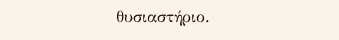θυσιαστήριο.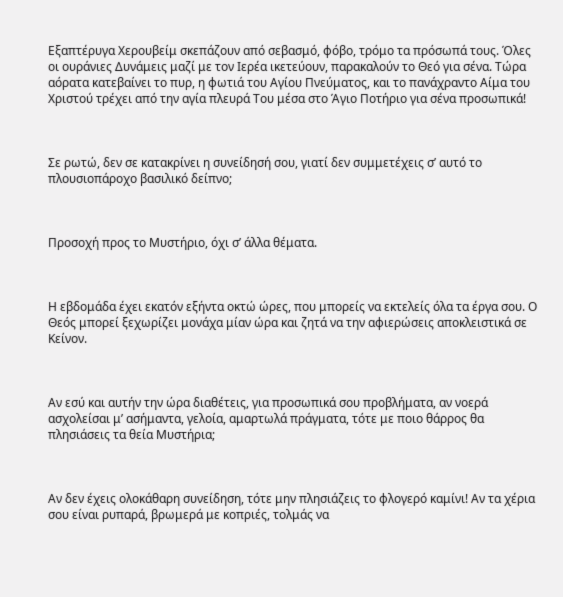Εξαπτέρυγα Χερουβείμ σκεπάζουν από σεβασμό, φόβο, τρόμο τα πρόσωπά τους. Όλες οι ουράνιες Δυνάμεις μαζί με τον Ιερέα ικετεύουν, παρακαλούν το Θεό για σένα. Τώρα αόρατα κατεβαίνει το πυρ, η φωτιά του Αγίου Πνεύματος, και το πανάχραντο Αίμα του Χριστού τρέχει από την αγία πλευρά Του μέσα στο Άγιο Ποτήριο για σένα προσωπικά!



Σε ρωτώ, δεν σε κατακρίνει η συνείδησή σου, γιατί δεν συμμετέχεις σ’ αυτό το πλουσιοπάροχο βασιλικό δείπνο;



Προσοχή προς το Μυστήριο, όχι σ’ άλλα θέματα.



Η εβδομάδα έχει εκατόν εξήντα οκτώ ώρες, που μπορείς να εκτελείς όλα τα έργα σου. Ο Θεός μπορεί ξεχωρίζει μονάχα μίαν ώρα και ζητά να την αφιερώσεις αποκλειστικά σε Κείνον.



Αν εσύ και αυτήν την ώρα διαθέτεις, για προσωπικά σου προβλήματα, αν νοερά ασχολείσαι μ’ ασήμαντα, γελοία, αμαρτωλά πράγματα, τότε με ποιο θάρρος θα πλησιάσεις τα θεία Μυστήρια;



Αν δεν έχεις ολοκάθαρη συνείδηση, τότε μην πλησιάζεις το φλογερό καμίνι! Αν τα χέρια σου είναι ρυπαρά, βρωμερά με κοπριές, τολμάς να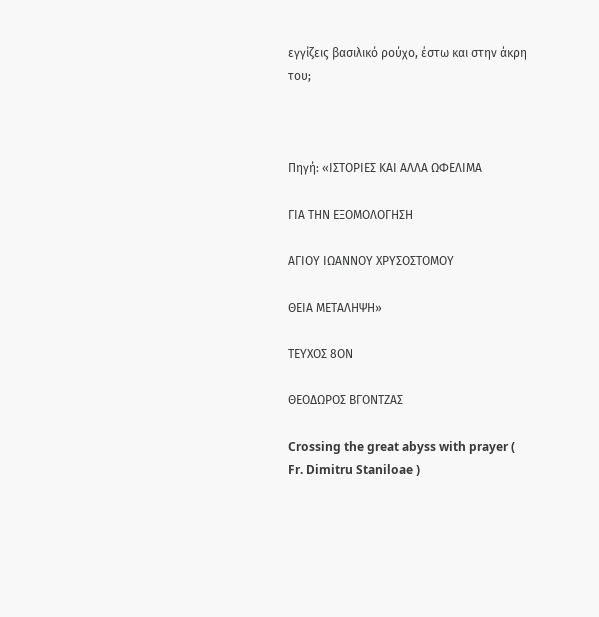εγγίζεις βασιλικό ρούχο, έστω και στην άκρη του;



Πηγή: «ΙΣΤΟΡΙΕΣ ΚΑΙ ΑΛΛΑ ΩΦΕΛΙΜΑ

ΓΙΑ ΤΗΝ ΕΞΟΜΟΛΟΓΗΣΗ

ΑΓΙΟΥ ΙΩΑΝΝΟΥ ΧΡΥΣΟΣΤΟΜΟΥ

ΘΕΙΑ ΜΕΤΑΛΗΨΗ»

ΤΕΥΧΟΣ 8ΟΝ

ΘΕΟΔΩΡΟΣ ΒΓΟΝΤΖΑΣ

Crossing the great abyss with prayer ( Fr. Dimitru Staniloae )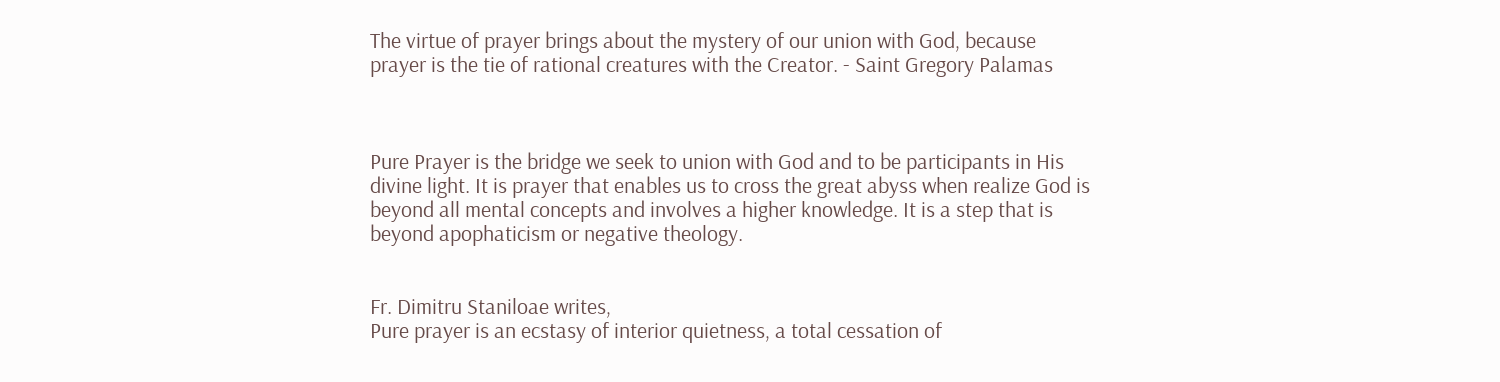The virtue of prayer brings about the mystery of our union with God, because prayer is the tie of rational creatures with the Creator. - Saint Gregory Palamas



Pure Prayer is the bridge we seek to union with God and to be participants in His divine light. It is prayer that enables us to cross the great abyss when realize God is beyond all mental concepts and involves a higher knowledge. It is a step that is beyond apophaticism or negative theology.


Fr. Dimitru Staniloae writes,
Pure prayer is an ecstasy of interior quietness, a total cessation of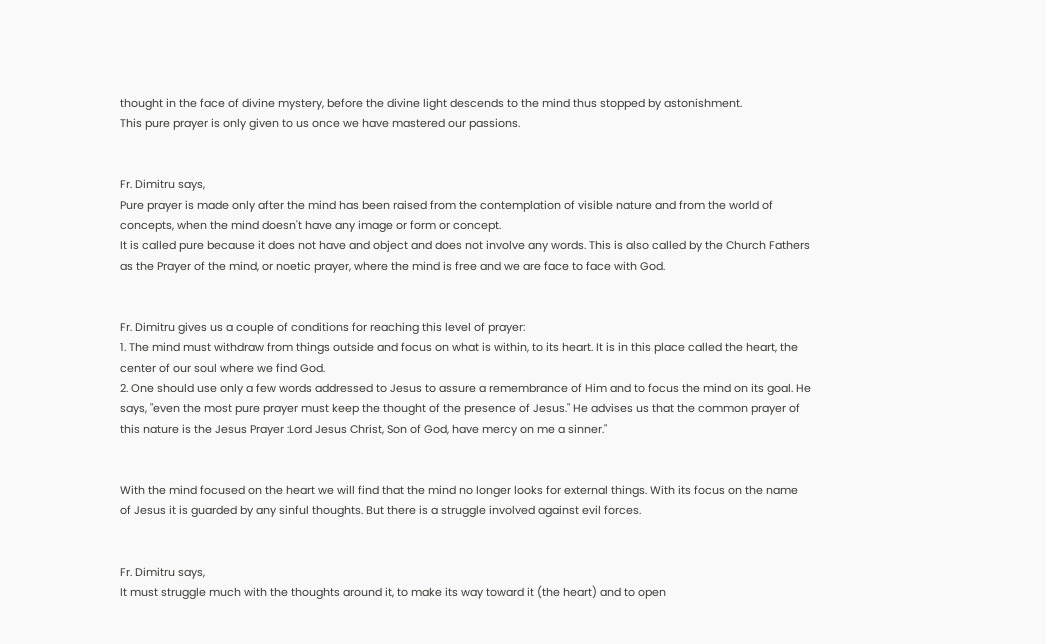thought in the face of divine mystery, before the divine light descends to the mind thus stopped by astonishment.
This pure prayer is only given to us once we have mastered our passions.


Fr. Dimitru says,
Pure prayer is made only after the mind has been raised from the contemplation of visible nature and from the world of concepts, when the mind doesn't have any image or form or concept.
It is called pure because it does not have and object and does not involve any words. This is also called by the Church Fathers as the Prayer of the mind, or noetic prayer, where the mind is free and we are face to face with God.


Fr. Dimitru gives us a couple of conditions for reaching this level of prayer:
1. The mind must withdraw from things outside and focus on what is within, to its heart. It is in this place called the heart, the center of our soul where we find God.
2. One should use only a few words addressed to Jesus to assure a remembrance of Him and to focus the mind on its goal. He says, "even the most pure prayer must keep the thought of the presence of Jesus." He advises us that the common prayer of this nature is the Jesus Prayer :Lord Jesus Christ, Son of God, have mercy on me a sinner."


With the mind focused on the heart we will find that the mind no longer looks for external things. With its focus on the name of Jesus it is guarded by any sinful thoughts. But there is a struggle involved against evil forces.


Fr. Dimitru says,
It must struggle much with the thoughts around it, to make its way toward it (the heart) and to open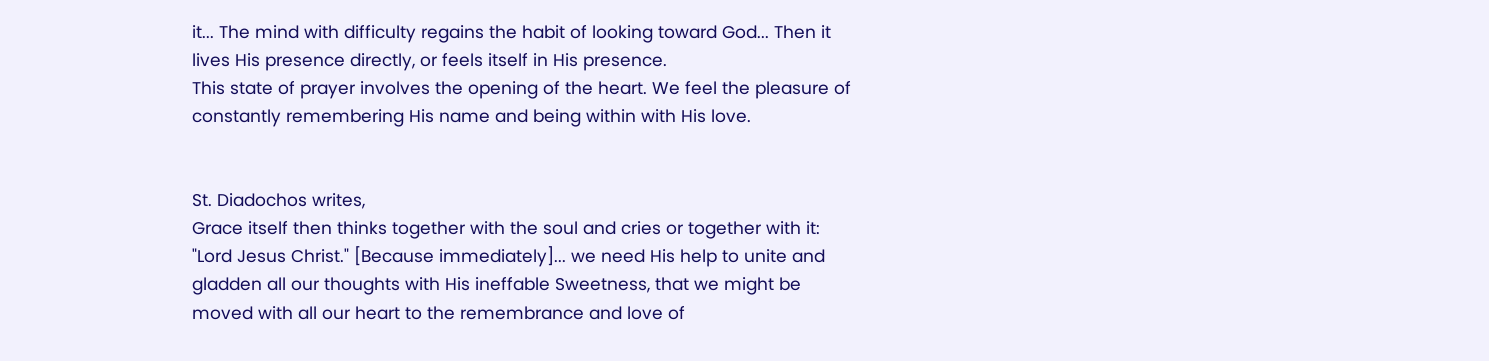it... The mind with difficulty regains the habit of looking toward God... Then it lives His presence directly, or feels itself in His presence.
This state of prayer involves the opening of the heart. We feel the pleasure of constantly remembering His name and being within with His love.


St. Diadochos writes,
Grace itself then thinks together with the soul and cries or together with it: "Lord Jesus Christ." [Because immediately]... we need His help to unite and gladden all our thoughts with His ineffable Sweetness, that we might be moved with all our heart to the remembrance and love of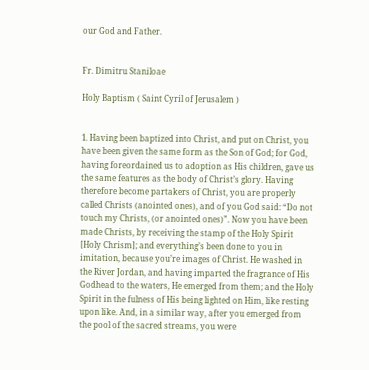our God and Father.


Fr. Dimitru Staniloae

Holy Baptism ( Saint Cyril of Jerusalem )


1. Having been baptized into Christ, and put on Christ, you have been given the same form as the Son of God; for God, having foreordained us to adoption as His children, gave us the same features as the body of Christ’s glory. Having therefore become partakers of Christ, you are properly called Christs (anointed ones), and of you God said: “Do not touch my Christs, (or anointed ones)”. Now you have been made Christs, by receiving the stamp of the Holy Spirit [Holy Chrism]; and everything’s been done to you in imitation, because you’re images of Christ. He washed in the River Jordan, and having imparted the fragrance of His Godhead to the waters, He emerged from them; and the Holy Spirit in the fulness of His being lighted on Him, like resting upon like. And, in a similar way, after you emerged from the pool of the sacred streams, you were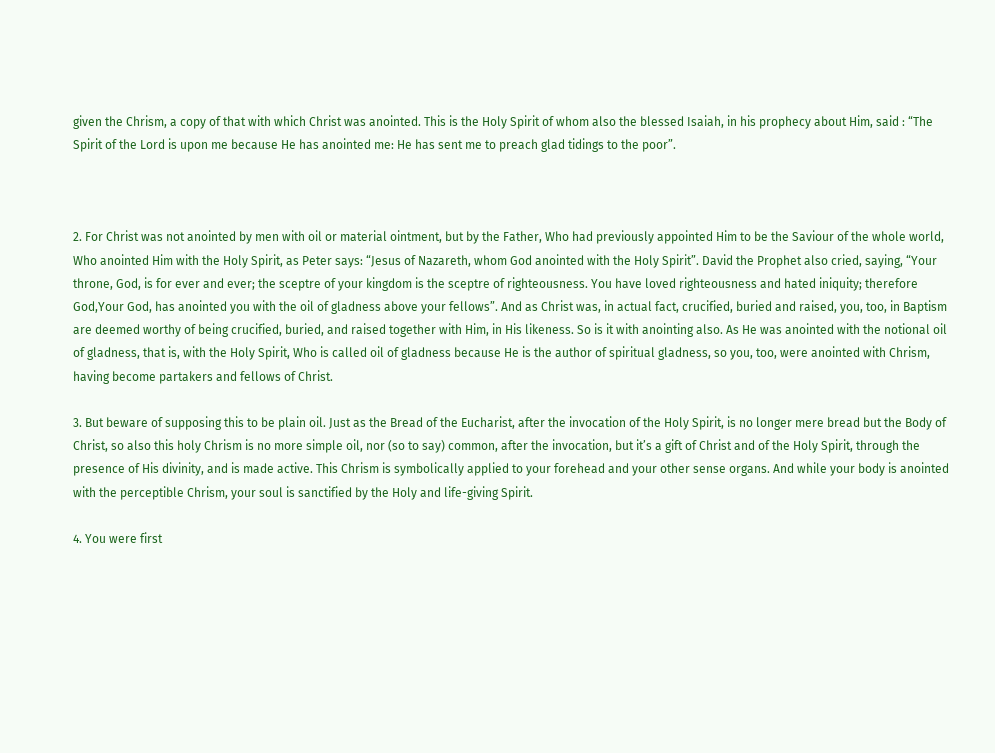given the Chrism, a copy of that with which Christ was anointed. This is the Holy Spirit of whom also the blessed Isaiah, in his prophecy about Him, said : “The Spirit of the Lord is upon me because He has anointed me: He has sent me to preach glad tidings to the poor”.



2. For Christ was not anointed by men with oil or material ointment, but by the Father, Who had previously appointed Him to be the Saviour of the whole world, Who anointed Him with the Holy Spirit, as Peter says: “Jesus of Nazareth, whom God anointed with the Holy Spirit”. David the Prophet also cried, saying, “Your throne, God, is for ever and ever; the sceptre of your kingdom is the sceptre of righteousness. You have loved righteousness and hated iniquity; therefore God,Your God, has anointed you with the oil of gladness above your fellows”. And as Christ was, in actual fact, crucified, buried and raised, you, too, in Baptism are deemed worthy of being crucified, buried, and raised together with Him, in His likeness. So is it with anointing also. As He was anointed with the notional oil of gladness, that is, with the Holy Spirit, Who is called oil of gladness because He is the author of spiritual gladness, so you, too, were anointed with Chrism, having become partakers and fellows of Christ.

3. But beware of supposing this to be plain oil. Just as the Bread of the Eucharist, after the invocation of the Holy Spirit, is no longer mere bread but the Body of Christ, so also this holy Chrism is no more simple oil, nor (so to say) common, after the invocation, but it’s a gift of Christ and of the Holy Spirit, through the presence of His divinity, and is made active. This Chrism is symbolically applied to your forehead and your other sense organs. And while your body is anointed with the perceptible Chrism, your soul is sanctified by the Holy and life-giving Spirit.

4. You were first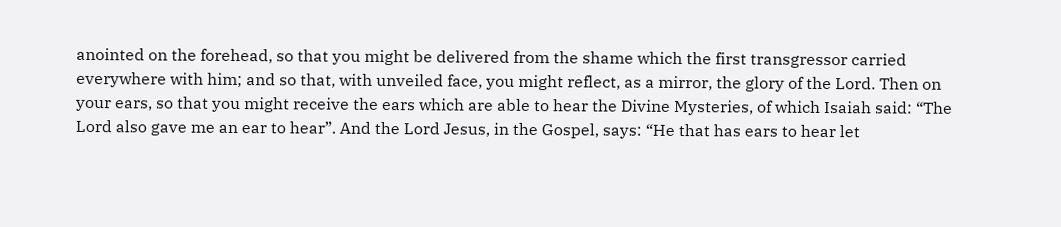anointed on the forehead, so that you might be delivered from the shame which the first transgressor carried everywhere with him; and so that, with unveiled face, you might reflect, as a mirror, the glory of the Lord. Then on your ears, so that you might receive the ears which are able to hear the Divine Mysteries, of which Isaiah said: “The Lord also gave me an ear to hear”. And the Lord Jesus, in the Gospel, says: “He that has ears to hear let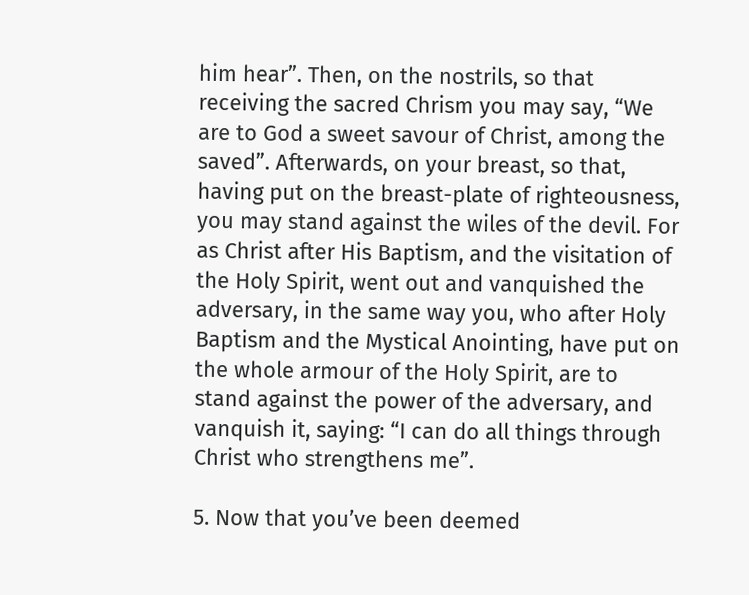him hear”. Then, on the nostrils, so that receiving the sacred Chrism you may say, “We are to God a sweet savour of Christ, among the saved”. Afterwards, on your breast, so that, having put on the breast-plate of righteousness, you may stand against the wiles of the devil. For as Christ after His Baptism, and the visitation of the Holy Spirit, went out and vanquished the adversary, in the same way you, who after Holy Baptism and the Mystical Anointing, have put on the whole armour of the Holy Spirit, are to stand against the power of the adversary, and vanquish it, saying: “I can do all things through Christ who strengthens me”.

5. Now that you’ve been deemed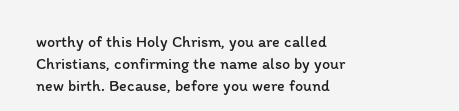worthy of this Holy Chrism, you are called Christians, confirming the name also by your new birth. Because, before you were found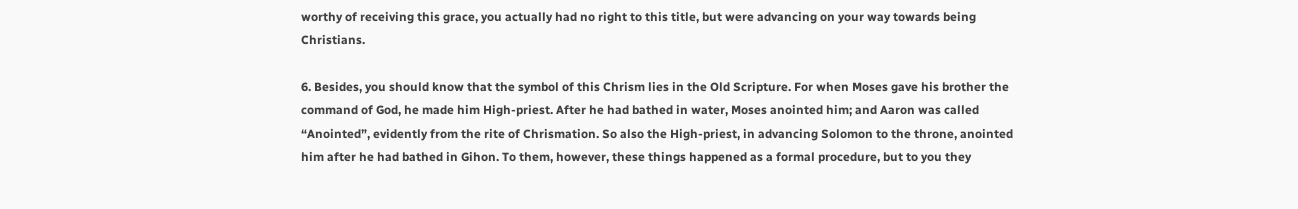worthy of receiving this grace, you actually had no right to this title, but were advancing on your way towards being Christians.

6. Besides, you should know that the symbol of this Chrism lies in the Old Scripture. For when Moses gave his brother the command of God, he made him High-priest. After he had bathed in water, Moses anointed him; and Aaron was called “Anointed”, evidently from the rite of Chrismation. So also the High-priest, in advancing Solomon to the throne, anointed him after he had bathed in Gihon. To them, however, these things happened as a formal procedure, but to you they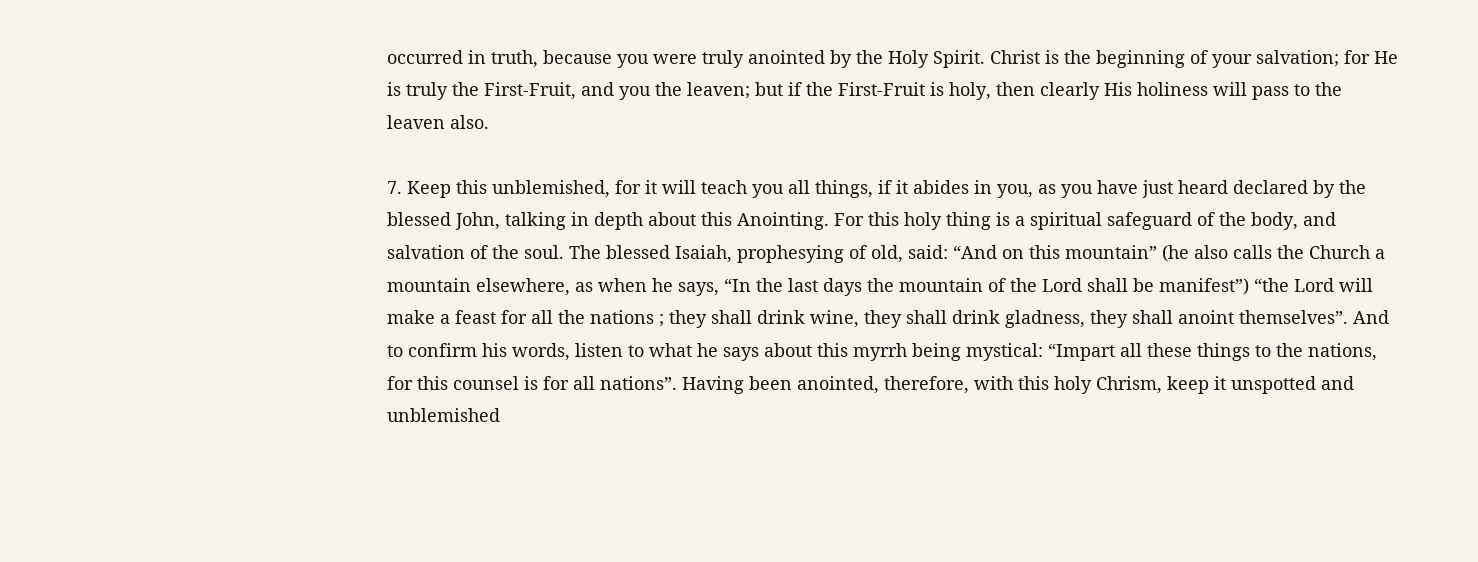occurred in truth, because you were truly anointed by the Holy Spirit. Christ is the beginning of your salvation; for He is truly the First-Fruit, and you the leaven; but if the First-Fruit is holy, then clearly His holiness will pass to the leaven also.

7. Keep this unblemished, for it will teach you all things, if it abides in you, as you have just heard declared by the blessed John, talking in depth about this Anointing. For this holy thing is a spiritual safeguard of the body, and salvation of the soul. The blessed Isaiah, prophesying of old, said: “And on this mountain” (he also calls the Church a mountain elsewhere, as when he says, “In the last days the mountain of the Lord shall be manifest”) “the Lord will make a feast for all the nations ; they shall drink wine, they shall drink gladness, they shall anoint themselves”. And to confirm his words, listen to what he says about this myrrh being mystical: “Impart all these things to the nations, for this counsel is for all nations”. Having been anointed, therefore, with this holy Chrism, keep it unspotted and unblemished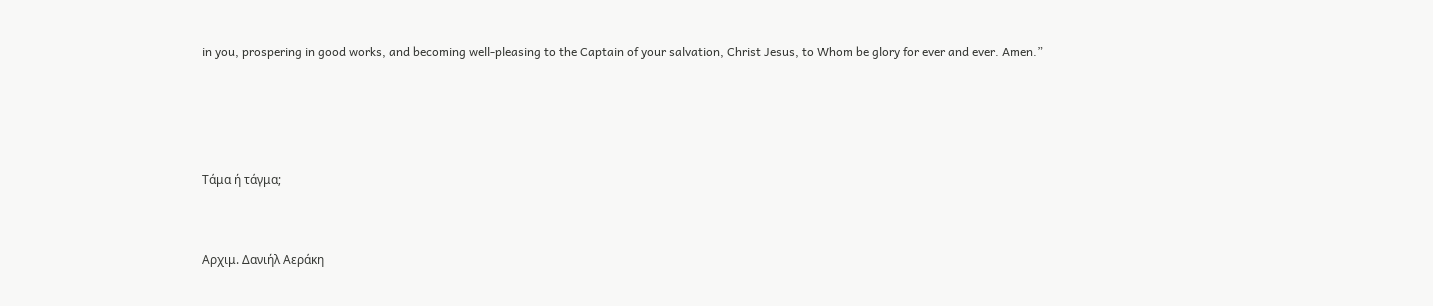in you, prospering in good works, and becoming well-pleasing to the Captain of your salvation, Christ Jesus, to Whom be glory for ever and ever. Amen.”







Τάμα ή τάγμα;




Αρχιμ. Δανιήλ Αεράκη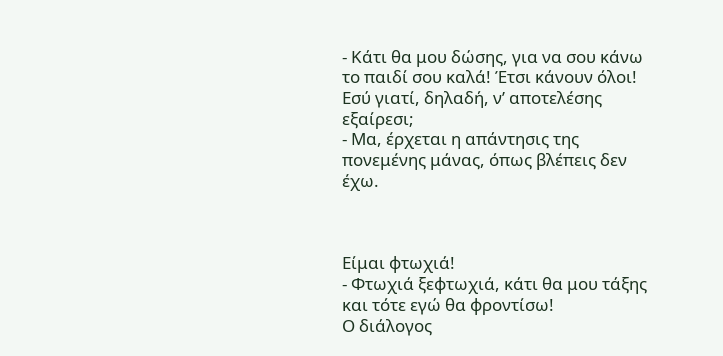- Κάτι θα μου δώσης, για να σου κάνω το παιδί σου καλά! Έτσι κάνουν όλοι! Εσύ γιατί, δηλαδή, ν’ αποτελέσης εξαίρεσι;
- Μα, έρχεται η απάντησις της πονεμένης μάνας, όπως βλέπεις δεν έχω.



Είμαι φτωχιά!
- Φτωχιά ξεφτωχιά, κάτι θα μου τάξης και τότε εγώ θα φροντίσω!
Ο διάλογος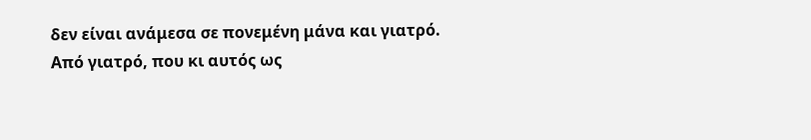δεν είναι ανάμεσα σε πονεμένη μάνα και γιατρό. Από γιατρό, που κι αυτός ως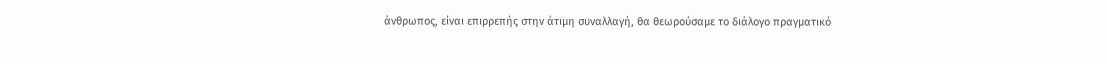άνθρωπος, είναι επιρρεπής στην άτιμη συναλλαγή, θα θεωρούσαμε το διάλογο πραγματικό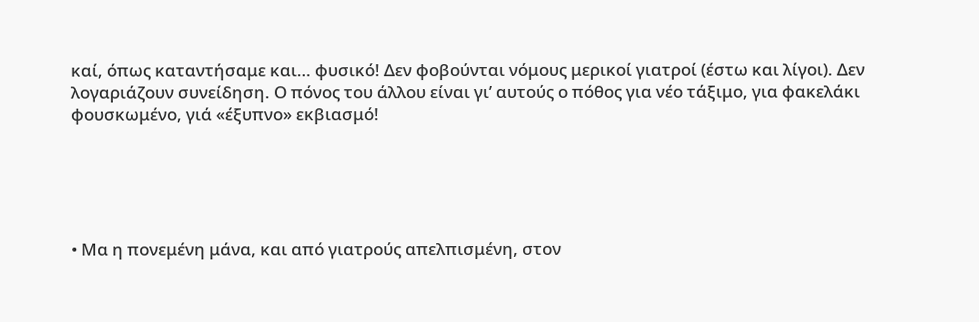καί, όπως καταντήσαμε και… φυσικό! Δεν φοβούνται νόμους μερικοί γιατροί (έστω και λίγοι). Δεν λογαριάζουν συνείδηση. Ο πόνος του άλλου είναι γι’ αυτούς ο πόθος για νέο τάξιμο, για φακελάκι φουσκωμένο, γιά «έξυπνο» εκβιασμό!





• Μα η πονεμένη μάνα, και από γιατρούς απελπισμένη, στον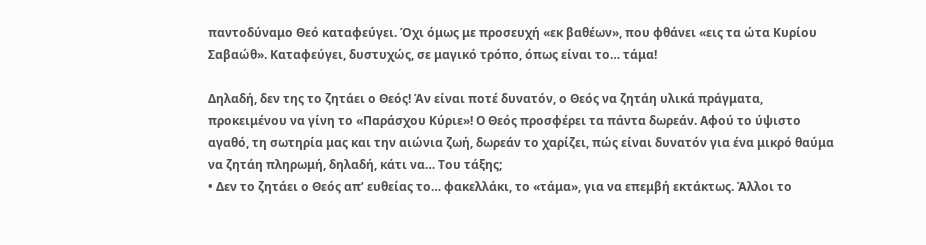παντοδύναμο Θεό καταφεύγει. Όχι όμως με προσευχή «εκ βαθέων», που φθάνει «εις τα ώτα Κυρίου Σαβαώθ». Καταφεύγει, δυστυχώς, σε μαγικό τρόπο, όπως είναι το… τάμα!

Δηλαδή, δεν της το ζητάει ο Θεός! Άν είναι ποτέ δυνατόν, ο Θεός να ζητάη υλικά πράγματα, προκειμένου να γίνη το «Παράσχου Κύριε»! Ο Θεός προσφέρει τα πάντα δωρεάν. Αφού το ύψιστο αγαθό, τη σωτηρία μας και την αιώνια ζωή, δωρεάν το χαρίζει, πώς είναι δυνατόν για ένα μικρό θαύμα να ζητάη πληρωμή, δηλαδή, κάτι να… Του τάξης;
• Δεν το ζητάει ο Θεός απ’ ευθείας το… φακελλάκι, το «τάμα», για να επεμβή εκτάκτως. Άλλοι το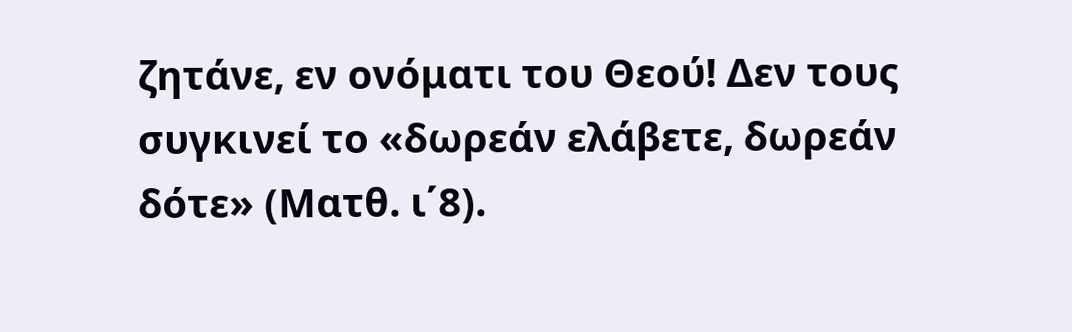ζητάνε, εν ονόματι του Θεού! Δεν τους συγκινεί το «δωρεάν ελάβετε, δωρεάν δότε» (Ματθ. ι΄8).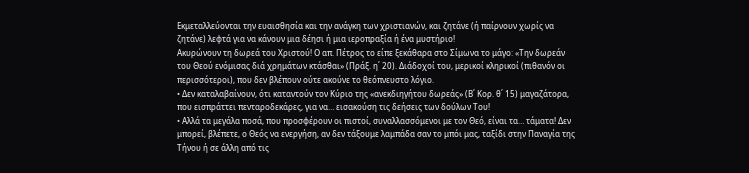Εκμεταλλεύονται την ευαισθησία και την ανάγκη των χριστιανών, και ζητάνε (ή παίρνουν χωρίς να ζητάνε) λεφτά για να κάνουν μια δέησι ή μια ιεροπραξία ή ένα μυστήριο!
Ακυρώνουν τη δωρεά του Χριστού! Ο απ. Πέτρος το είπε ξεκάθαρα στο Σίμωνα το μάγο: «Την δωρεάν του Θεού ενόμισας διά χρημάτων κτάσθαι» (Πράξ. η΄ 20). Διάδοχοί του, μερικοί κληρικοί (πιθανόν οι περισσότεροι), που δεν βλέπουν ούτε ακούνε το θεόπνευστο λόγιο.
• Δεν καταλαβαίνουν, ότι καταντούν τον Κύριο της «ανεκδιηγήτου δωρεάς» (Β΄ Κορ. θ΄ 15) μαγαζάτορα, που εισπράττει πενταροδεκάρες, για να… εισακούση τις δεήσεις των δούλων Του!
• Αλλά τα μεγάλα ποσά, που προσφέρουν οι πιστοί, συναλλασσόμενοι με τον Θεό, είναι τα… τάματα! Δεν μπορεί, βλέπετε, ο Θεός να ενεργήση, αν δεν τάξουμε λαμπάδα σαν το μπόι μας, ταξίδι στην Παναγία της Τήνου ή σε άλλη από τις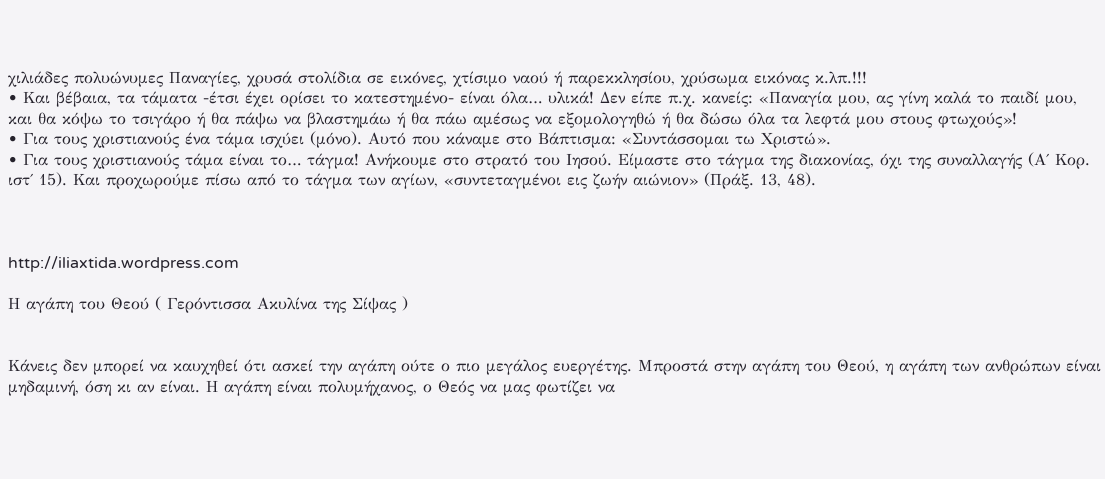χιλιάδες πολυώνυμες Παναγίες, χρυσά στολίδια σε εικόνες, χτίσιμο ναού ή παρεκκλησίου, χρύσωμα εικόνας κ.λπ.!!!
• Και βέβαια, τα τάματα -έτσι έχει ορίσει το κατεστημένο- είναι όλα… υλικά! Δεν είπε π.χ. κανείς: «Παναγία μου, ας γίνη καλά το παιδί μου, και θα κόψω το τσιγάρο ή θα πάψω να βλαστημάω ή θα πάω αμέσως να εξομολογηθώ ή θα δώσω όλα τα λεφτά μου στους φτωχούς»!
• Για τους χριστιανούς ένα τάμα ισχύει (μόνο). Αυτό που κάναμε στο Βάπτισμα: «Συντάσσομαι τω Χριστώ».
• Για τους χριστιανούς τάμα είναι το… τάγμα! Ανήκουμε στο στρατό του Ιησού. Είμαστε στο τάγμα της διακονίας, όχι της συναλλαγής (Α΄ Κορ. ιστ΄ 15). Και προχωρούμε πίσω από το τάγμα των αγίων, «συντεταγμένοι εις ζωήν αιώνιον» (Πράξ. 13, 48).



http://iliaxtida.wordpress.com

Η αγάπη του Θεού ( Γερόντισσα Ακυλίνα της Σίψας )


Κάνεις δεν μπορεί να καυχηθεί ότι ασκεί την αγάπη ούτε ο πιο μεγάλος ευεργέτης. Μπροστά στην αγάπη του Θεού, η αγάπη των ανθρώπων είναι μηδαμινή, όση κι αν είναι. Η αγάπη είναι πολυμήχανος, ο Θεός να μας φωτίζει να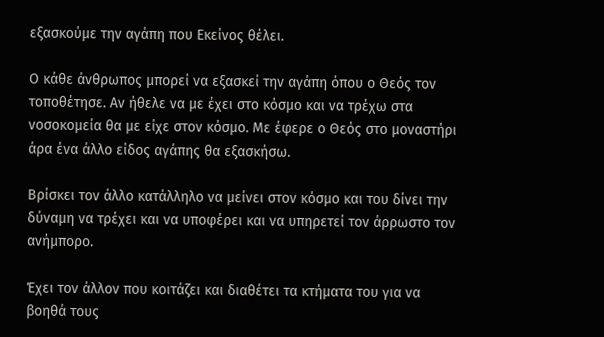εξασκούμε την αγάπη που Εκείνος θέλει.

Ο κάθε άνθρωπος μπορεί να εξασκεί την αγάπη όπου ο Θεός τον τοποθέτησε. Αν ήθελε να με έχει στο κόσμο και να τρέχω στα νοσοκομεία θα με είχε στον κόσμο. Με έφερε ο Θεός στο μοναστήρι άρα ένα άλλο είδος αγάπης θα εξασκήσω.

Βρίσκει τον άλλο κατάλληλο να μείνει στον κόσμο και του δίνει την δύναμη να τρέχει και να υποφέρει και να υπηρετεί τον άρρωστο τον ανήμπορο.

Έχει τον άλλον που κοιτάζει και διαθέτει τα κτήματα του για να βοηθά τους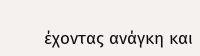έχοντας ανάγκη και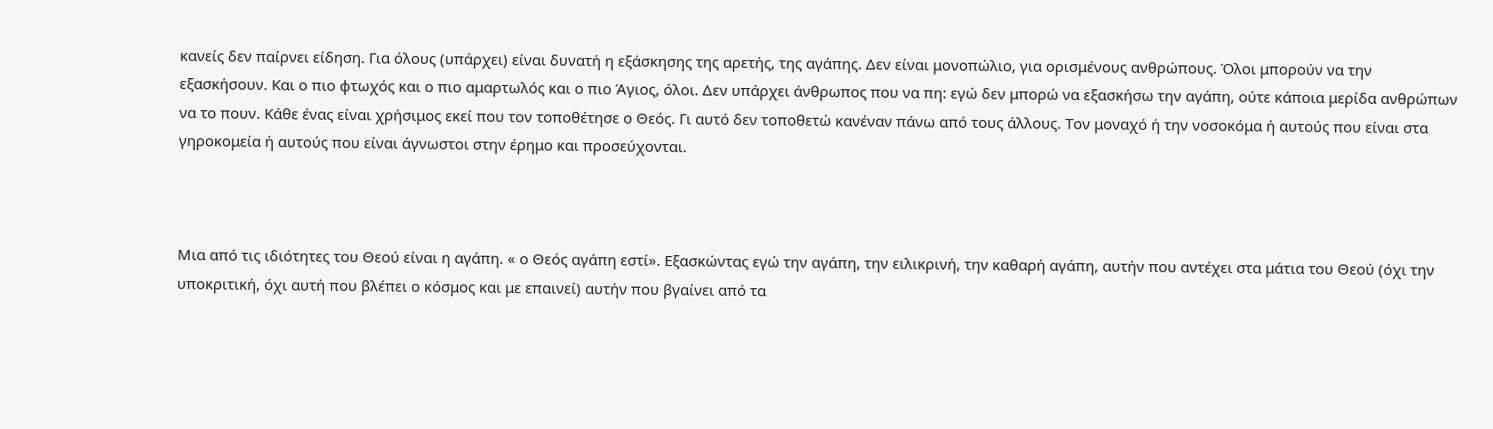κανείς δεν παίρνει είδηση. Για όλους (υπάρχει) είναι δυνατή η εξάσκησης της αρετής, της αγάπης. Δεν είναι μονοπώλιο, για ορισμένους ανθρώπους. Όλοι μπορούν να την εξασκήσουν. Και ο πιο φτωχός και ο πιο αμαρτωλός και ο πιο Άγιος, όλοι. Δεν υπάρχει άνθρωπος που να πη: εγώ δεν μπορώ να εξασκήσω την αγάπη, ούτε κάποια μερίδα ανθρώπων να το πουν. Κάθε ένας είναι χρήσιμος εκεί που τον τοποθέτησε ο Θεός. Γι αυτό δεν τοποθετώ κανέναν πάνω από τους άλλους. Τον μοναχό ή την νοσοκόμα ή αυτούς που είναι στα γηροκομεία ή αυτούς που είναι άγνωστοι στην έρημο και προσεύχονται.



Μια από τις ιδιότητες του Θεού είναι η αγάπη. « ο Θεός αγάπη εστί». Εξασκώντας εγώ την αγάπη, την ειλικρινή, την καθαρή αγάπη, αυτήν που αντέχει στα μάτια του Θεού (όχι την υποκριτική, όχι αυτή που βλέπει ο κόσμος και με επαινεί) αυτήν που βγαίνει από τα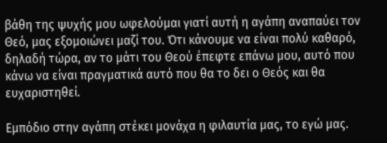βάθη της ψυχής μου ωφελούμαι γιατί αυτή η αγάπη αναπαύει τον Θεό, μας εξομοιώνει μαζί του. Ότι κάνουμε να είναι πολύ καθαρό, δηλαδή τώρα, αν το μάτι του Θεού έπεφτε επάνω μου, αυτό που κάνω να είναι πραγματικά αυτό που θα το δει ο Θεός και θα ευχαριστηθεί.

Εμπόδιο στην αγάπη στέκει μονάχα η φιλαυτία μας, το εγώ μας.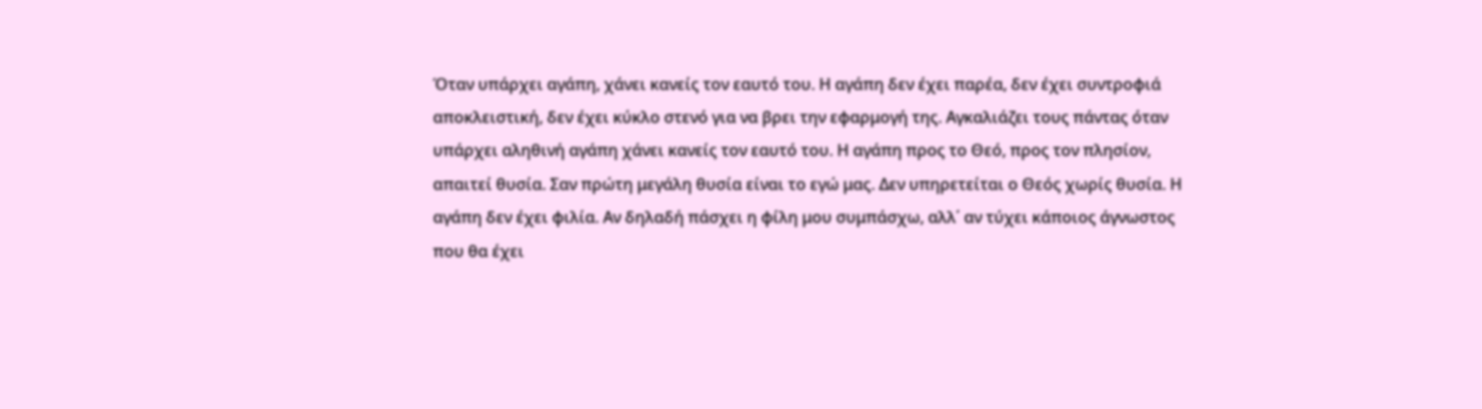Όταν υπάρχει αγάπη, χάνει κανείς τον εαυτό του. Η αγάπη δεν έχει παρέα, δεν έχει συντροφιά αποκλειστική, δεν έχει κύκλο στενό για να βρει την εφαρμογή της. Αγκαλιάζει τους πάντας όταν υπάρχει αληθινή αγάπη χάνει κανείς τον εαυτό του. Η αγάπη προς το Θεό, προς τον πλησίον, απαιτεί θυσία. Σαν πρώτη μεγάλη θυσία είναι το εγώ μας. Δεν υπηρετείται ο Θεός χωρίς θυσία. Η αγάπη δεν έχει φιλία. Αν δηλαδή πάσχει η φίλη μου συμπάσχω, αλλ΄ αν τύχει κάποιος άγνωστος που θα έχει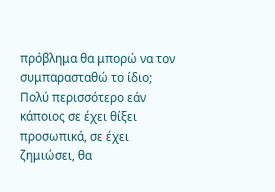πρόβλημα θα μπορώ να τον συμπαρασταθώ το ίδιο; Πολύ περισσότερο εάν κάποιος σε έχει θίξει προσωπικά, σε έχει ζημιώσει, θα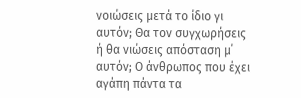νοιώσεις μετά το ίδιο γι αυτόν; Θα τον συγχωρήσεις ή θα νιώσεις απόσταση μ΄ αυτόν; Ο άνθρωπος που έχει αγάπη πάντα τα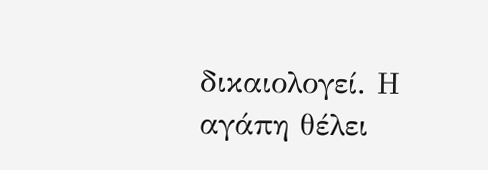δικαιολογεί. Η αγάπη θέλει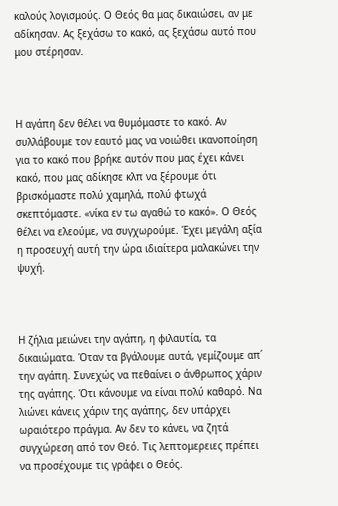καλούς λογισμούς. Ο Θεός θα μας δικαιώσει, αν με αδίκησαν. Ας ξεχάσω το κακό, ας ξεχάσω αυτό που μου στέρησαν.



Η αγάπη δεν θέλει να θυμόμαστε το κακό. Αν συλλάβουμε τον εαυτό μας να νοιώθει ικανοποίηση για το κακό που βρήκε αυτόν που μας έχει κάνει κακό, που μας αδίκησε κλπ να ξέρουμε ότι βρισκόμαστε πολύ χαμηλά, πολύ φτωχά σκεπτόμαστε. «νίκα εν τω αγαθώ το κακό». Ο Θεός θέλει να ελεούμε, να συγχωρούμε. Έχει μεγάλη αξία η προσευχή αυτή την ώρα ιδιαίτερα μαλακώνει την ψυχή.



Η ζήλια μειώνει την αγάπη, η φιλαυτία, τα δικαιώματα. Όταν τα βγάλουμε αυτά, γεμίζουμε απ΄ την αγάπη. Συνεχώς να πεθαίνει ο άνθρωπος χάριν της αγάπης. Ότι κάνουμε να είναι πολύ καθαρό. Να λιώνει κάνεις χάριν της αγάπης, δεν υπάρχει ωραιότερο πράγμα. Αν δεν το κάνει, να ζητά συγχώρεση από τον Θεό. Τις λεπτομερειες πρέπει να προσέχουμε τις γράφει ο Θεός.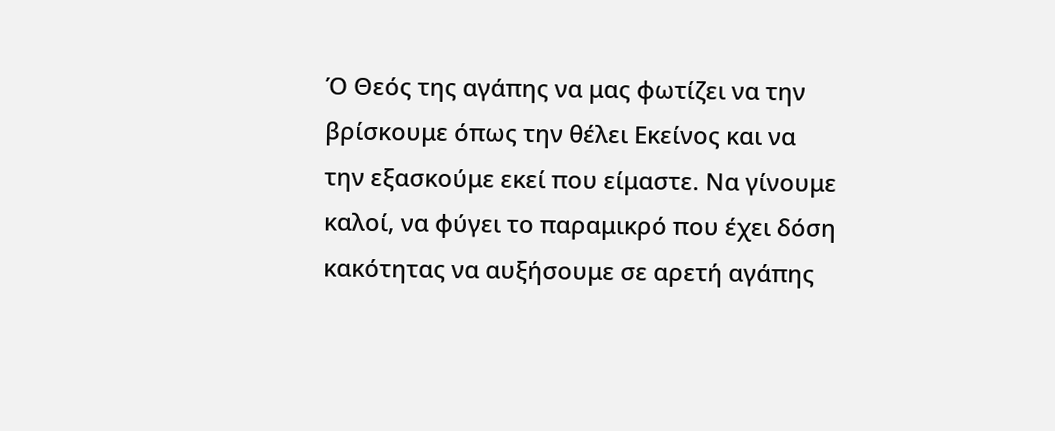Ό Θεός της αγάπης να μας φωτίζει να την βρίσκουμε όπως την θέλει Εκείνος και να την εξασκούμε εκεί που είμαστε. Να γίνουμε καλοί, να φύγει το παραμικρό που έχει δόση κακότητας να αυξήσουμε σε αρετή αγάπης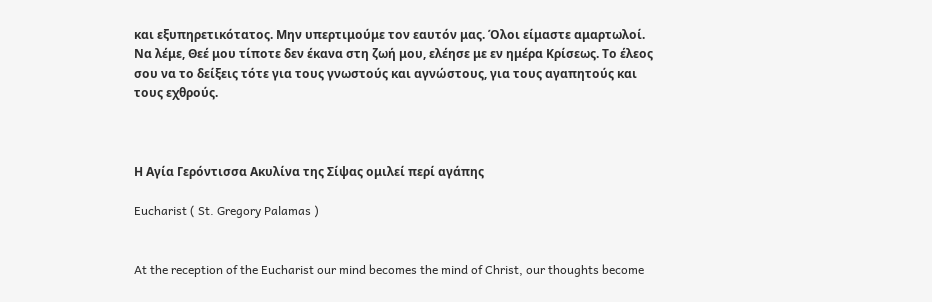και εξυπηρετικότατος. Μην υπερτιμούμε τον εαυτόν μας. Όλοι είμαστε αμαρτωλοί. Να λέμε, Θεέ μου τίποτε δεν έκανα στη ζωή μου, ελέησε με εν ημέρα Κρίσεως. Το έλεος σου να το δείξεις τότε για τους γνωστούς και αγνώστους, για τους αγαπητούς και τους εχθρούς.



Η Αγία Γερόντισσα Ακυλίνα της Σίψας ομιλεί περί αγάπης

Eucharist ( St. Gregory Palamas )


At the reception of the Eucharist our mind becomes the mind of Christ, our thoughts become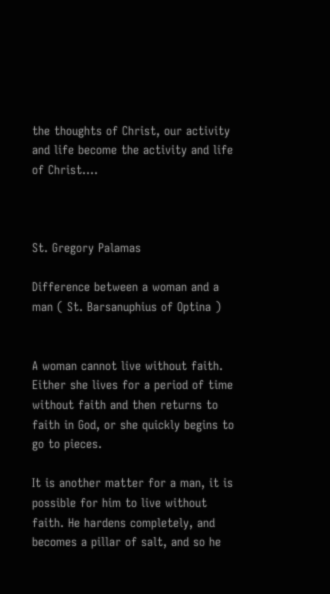the thoughts of Christ, our activity and life become the activity and life of Christ....



St. Gregory Palamas

Difference between a woman and a man ( St. Barsanuphius of Optina )


A woman cannot live without faith. Either she lives for a period of time without faith and then returns to faith in God, or she quickly begins to go to pieces.

It is another matter for a man, it is possible for him to live without faith. He hardens completely, and becomes a pillar of salt, and so he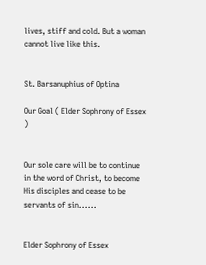lives, stiff and cold. But a woman cannot live like this.


St. Barsanuphius of Optina

Our Goal ( Elder Sophrony of Essex )


Our sole care will be to continue in the word of Christ, to become His disciples and cease to be servants of sin......


Elder Sophrony of Essex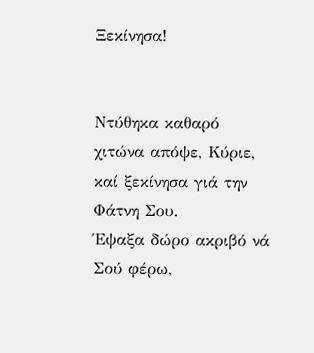Ξεκίνησα!


Ντύθηκα καθαρό χιτώνα απόψε, Κύριε,
καί ξεκίνησα γιά την Φάτνη Σου.
Έψαξα δώρο ακριβό νά Σού φέρω,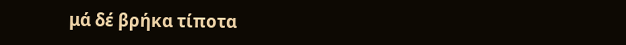μά δέ βρήκα τίποτα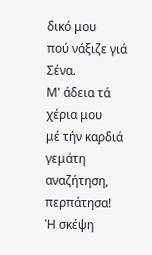δικό μου
πού νάξιζε γιά Σένα.
Μ' άδεια τά χέρια μου
μέ τήν καρδιά γεμάτη αναζήτηση,
περπάτησα!
Ή σκέψη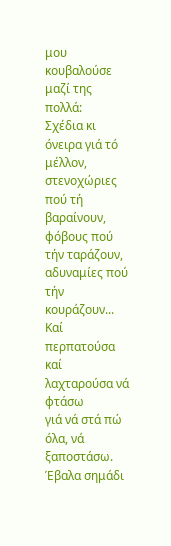μου κουβαλούσε μαζί της πολλά:
Σχέδια κι όνειρα γιά τό μέλλον,
στενοχώριες πού τή βαραίνουν,
φόβους πού τήν ταράζουν,
αδυναμίες πού τήν κουράζουν...
Καί περπατούσα καί λαχταρούσα νά φτάσω
γιά νά στά πώ όλα, νά ξαποστάσω.
Έβαλα σημάδι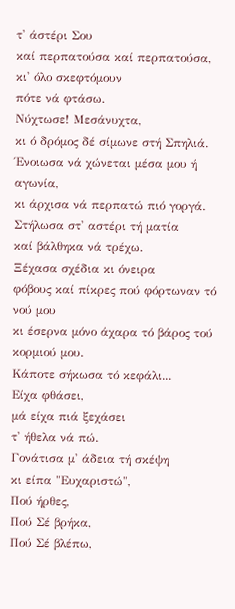τ' άστέρι Σου
καί περπατούσα καί περπατούσα,
κι' όλο σκεφτόμουν
πότε νά φτάσω.
Νύχτωσε! Μεσάνυχτα,
κι ό δρόμος δέ σίμωνε στή Σπηλιά.
Ένοιωσα νά χώνεται μέσα μου ή αγωνία,
κι άρχισα νά περπατώ πιό γοργά.
Στήλωσα στ' αστέρι τή ματία
καί βάλθηκα νά τρέχω.
Ξέχασα σχέδια κι όνειρα
φόβους καί πίκρες πού φόρτωναν τό νού μου
κι έσερνα μόνο άχαρα τό βάρος τού κορμιού μου.
Κάποτε σήκωσα τό κεφάλι...
Είχα φθάσει,
μά είχα πιά ξεχάσει
τ' ήθελα νά πώ.
Γονάτισα μ' άδεια τή σκέψη
κι είπα "Ευχαριστώ",
Πού ήρθες,
Πού Σέ βρήκα,
Πού Σέ βλέπω,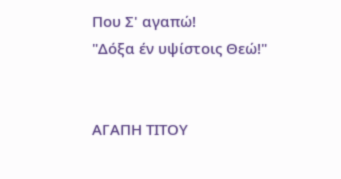Που Σ' αγαπώ!
"Δόξα έν υψίστοις Θεώ!"


ΑΓΑΠΗ ΤΙΤΟΥ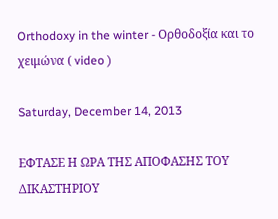Orthodoxy in the winter - Ορθοδοξία και το χειμώνα ( video )

Saturday, December 14, 2013

ΕΦΤΑΣΕ Η ΩΡΑ ΤΗΣ ΑΠΟΦΑΣΗΣ ΤΟΥ ΔΙΚΑΣΤΗΡΙΟΥ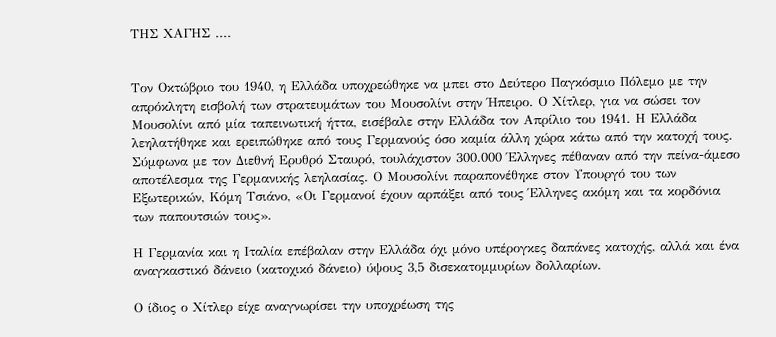ΤΗΣ ΧΑΓΗΣ ....


Τον Οκτώβριο του 1940, η Ελλάδα υποχρεώθηκε να μπει στο Δεύτερο Παγκόσμιο Πόλεμο με την απρόκλητη εισβολή των στρατευμάτων του Μουσολίνι στην Ήπειρο. Ο Χίτλερ, για να σώσει τον Μουσολίνι από μία ταπεινωτική ήττα, εισέβαλε στην Ελλάδα τον Απρίλιο του 1941. Η Ελλάδα λεηλατήθηκε και ερειπώθηκε από τους Γερμανούς όσο καμία άλλη χώρα κάτω από την κατοχή τους. Σύμφωνα με τον Διεθνή Ερυθρό Σταυρό, τουλάχιστον 300.000 Έλληνες πέθαναν από την πείνα-άμεσο αποτέλεσμα της Γερμανικής λεηλασίας. Ο Μουσολίνι παραπονέθηκε στον Υπουργό του των Εξωτερικών, Κόμη Τσιάνο, «Οι Γερμανοί έχουν αρπάξει από τους Έλληνες ακόμη και τα κορδόνια των παπουτσιών τους».

Η Γερμανία και η Ιταλία επέβαλαν στην Ελλάδα όχι μόνο υπέρογκες δαπάνες κατοχής, αλλά και ένα αναγκαστικό δάνειο (κατοχικό δάνειο) ύψους 3,5 δισεκατομμυρίων δολλαρίων.

Ο ίδιος ο Χίτλερ είχε αναγνωρίσει την υποχρέωση της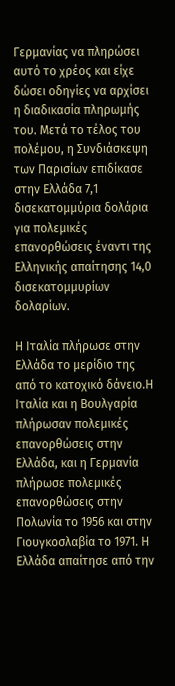Γερμανίας να πληρώσει αυτό το χρέος και είχε δώσει οδηγίες να αρχίσει η διαδικασία πληρωμής του. Μετά το τέλος του πολέμου, η Συνδιάσκεψη των Παρισίων επιδίκασε στην Ελλάδα 7,1 δισεκατομμύρια δολάρια για πολεμικές επανορθώσεις έναντι της Ελληνικής απαίτησης 14,0 δισεκατομμυρίων δολαρίων.

Η Ιταλία πλήρωσε στην Ελλάδα το μερίδιο της από το κατοχικό δάνειο.Η Ιταλία και η Βουλγαρία πλήρωσαν πολεμικές επανορθώσεις στην Ελλάδα, και η Γερμανία πλήρωσε πολεμικές επανορθώσεις στην Πολωνία το 1956 και στην Γιουγκοσλαβία το 1971. Η Ελλάδα απαίτησε από την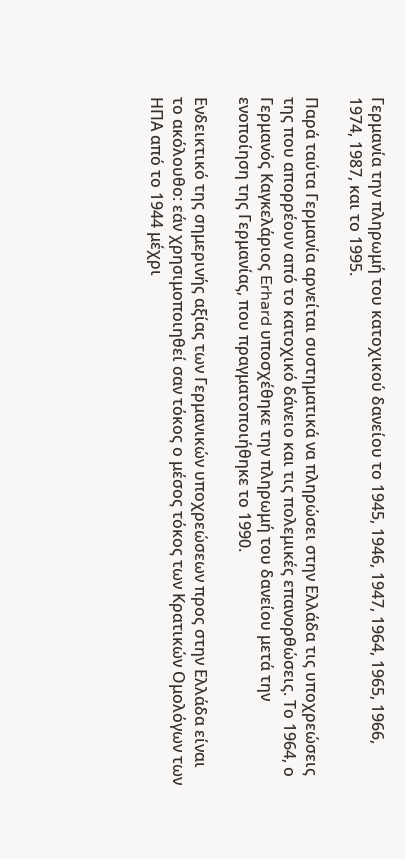Γερμανία την πληρωμή του κατοχικού δανείου το 1945, 1946, 1947, 1964, 1965, 1966, 1974, 1987, και το 1995.

Παρά ταύτα Γερμανία αρνείται συστηματικά να πληρώσει στην Ελλάδα τις υποχρεώσεις της που απορρέουν από το κατοχικό δάνειο και τις πολεμικές επανορθώσεις. Το 1964, ο Γερμανός Καγκελάριος Erhard υποσχέθηκε την πληρωμή του δανείου μετά την ενοποίηση της Γερμανίας, που πραγματοποιήθηκε το 1990.

Ενδεικτικό της σημερινής αξίας των Γερμανικών υποχρεώσεων προς στην Ελλάδα είναι το ακόλουθο: εάν χρησιμοποιηθεί σαν τόκος ο μέσος τόκος των Κρατικών Ομολόγων των ΗΠΑ από το 1944 μέχρι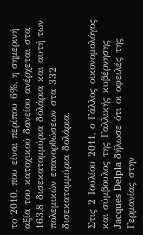το 2010, που είναι περίπου 6%, η σημερινή αξία του κατοχικού δανείου ανέρχεται στα 163,8 δισεκατομμύρια δολάρια και αυτή των πολεμικών επανορθώσεων στα 332 δισεκατομμύρια δολάρια.

Στις 2 Ιουλίου 2011, ο Γάλλος οικονομολόγος και σύμβουλος της Γαλλικής κυβέρνησης Jacques Delpla δήλωσε ότι οι οφειλές της Γερμανίας στην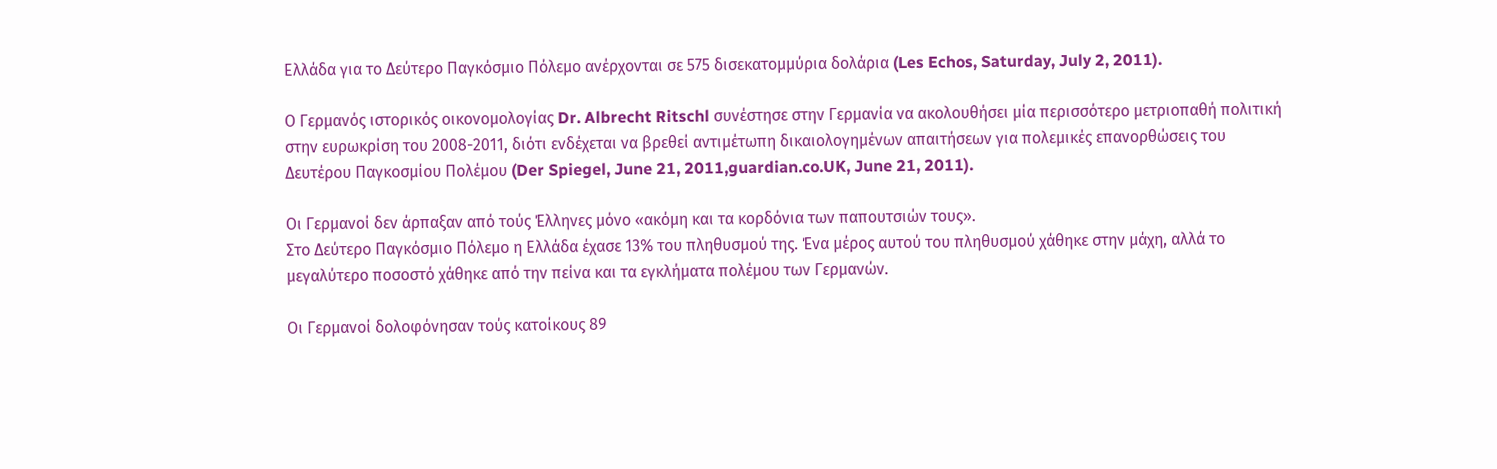Ελλάδα για το Δεύτερο Παγκόσμιο Πόλεμο ανέρχονται σε 575 δισεκατομμύρια δολάρια (Les Echos, Saturday, July 2, 2011).

Ο Γερμανός ιστορικός οικονομολογίας Dr. Albrecht Ritschl συνέστησε στην Γερμανία να ακολουθήσει μία περισσότερο μετριοπαθή πολιτική στην ευρωκρίση του 2008-2011, διότι ενδέχεται να βρεθεί αντιμέτωπη δικαιολογημένων απαιτήσεων για πολεμικές επανορθώσεις του Δευτέρου Παγκοσμίου Πολέμου (Der Spiegel, June 21, 2011,guardian.co.UK, June 21, 2011).

Οι Γερμανοί δεν άρπαξαν από τούς Έλληνες μόνο «ακόμη και τα κορδόνια των παπουτσιών τους».
Στο Δεύτερο Παγκόσμιο Πόλεμο η Ελλάδα έχασε 13% του πληθυσμού της. Ένα μέρος αυτού του πληθυσμού χάθηκε στην μάχη, αλλά το μεγαλύτερο ποσοστό χάθηκε από την πείνα και τα εγκλήματα πολέμου των Γερμανών.

Οι Γερμανοί δολοφόνησαν τούς κατοίκους 89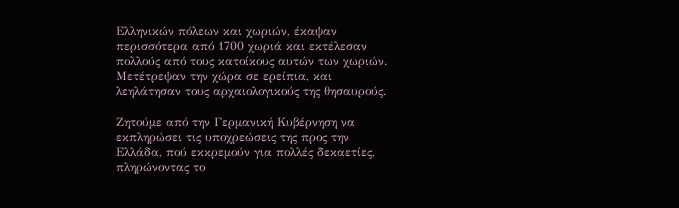Ελληνικών πόλεων και χωριών, έκαψαν περισσότερα από 1700 χωριά και εκτέλεσαν πολλούς από τους κατοίκους αυτών των χωριών. Μετέτρεψαν την χώρα σε ερείπια, και λεηλάτησαν τους αρχαιολογικούς της θησαυρούς.

Ζητούμε από την Γερμανική Κυβέρνηση να εκπληρώσει τις υποχρεώσεις της προς την Ελλάδα, πού εκκρεμούν για πολλές δεκαετίες, πληρώνοντας το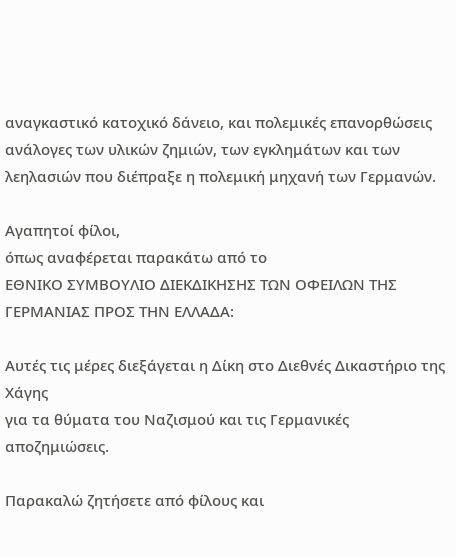αναγκαστικό κατοχικό δάνειο, και πολεμικές επανορθώσεις ανάλογες των υλικών ζημιών, των εγκλημάτων και των λεηλασιών που διέπραξε η πολεμική μηχανή των Γερμανών.

Αγαπητοί φίλοι,
όπως αναφέρεται παρακάτω από το
EΘΝΙΚΟ ΣΥΜΒΟΥΛΙΟ ΔΙΕΚΔΙΚΗΣΗΣ ΤΩΝ ΟΦΕΙΛΩΝ ΤΗΣ ΓΕΡΜΑΝΙΑΣ ΠΡΟΣ ΤΗΝ ΕΛΛΑΔΑ:

Αυτές τις μέρες διεξάγεται η Δίκη στο Διεθνές Δικαστήριο της Χάγης
για τα θύματα του Ναζισμού και τις Γερμανικές αποζημιώσεις.

Παρακαλώ ζητήσετε από φίλους και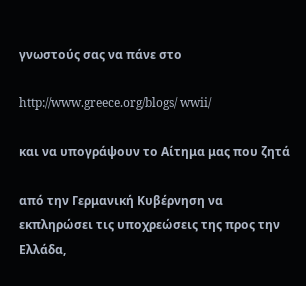γνωστούς σας να πάνε στο

http://www.greece.org/blogs/ wwii/

και να υπογράψουν το Αίτημα μας που ζητά

από την Γερμανική Κυβέρνηση να εκπληρώσει τις υποχρεώσεις της προς την Ελλάδα,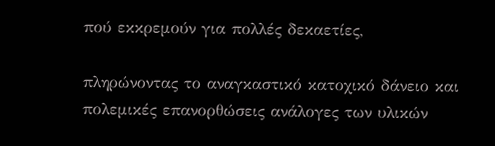πού εκκρεμούν για πολλές δεκαετίες,

πληρώνοντας το αναγκαστικό κατοχικό δάνειο και πολεμικές επανορθώσεις ανάλογες των υλικών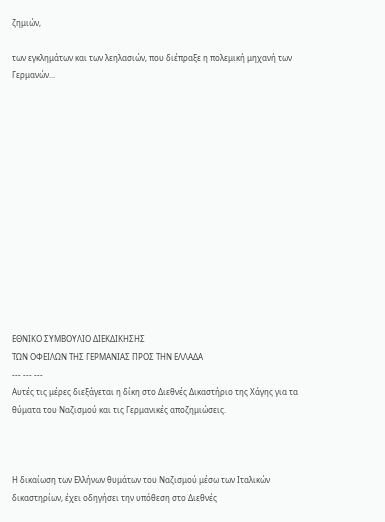ζημιών,

των εγκλημάτων και των λεηλασιών, που διέπραξε η πολεμική μηχανή των Γερμανών...














ΕΘΝΙΚΟ ΣΥΜΒΟΥΛΙΟ ΔΙΕΚΔΙΚΗΣΗΣ
ΤΩΝ ΟΦΕΙΛΩΝ ΤΗΣ ΓΕΡΜΑΝΙΑΣ ΠΡΟΣ ΤΗΝ ΕΛΛΑΔΑ
--- --- ---
Αυτές τις μέρες διεξάγεται η δίκη στο Διεθνές Δικαστήριο της Χάγης για τα θύματα του Ναζισμού και τις Γερμανικές αποζημιώσεις.



Η δικαίωση των Ελλήνων θυμάτων του Ναζισμού μέσω των Ιταλικών δικαστηρίων, έχει οδηγήσει την υπόθεση στο Διεθνές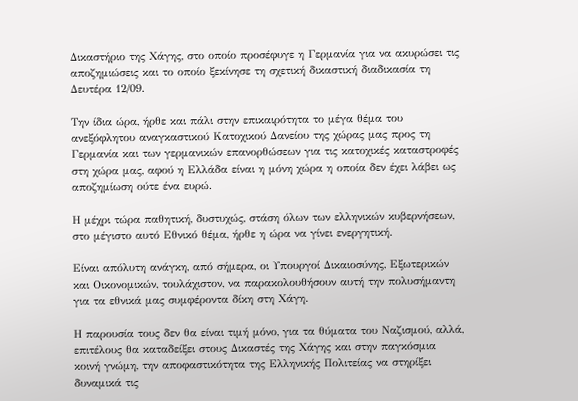Δικαστήριο της Χάγης, στο οποίο προσέφυγε η Γερμανία για να ακυρώσει τις αποζημιώσεις και το οποίο ξεκίνησε τη σχετική δικαστική διαδικασία τη Δευτέρα 12/09.

Την ίδια ώρα, ήρθε και πάλι στην επικαιρότητα το μέγα θέμα του ανεξόφλητου αναγκαστικού Κατοχικού Δανείου της χώρας μας προς τη Γερμανία και των γερμανικών επανορθώσεων για τις κατοχικές καταστροφές στη χώρα μας, αφού η Ελλάδα είναι η μόνη χώρα η οποία δεν έχει λάβει ως αποζημίωση ούτε ένα ευρώ.

Η μέχρι τώρα παθητική, δυστυχώς, στάση όλων των ελληνικών κυβερνήσεων, στο μέγιστο αυτό Εθνικό θέμα, ήρθε η ώρα να γίνει ενεργητική.

Είναι απόλυτη ανάγκη, από σήμερα, οι Υπουργοί Δικαιοσύνης, Εξωτερικών και Οικονομικών, τουλάχιστον, να παρακολουθήσουν αυτή την πολυσήμαντη για τα εθνικά μας συμφέροντα δίκη στη Χάγη.

Η παρουσία τους δεν θα είναι τιμή μόνο, για τα θύματα του Ναζισμού, αλλά, επιτέλους θα καταδείξει στους Δικαστές της Χάγης και στην παγκόσμια κοινή γνώμη, την αποφαστικότητα της Ελληνικής Πολιτείας να στηρίξει δυναμικά τις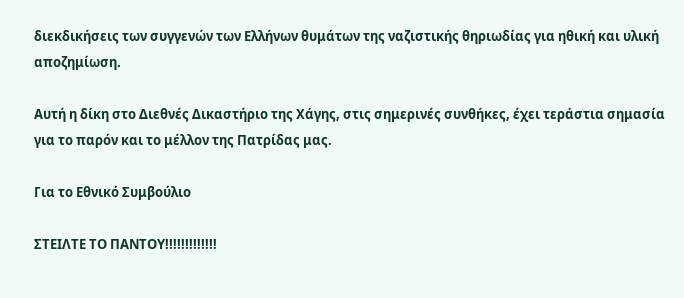διεκδικήσεις των συγγενών των Ελλήνων θυμάτων της ναζιστικής θηριωδίας για ηθική και υλική αποζημίωση.

Αυτή η δίκη στο Διεθνές Δικαστήριο της Χάγης, στις σημερινές συνθήκες, έχει τεράστια σημασία για το παρόν και το μέλλον της Πατρίδας μας.

Για το Εθνικό Συμβούλιο

ΣΤΕΙΛΤΕ ΤΟ ΠΑΝΤΟΥ!!!!!!!!!!!!!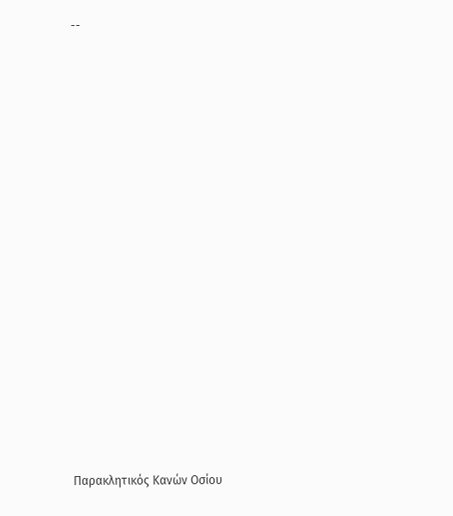--
















Παρακλητικός Κανών Οσίου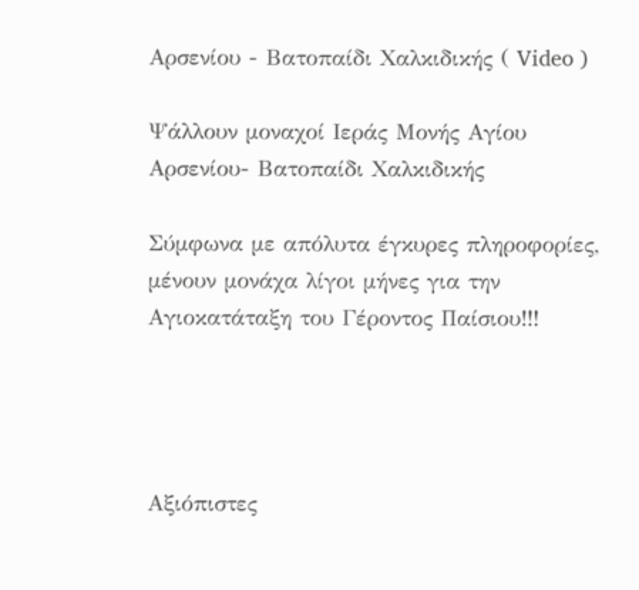Αρσενίου - Βατοπαίδι Χαλκιδικής ( Video )

Ψάλλουν μοναχοί Ιεράς Μονής Αγίου Αρσενίου- Βατοπαίδι Χαλκιδικής

Σύμφωνα με απόλυτα έγκυρες πληροφορίες, μένουν μονάχα λίγοι μήνες για την Αγιοκατάταξη του Γέροντος Παίσιου!!!




Αξιόπιστες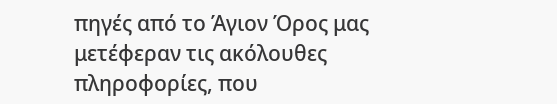πηγές από το Άγιον Όρος μας μετέφεραν τις ακόλουθες πληροφορίες, που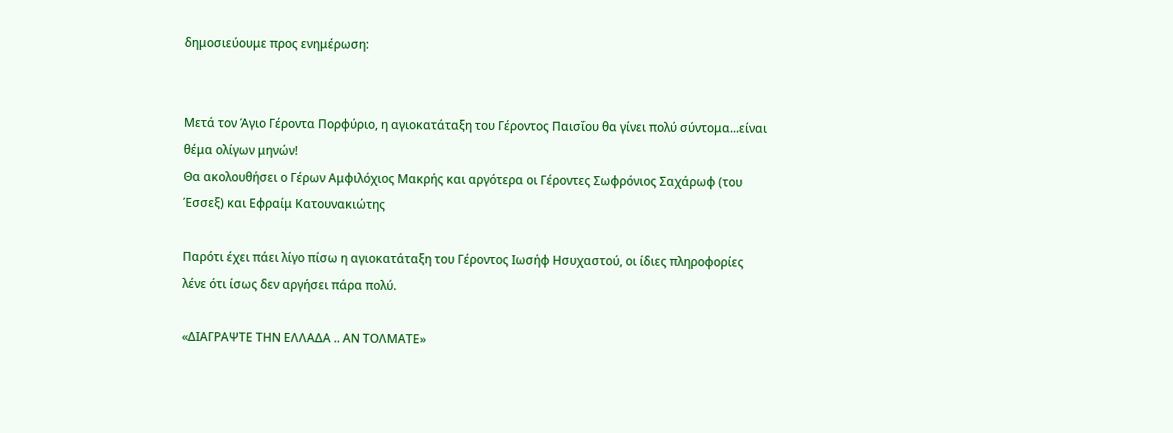δημοσιεύουμε προς ενημέρωση:


Μετά τον Άγιο Γέροντα Πορφύριο, η αγιοκατάταξη του Γέροντος Παισΐου θα γίνει πολύ σύντομα...είναι θέμα ολίγων μηνών!
Θα ακολουθήσει ο Γέρων Αμφιλόχιος Μακρής και αργότερα οι Γέροντες Σωφρόνιος Σαχάρωφ (του Έσσεξ) και Εφραίμ Κατουνακιώτης

Παρότι έχει πάει λίγο πίσω η αγιοκατάταξη του Γέροντος Ιωσήφ Ησυχαστού, οι ίδιες πληροφορίες λένε ότι ίσως δεν αργήσει πάρα πολύ.

«ΔΙΑΓΡΑΨΤΕ ΤΗΝ ΕΛΛΑΔΑ .. ΑΝ ΤΟΛΜΑΤΕ»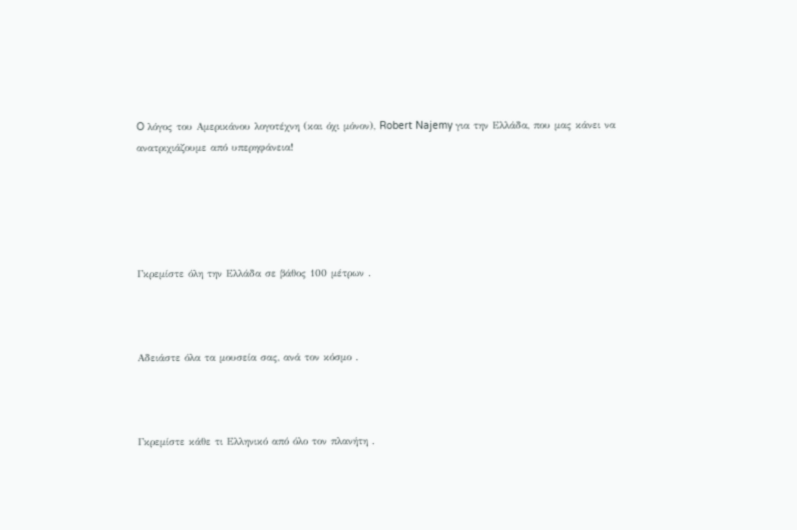O λόγος του Αμερικάνου λογοτέχνη (και όχι μόνον), Robert Najemy για την Ελλάδα, που μας κάνει να ανατριχιάζουμε από υπερηφάνεια!





Γκρεμίστε όλη την Ελλάδα σε βάθος 100 μέτρων .



Αδειάστε όλα τα μουσεία σας, ανά τον κόσμο .



Γκρεμίστε κάθε τι Ελληνικό από όλο τον πλανήτη .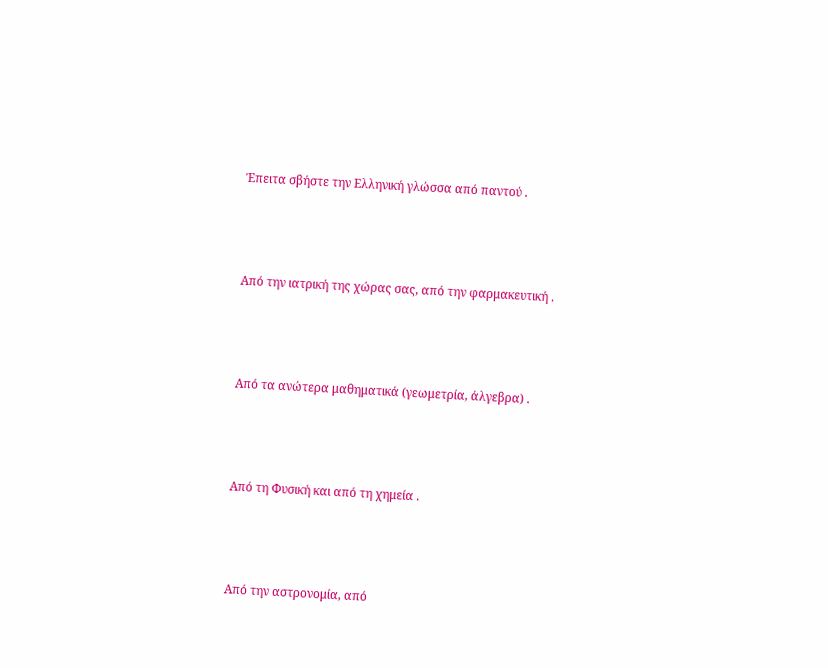Έπειτα σβήστε την Ελληνική γλώσσα από παντού .



Από την ιατρική της χώρας σας, από την φαρμακευτική .



Από τα ανώτερα μαθηματικά (γεωμετρία, άλγεβρα) .



Από τη Φυσική και από τη χημεία .



Από την αστρονομία, από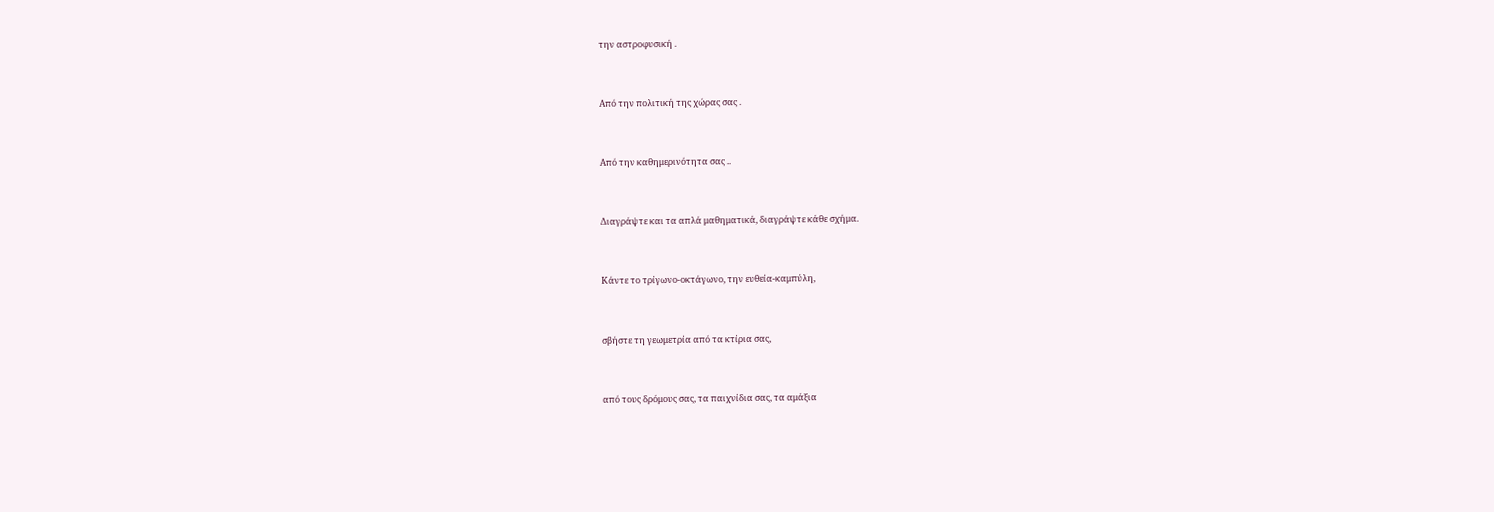την αστροφυσική .



Από την πολιτική της χώρας σας .



Από την καθημερινότητα σας ..



Διαγράψτε και τα απλά μαθηματικά, διαγράψτε κάθε σχήμα.



Κάντε το τρίγωνο-οκτάγωνο, την ευθεία-καμπύλη,



σβήστε τη γεωμετρία από τα κτίρια σας,



από τους δρόμους σας, τα παιχνίδια σας, τα αμάξια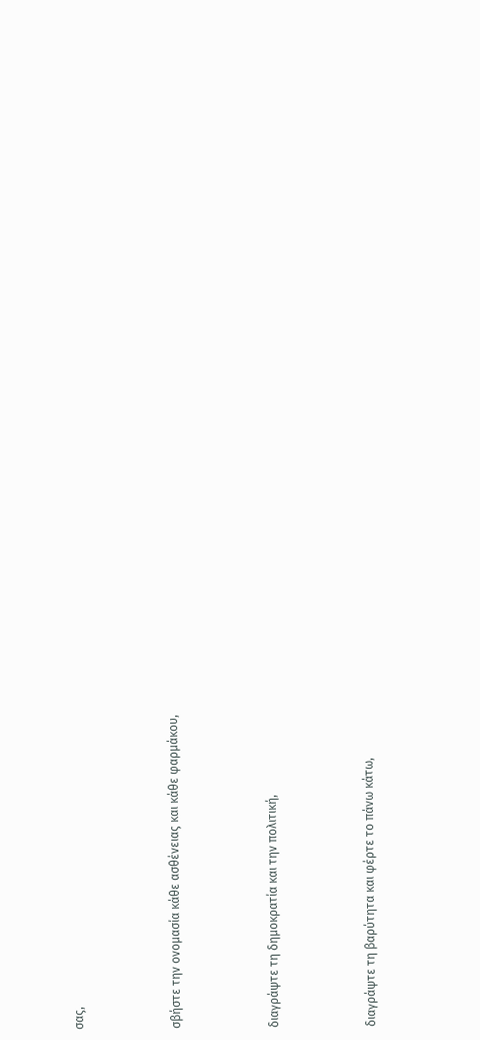σας,



σβήστε την ονομασία κάθε ασθένειας και κάθε φαρμάκου,



διαγράψτε τη δημοκρατία και την πολιτική,



διαγράψτε τη βαρύτητα και φέρτε το πάνω κάτω,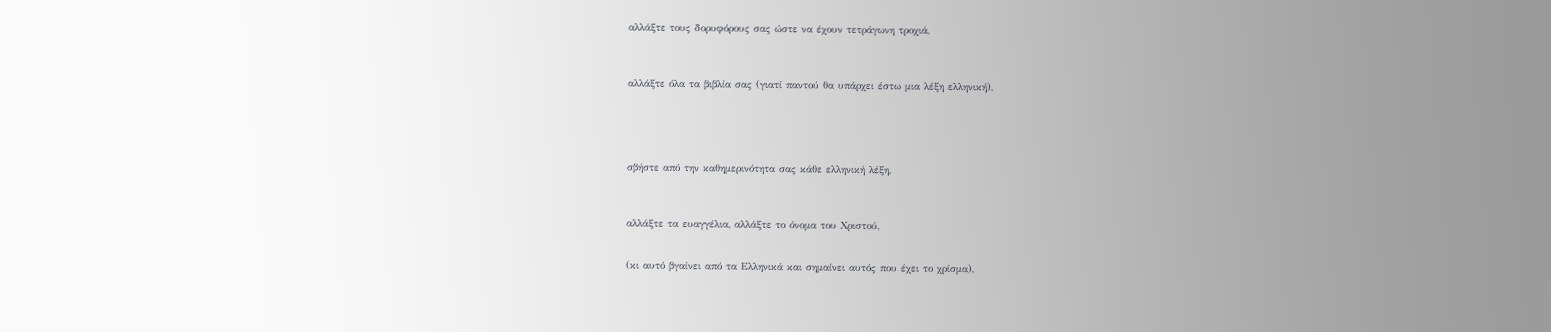αλλάξτε τους δορυφόρους σας ώστε να έχουν τετράγωνη τροχιά,



αλλάξτε όλα τα βιβλία σας (γιατί παντού θα υπάρχει έστω μια λέξη ελληνική),





σβήστε από την καθημερινότητα σας κάθε ελληνική λέξη,



αλλάξτε τα ευαγγέλια, αλλάξτε το όνομα του Χριστού,


(κι αυτό βγαίνει από τα Ελληνικά και σημαίνει αυτός που έχει το χρίσμα),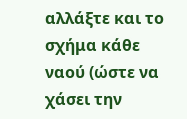αλλάξτε και το σχήμα κάθε ναού (ώστε να χάσει την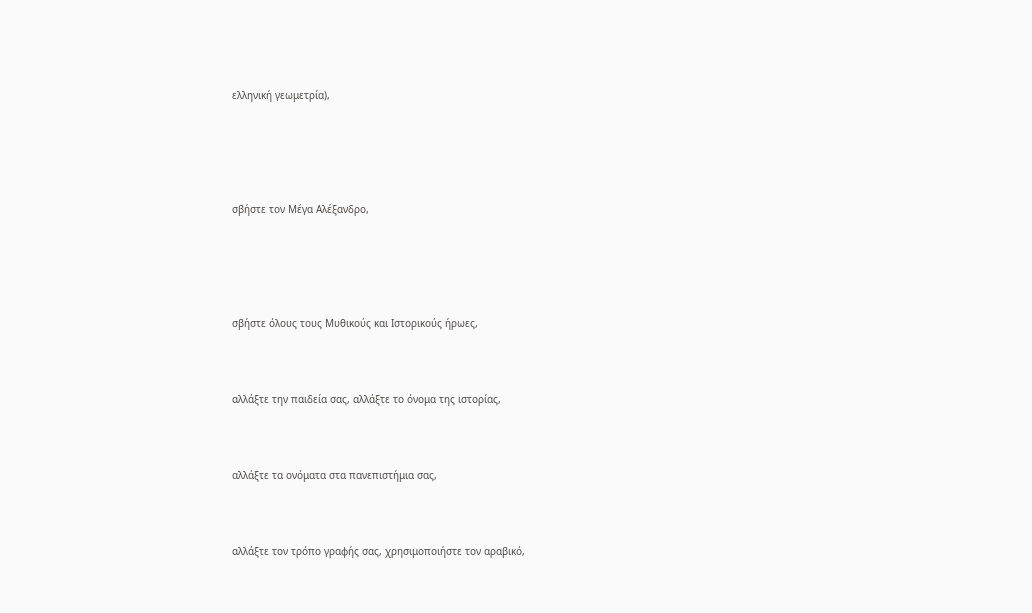ελληνική γεωμετρία),





σβήστε τον Μέγα Αλέξανδρο,





σβήστε όλους τους Μυθικούς και Ιστορικούς ήρωες,



αλλάξτε την παιδεία σας, αλλάξτε το όνομα της ιστορίας,



αλλάξτε τα ονόματα στα πανεπιστήμια σας,



αλλάξτε τον τρόπο γραφής σας, χρησιμοποιήστε τον αραβικό,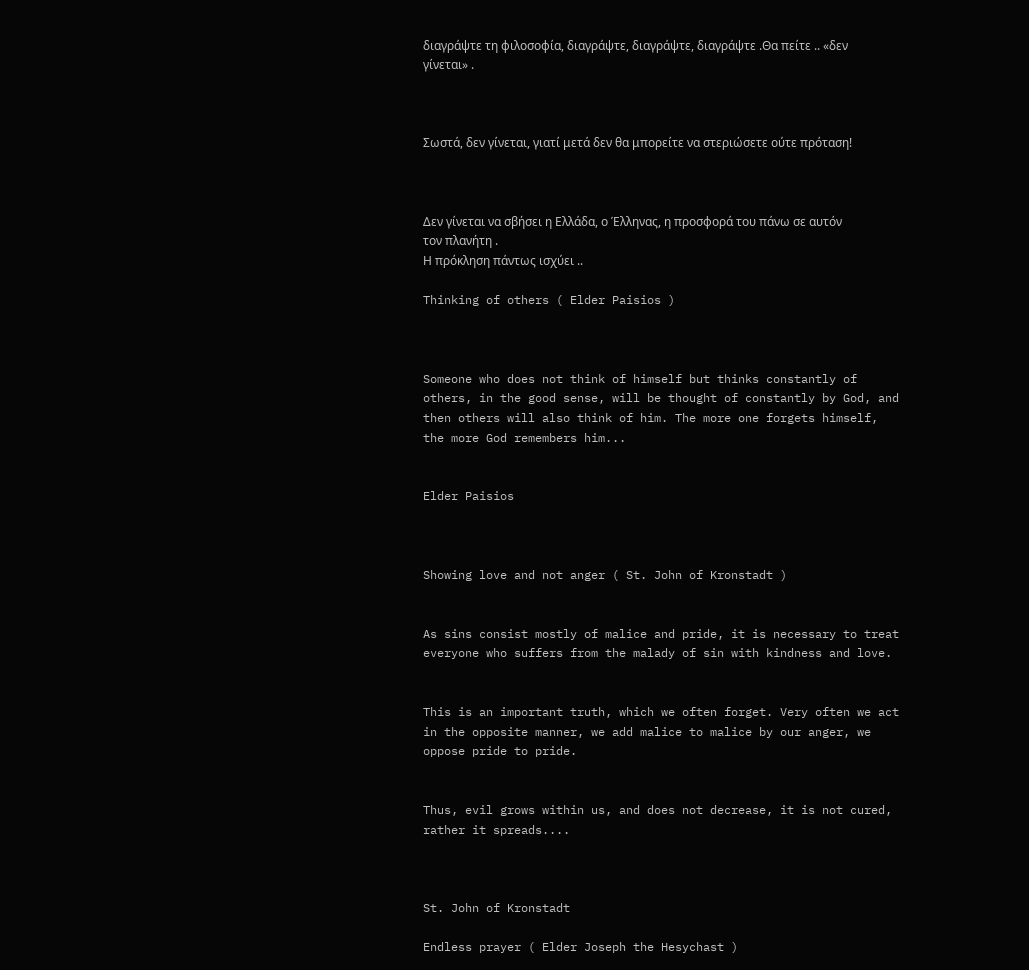διαγράψτε τη φιλοσοφία, διαγράψτε, διαγράψτε, διαγράψτε .Θα πείτε .. «δεν γίνεται» .



Σωστά, δεν γίνεται, γιατί μετά δεν θα μπορείτε να στεριώσετε ούτε πρόταση!



Δεν γίνεται να σβήσει η Ελλάδα, ο Έλληνας, η προσφορά του πάνω σε αυτόν τον πλανήτη .
Η πρόκληση πάντως ισχύει ..

Thinking of others ( Elder Paisios )



Someone who does not think of himself but thinks constantly of others, in the good sense, will be thought of constantly by God, and then others will also think of him. The more one forgets himself, the more God remembers him...


Elder Paisios



Showing love and not anger ( St. John of Kronstadt )


As sins consist mostly of malice and pride, it is necessary to treat everyone who suffers from the malady of sin with kindness and love.


This is an important truth, which we often forget. Very often we act in the opposite manner, we add malice to malice by our anger, we oppose pride to pride.


Thus, evil grows within us, and does not decrease, it is not cured, rather it spreads....



St. John of Kronstadt

Endless prayer ( Elder Joseph the Hesychast )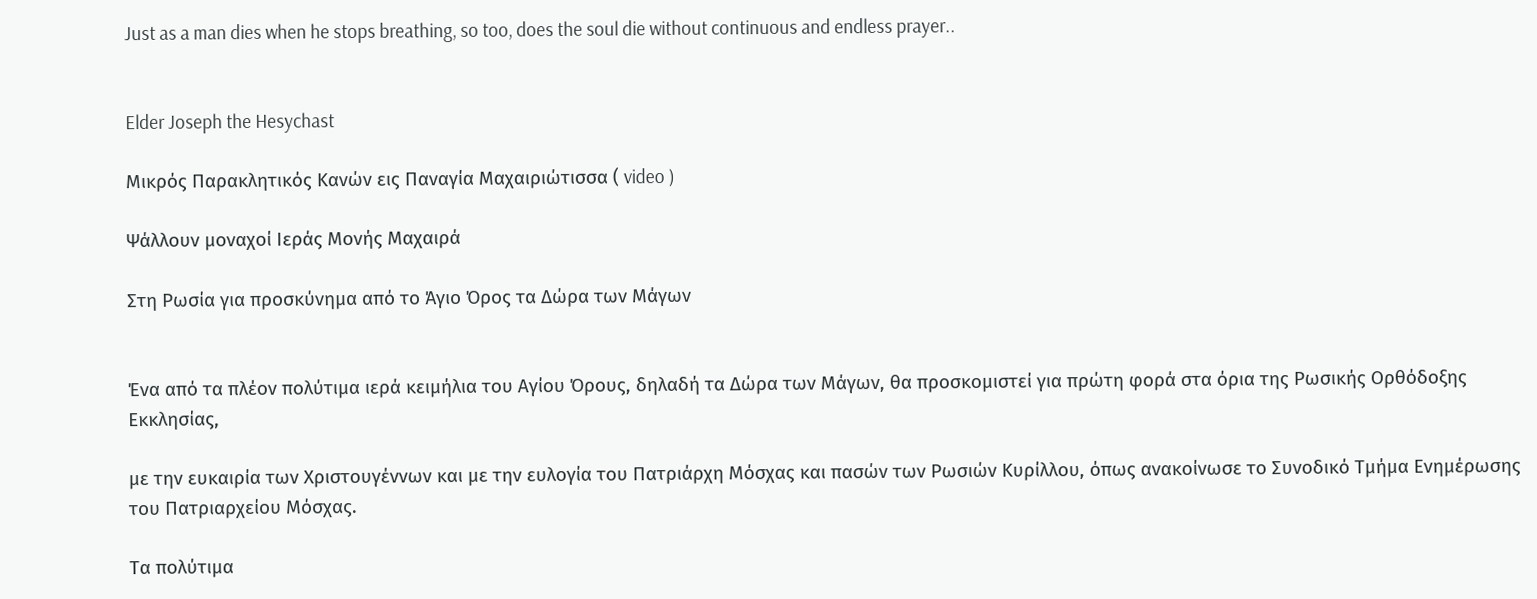Just as a man dies when he stops breathing, so too, does the soul die without continuous and endless prayer..


Elder Joseph the Hesychast

Μικρός Παρακλητικός Κανών εις Παναγία Μαχαιριώτισσα ( video )

Ψάλλουν μοναχοί Ιεράς Μονής Μαχαιρά

Στη Ρωσία για προσκύνημα από το Άγιο Όρος τα Δώρα των Μάγων


Ένα από τα πλέον πολύτιμα ιερά κειμήλια του Αγίου Όρους, δηλαδή τα Δώρα των Μάγων, θα προσκομιστεί για πρώτη φορά στα όρια της Ρωσικής Ορθόδοξης Εκκλησίας,

με την ευκαιρία των Χριστουγέννων και με την ευλογία του Πατριάρχη Μόσχας και πασών των Ρωσιών Κυρίλλου, όπως ανακοίνωσε το Συνοδικό Τμήμα Ενημέρωσης του Πατριαρχείου Μόσχας.

Τα πολύτιμα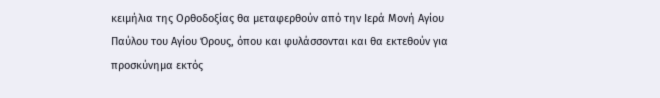κειμήλια της Ορθοδοξίας θα μεταφερθούν από την Ιερά Μονή Αγίου Παύλου του Αγίου Όρους, όπου και φυλάσσονται και θα εκτεθούν για προσκύνημα εκτός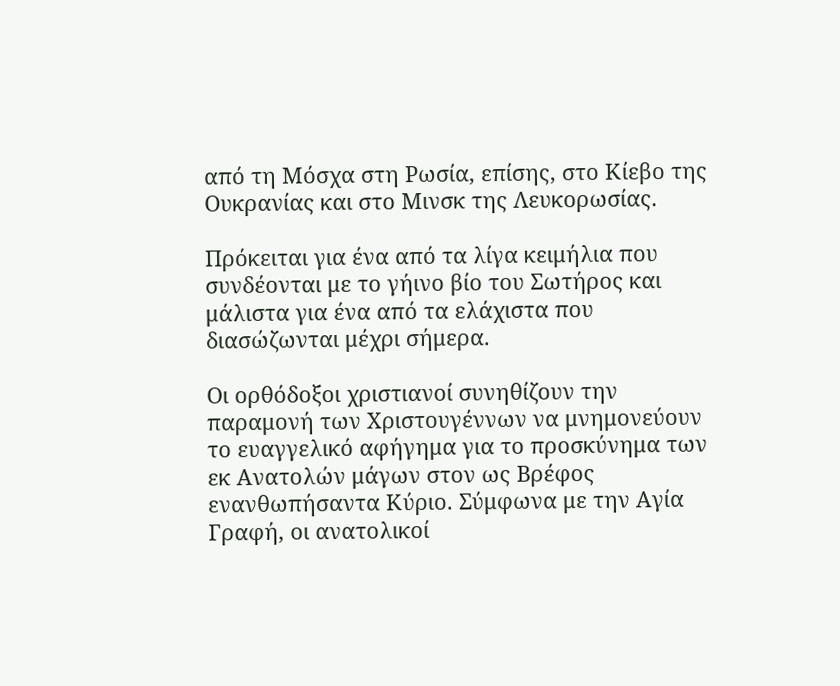από τη Μόσχα στη Ρωσία, επίσης, στο Κίεβο της Ουκρανίας και στο Μινσκ της Λευκορωσίας.

Πρόκειται για ένα από τα λίγα κειμήλια που συνδέονται με το γήινο βίο του Σωτήρος και μάλιστα για ένα από τα ελάχιστα που διασώζωνται μέχρι σήμερα.

Οι ορθόδοξοι χριστιανοί συνηθίζουν την παραμονή των Χριστουγέννων να μνημονεύουν το ευαγγελικό αφήγημα για το προσκύνημα των εκ Ανατολών μάγων στον ως Βρέφος ενανθωπήσαντα Κύριο. Σύμφωνα με την Αγία Γραφή, οι ανατολικοί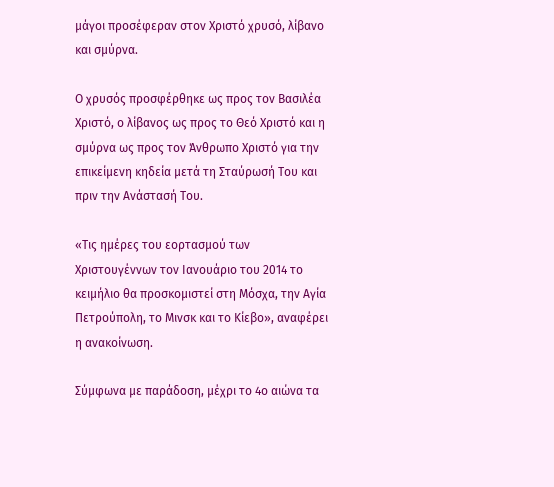μάγοι προσέφεραν στον Χριστό χρυσό, λίβανο και σμύρνα.

Ο χρυσός προσφέρθηκε ως προς τον Βασιλέα Χριστό, ο λίβανος ως προς το Θεό Χριστό και η σμύρνα ως προς τον Άνθρωπο Χριστό για την επικείμενη κηδεία μετά τη Σταύρωσή Του και πριν την Ανάστασή Του.

«Τις ημέρες του εορτασμού των Χριστουγέννων τον Ιανουάριο του 2014 το κειμήλιο θα προσκομιστεί στη Μόσχα, την Αγία Πετρούπολη, το Μινσκ και το Κίεβο», αναφέρει η ανακοίνωση.

Σύμφωνα με παράδοση, μέχρι το 4ο αιώνα τα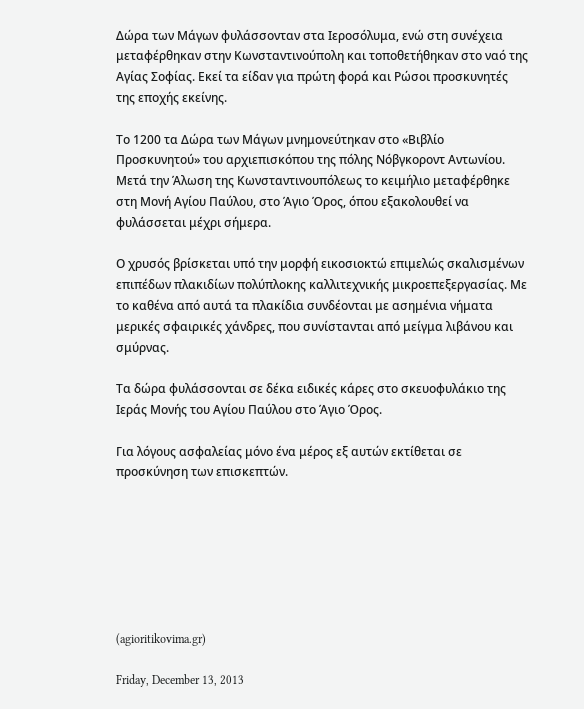Δώρα των Μάγων φυλάσσονταν στα Ιεροσόλυμα, ενώ στη συνέχεια μεταφέρθηκαν στην Κωνσταντινούπολη και τοποθετήθηκαν στο ναό της Αγίας Σοφίας. Εκεί τα είδαν για πρώτη φορά και Ρώσοι προσκυνητές της εποχής εκείνης.

Το 1200 τα Δώρα των Μάγων μνημονεύτηκαν στο «Βιβλίο Προσκυνητού» του αρχιεπισκόπου της πόλης Νόβγκοροντ Αντωνίου. Μετά την Άλωση της Κωνσταντινουπόλεως το κειμήλιο μεταφέρθηκε στη Μονή Αγίου Παύλου, στο Άγιο Όρος, όπου εξακολουθεί να φυλάσσεται μέχρι σήμερα.

Ο χρυσός βρίσκεται υπό την μορφή εικοσιοκτώ επιμελώς σκαλισμένων επιπέδων πλακιδίων πολύπλοκης καλλιτεχνικής μικροεπεξεργασίας. Με το καθένα από αυτά τα πλακίδια συνδέονται με ασημένια νήματα μερικές σφαιρικές χάνδρες, που συνίστανται από μείγμα λιβάνου και σμύρνας.

Τα δώρα φυλάσσονται σε δέκα ειδικές κάρες στο σκευοφυλάκιο της Ιεράς Μονής του Αγίου Παύλου στο Άγιο Όρος.

Για λόγους ασφαλείας μόνο ένα μέρος εξ αυτών εκτίθεται σε προσκύνηση των επισκεπτών.







(agioritikovima.gr)

Friday, December 13, 2013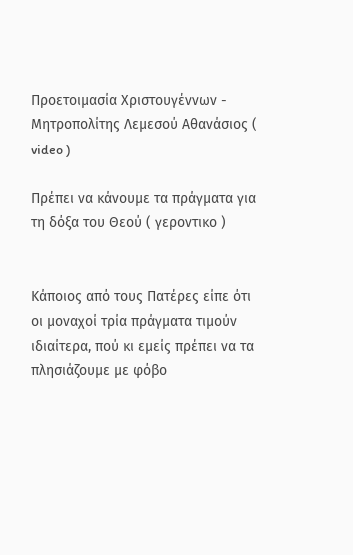Προετοιμασία Χριστουγέννων - Μητροπολίτης Λεμεσού Αθανάσιος ( video )

Πρέπει να κάνουμε τα πράγματα για τη δόξα του Θεού ( γεροντικο )


Κάποιος από τους Πατέρες είπε ότι οι μοναχοί τρία πράγματα τιμούν ιδιαίτερα, πού κι εμείς πρέπει να τα πλησιάζουμε με φόβο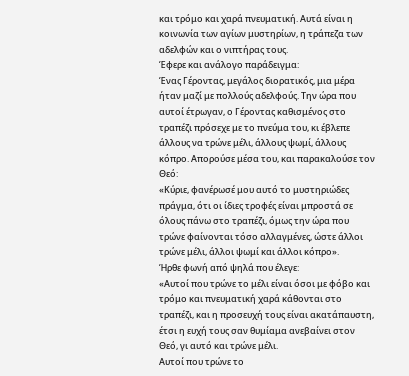και τρόμο και χαρά πνευματική. Αυτά είναι η κοινωνία των αγίων μυστηρίων, η τράπεζα των αδελφών και ο νιπτήρας τους.
Έφερε και ανάλογο παράδειγμα:
Ένας Γέροντας, μεγάλος διορατικός, μια μέρα ήταν μαζί με πολλούς αδελφούς. Την ώρα που αυτοί έτρωγαν, ο Γέροντας καθισμένος στο τραπέζι πρόσεχε με το πνεύμα του, κι έβλεπε άλλους να τρώνε μέλι, άλλους ψωμί, άλλους κόπρο. Απορούσε μέσα του, και παρακαλούσε τον Θεό:
«Κύριε, φανέρωσέ μου αυτό το μυστηριώδες πράγμα, ότι οι ίδιες τροφές είναι μπροστά σε όλους πάνω στο τραπέζι, όμως την ώρα που τρώνε φαίνονται τόσο αλλαγμένες, ώστε άλλοι τρώνε μέλι, άλλοι ψωμί και άλλοι κόπρο».
Ήρθε φωνή από ψηλά που έλεγε:
«Αυτοί που τρώνε το μέλι είναι όσοι με φόβο και τρόμο και πνευματική χαρά κάθονται στο τραπέζι, και η προσευχή τους είναι ακατάπαυστη, έτσι η ευχή τους σαν θυμίαμα ανεβαίνει στον Θεό, γι αυτό και τρώνε μέλι.
Αυτοί που τρώνε το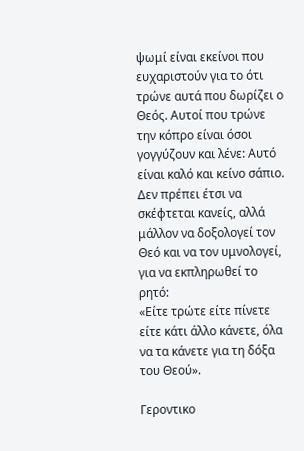ψωμί είναι εκείνοι που ευχαριστούν για το ότι τρώνε αυτά που δωρίζει ο Θεός. Αυτοί που τρώνε την κόπρο είναι όσοι γογγύζουν και λένε: Αυτό είναι καλό και κείνο σάπιο.
Δεν πρέπει έτσι να σκέφτεται κανείς, αλλά μάλλον να δοξολογεί τον Θεό και να τον υμνολογεί, για να εκπληρωθεί το ρητό:
«Είτε τρώτε είτε πίνετε είτε κάτι άλλο κάνετε, όλα να τα κάνετε για τη δόξα του Θεού».

Γεροντικο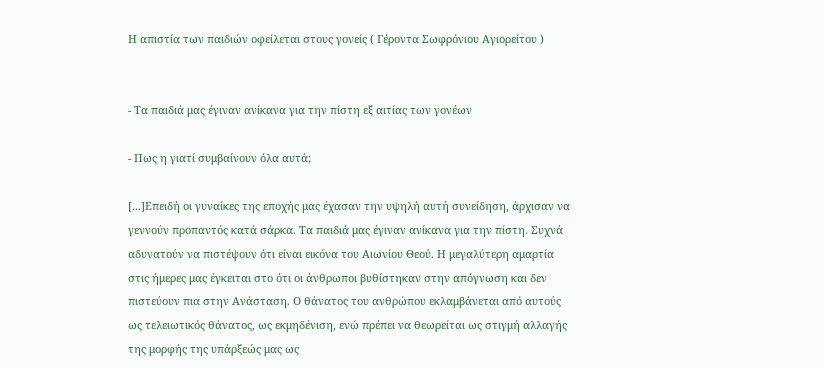Η απιστία των παιδιών οφείλεται στους γονείς ( Γέροντα Σωφρόνιου Αγιορείτου )


- Τα παιδιά μας έγιναν ανίκανα για την πίστη εξ αιτίας των γονέων

- Πως η γιατί συμβαίνουν όλα αυτά;

[...]Επειδή οι γυναίκες της εποχής μας έχασαν την υψηλή αυτή συνείδηση, άρχισαν να γεννούν προπαντός κατά σάρκα. Τα παιδιά μας έγιναν ανίκανα για την πίστη. Συχνά αδυνατούν να πιστέψουν ότι είναι εικόνα του Αιωνίου Θεού. Η μεγαλύτερη αμαρτία στις ήμερες μας έγκειται στο ότι οι άνθρωποι βυθίστηκαν στην απόγνωση και δεν πιστεύουν πια στην Ανάσταση. Ο θάνατος του ανθρώπου εκλαμβάνεται από αυτούς ως τελειωτικός θάνατος, ως εκμηδένιση, ενώ πρέπει να θεωρείται ως στιγμή αλλαγής της μορφής της υπάρξεώς μας ως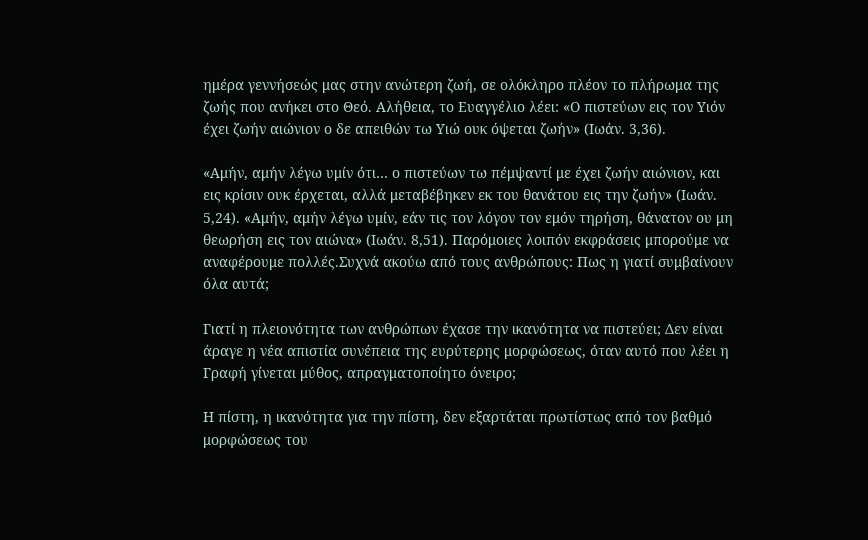ημέρα γεννήσεώς μας στην ανώτερη ζωή, σε ολόκληρο πλέον το πλήρωμα της ζωής που ανήκει στο Θεό. Αλήθεια, το Ευαγγέλιο λέει: «Ο πιστεύων εις τον Υιόν έχει ζωήν αιώνιον ο δε απειθών τω Υιώ ουκ όψεται ζωήν» (Ιωάν. 3,36).

«Αμήν, αμήν λέγω υμίν ότι… ο πιστεύων τω πέμψαντί με έχει ζωήν αιώνιον, και εις κρίσιν ουκ έρχεται, αλλά μεταβέβηκεν εκ του θανάτου εις την ζωήν» (Ιωάν. 5,24). «Αμήν, αμήν λέγω υμίν, εάν τις τον λόγον τον εμόν τηρήση, θάνατον ου μη θεωρήση εις τον αιώνα» (Ιωάν. 8,51). Παρόμοιες λοιπόν εκφράσεις μπορούμε να αναφέρουμε πολλές.Συχνά ακούω από τους ανθρώπους: Πως η γιατί συμβαίνουν όλα αυτά;

Γιατί η πλειονότητα των ανθρώπων έχασε την ικανότητα να πιστεύει; Δεν είναι άραγε η νέα απιστία συνέπεια της ευρύτερης μορφώσεως, όταν αυτό που λέει η Γραφή γίνεται μύθος, απραγματοποίητο όνειρο;

Η πίστη, η ικανότητα για την πίστη, δεν εξαρτάται πρωτίστως από τον βαθμό μορφώσεως του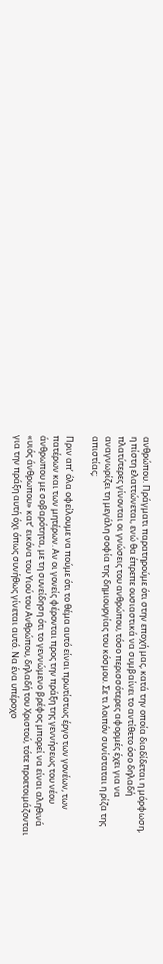ανθρώπου. Πράγματι παρατηρούμε ότι στην εποχή μας, κατά την οποία διαδίδεται η μόρφωση, η πίστη ελαττώνεται, ενώ θα έπρεπε ουσιαστικά να συμβαίνει το αντίθετο όσο δηλαδή πλατύτερες γίνονται οι γνώσεις του ανθρώπου, τόσο περισσότερες αφορμές έχει για να αναγνωρίζει τη μεγάλη σοφία της δημιουργίας του κόσμου. Σε τι λοιπόν συνίσταται η ρίζα της απιστίας;

Πριν απ’ όλα οφείλουμε να πούμε ότι το θέμα αυτό είναι πρωτίστως έργο των γονέων, των πατέρων και των μητέρων. Αν οι γονείς φέρονται προς την πράξη της γεννήσεως του νέου άνθρωπου με σοβαρότητα, με τη συνείδηση ότι το γεννώμενο βρέφος μπορεί να είναι αληθινά «υιός άνθρωπου» κατ’ εικόνα του Υιού του Ανθρώπου, δηλαδή του Χριστού, τότε προετοιμάζονται για την πράξη αυτή όχι όπως συνήθως γίνεται αυτό. Να ένα υπέροχο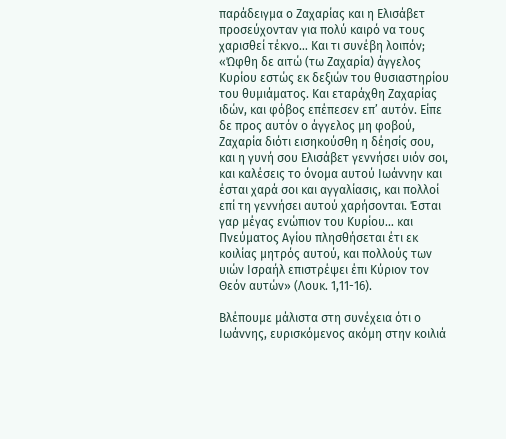παράδειγμα ο Ζαχαρίας και η Ελισάβετ προσεύχονταν για πολύ καιρό να τους χαρισθεί τέκνο… Και τι συνέβη λοιπόν; «Ώφθη δε αιτώ (τω Ζαχαρία) άγγελος Κυρίου εστώς εκ δεξιών του θυσιαστηρίου του θυμιάματος. Και εταράχθη Ζαχαρίας ιδών, και φόβος επέπεσεν επ’ αυτόν. Είπε δε προς αυτόν ο άγγελος μη φοβού, Ζαχαρία διότι εισηκούσθη η δέησίς σου, και η γυνή σου Ελισάβετ γεννήσει υιόν σοι, και καλέσεις το όνομα αυτού Ιωάννην και έσται χαρά σοι και αγγαλίασις, και πολλοί επί τη γεννήσει αυτού χαρήσονται. Έσται γαρ μέγας ενώπιον του Κυρίου… και Πνεύματος Αγίου πλησθήσεται έτι εκ κοιλίας μητρός αυτού, και πολλούς των υιών Ισραήλ επιστρέψει έπι Κύριον τον Θεόν αυτών» (Λουκ. 1,11-16).

Βλέπουμε μάλιστα στη συνέχεια ότι ο Ιωάννης, ευρισκόμενος ακόμη στην κοιλιά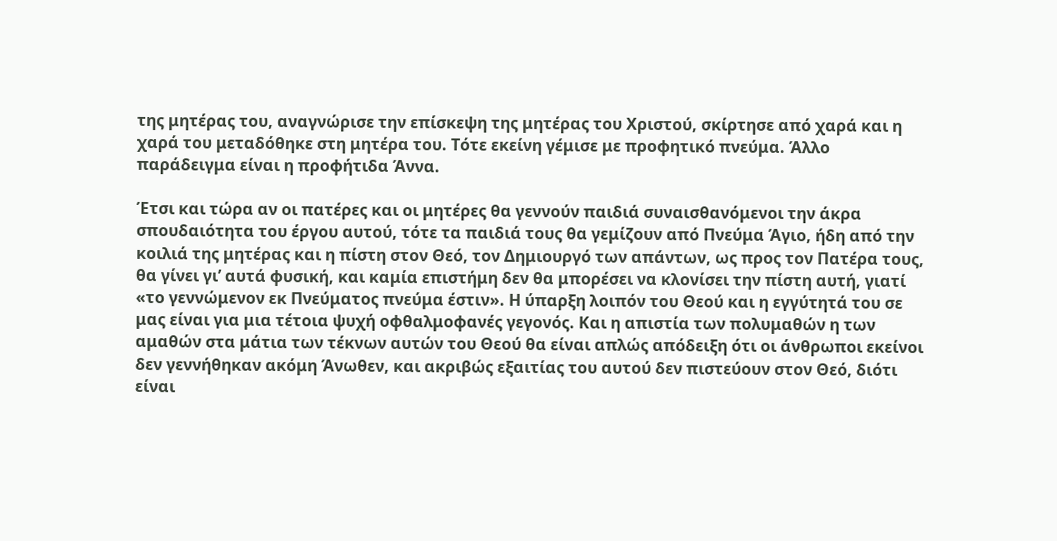της μητέρας του, αναγνώρισε την επίσκεψη της μητέρας του Χριστού, σκίρτησε από χαρά και η χαρά του μεταδόθηκε στη μητέρα του. Τότε εκείνη γέμισε με προφητικό πνεύμα. Άλλο παράδειγμα είναι η προφήτιδα Άννα.

Έτσι και τώρα αν οι πατέρες και οι μητέρες θα γεννούν παιδιά συναισθανόμενοι την άκρα σπουδαιότητα του έργου αυτού, τότε τα παιδιά τους θα γεμίζουν από Πνεύμα Άγιο, ήδη από την κοιλιά της μητέρας και η πίστη στον Θεό, τον Δημιουργό των απάντων, ως προς τον Πατέρα τους, θα γίνει γι’ αυτά φυσική, και καμία επιστήμη δεν θα μπορέσει να κλονίσει την πίστη αυτή, γιατί «το γεννώμενον εκ Πνεύματος πνεύμα έστιν». Η ύπαρξη λοιπόν του Θεού και η εγγύτητά του σε μας είναι για μια τέτοια ψυχή οφθαλμοφανές γεγονός. Και η απιστία των πολυμαθών η των αμαθών στα μάτια των τέκνων αυτών του Θεού θα είναι απλώς απόδειξη ότι οι άνθρωποι εκείνοι δεν γεννήθηκαν ακόμη Άνωθεν, και ακριβώς εξαιτίας του αυτού δεν πιστεύουν στον Θεό, διότι είναι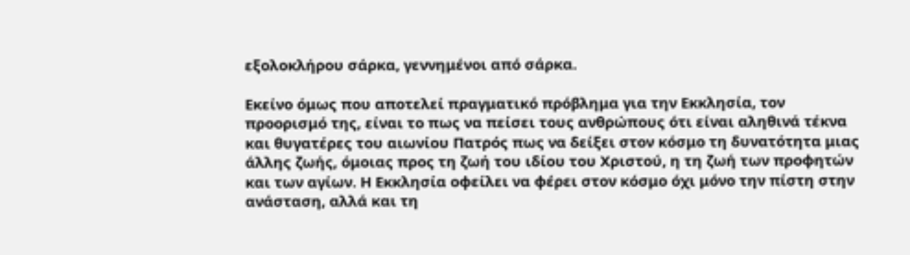εξολοκλήρου σάρκα, γεννημένοι από σάρκα.

Εκείνο όμως που αποτελεί πραγματικό πρόβλημα για την Εκκλησία, τον προορισμό της, είναι το πως να πείσει τους ανθρώπους ότι είναι αληθινά τέκνα και θυγατέρες του αιωνίου Πατρός πως να δείξει στον κόσμο τη δυνατότητα μιας άλλης ζωής, όμοιας προς τη ζωή του ιδίου του Χριστού, η τη ζωή των προφητών και των αγίων. Η Εκκλησία οφείλει να φέρει στον κόσμο όχι μόνο την πίστη στην ανάσταση, αλλά και τη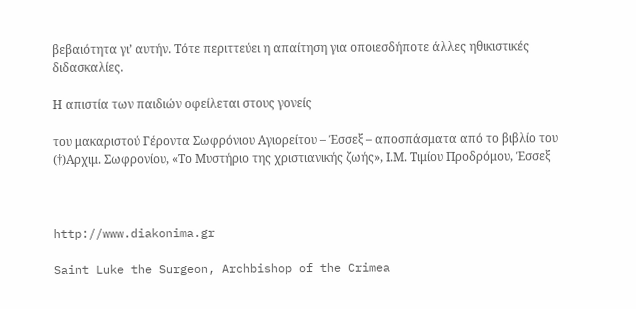βεβαιότητα γι’ αυτήν. Τότε περιττεύει η απαίτηση για οποιεσδήποτε άλλες ηθικιστικές διδασκαλίες.

Η απιστία των παιδιών οφείλεται στους γονείς

του μακαριστού Γέροντα Σωφρόνιου Αγιορείτου – Έσσεξ – αποσπάσματα από το βιβλίο του (†)Αρχιμ. Σωφρονίου, «Το Μυστήριο της χριστιανικής ζωής», Ι.Μ. Τιμίου Προδρόμου, Έσσεξ



http://www.diakonima.gr

Saint Luke the Surgeon, Archbishop of the Crimea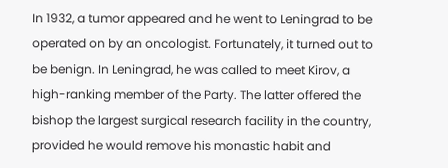In 1932, a tumor appeared and he went to Leningrad to be operated on by an oncologist. Fortunately, it turned out to be benign. In Leningrad, he was called to meet Kirov, a high-ranking member of the Party. The latter offered the bishop the largest surgical research facility in the country, provided he would remove his monastic habit and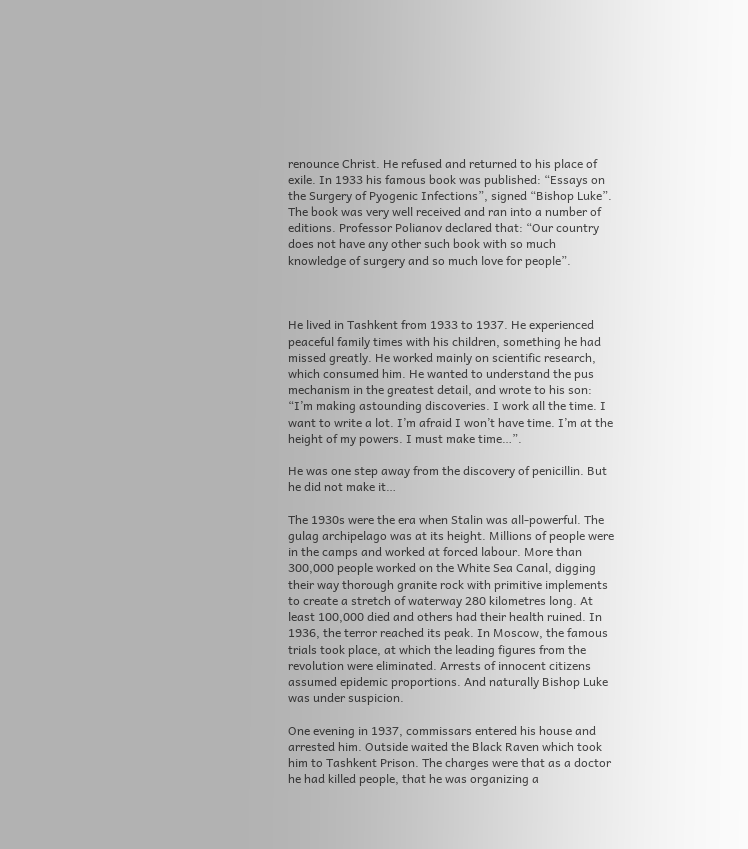renounce Christ. He refused and returned to his place of exile. In 1933 his famous book was published: “Essays on the Surgery of Pyogenic Infections”, signed “Bishop Luke”. The book was very well received and ran into a number of editions. Professor Polianov declared that: “Our country does not have any other such book with so much knowledge of surgery and so much love for people”.



He lived in Tashkent from 1933 to 1937. He experienced peaceful family times with his children, something he had missed greatly. He worked mainly on scientific research, which consumed him. He wanted to understand the pus mechanism in the greatest detail, and wrote to his son: “I’m making astounding discoveries. I work all the time. I want to write a lot. I’m afraid I won’t have time. I’m at the height of my powers. I must make time…”.

He was one step away from the discovery of penicillin. But he did not make it…

The 1930s were the era when Stalin was all-powerful. The gulag archipelago was at its height. Millions of people were in the camps and worked at forced labour. More than 300,000 people worked on the White Sea Canal, digging their way thorough granite rock with primitive implements to create a stretch of waterway 280 kilometres long. At least 100,000 died and others had their health ruined. In 1936, the terror reached its peak. In Moscow, the famous trials took place, at which the leading figures from the revolution were eliminated. Arrests of innocent citizens assumed epidemic proportions. And naturally Bishop Luke was under suspicion.

One evening in 1937, commissars entered his house and arrested him. Outside waited the Black Raven which took him to Tashkent Prison. The charges were that as a doctor he had killed people, that he was organizing a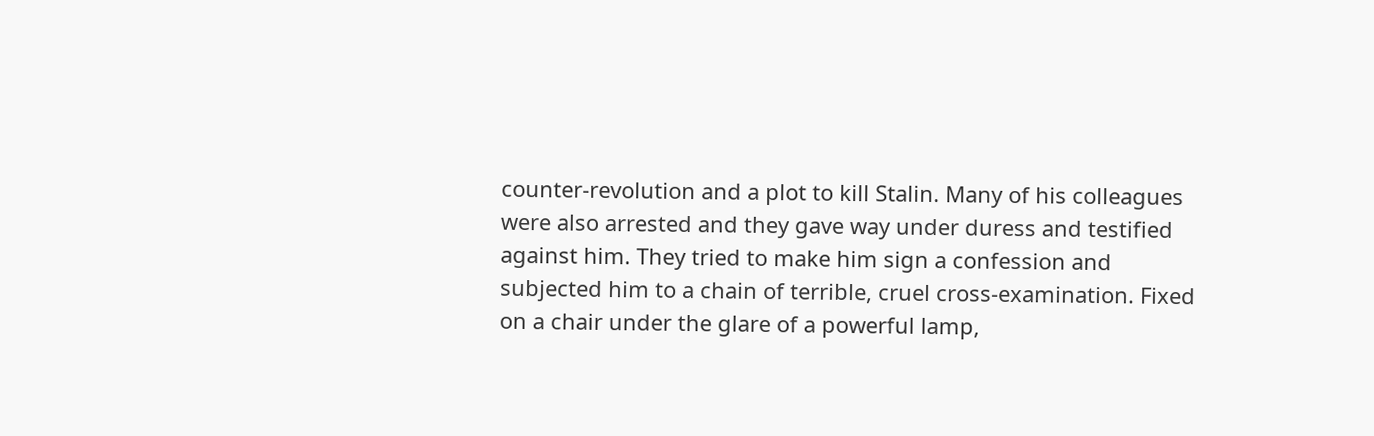counter-revolution and a plot to kill Stalin. Many of his colleagues were also arrested and they gave way under duress and testified against him. They tried to make him sign a confession and subjected him to a chain of terrible, cruel cross-examination. Fixed on a chair under the glare of a powerful lamp,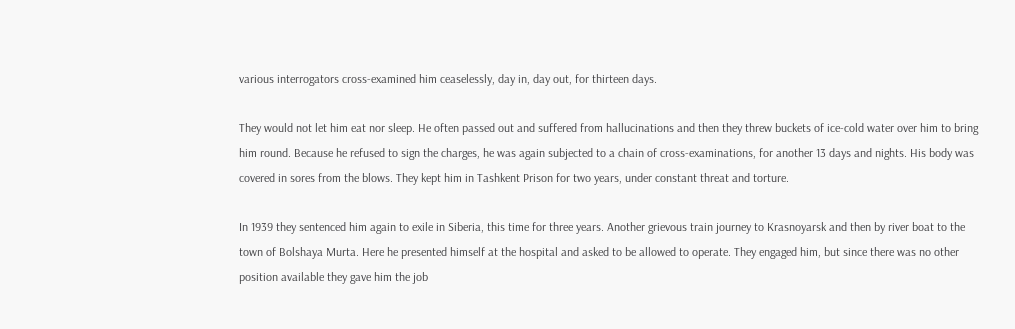various interrogators cross-examined him ceaselessly, day in, day out, for thirteen days.

They would not let him eat nor sleep. He often passed out and suffered from hallucinations and then they threw buckets of ice-cold water over him to bring him round. Because he refused to sign the charges, he was again subjected to a chain of cross-examinations, for another 13 days and nights. His body was covered in sores from the blows. They kept him in Tashkent Prison for two years, under constant threat and torture.

In 1939 they sentenced him again to exile in Siberia, this time for three years. Another grievous train journey to Krasnoyarsk and then by river boat to the town of Bolshaya Murta. Here he presented himself at the hospital and asked to be allowed to operate. They engaged him, but since there was no other position available they gave him the job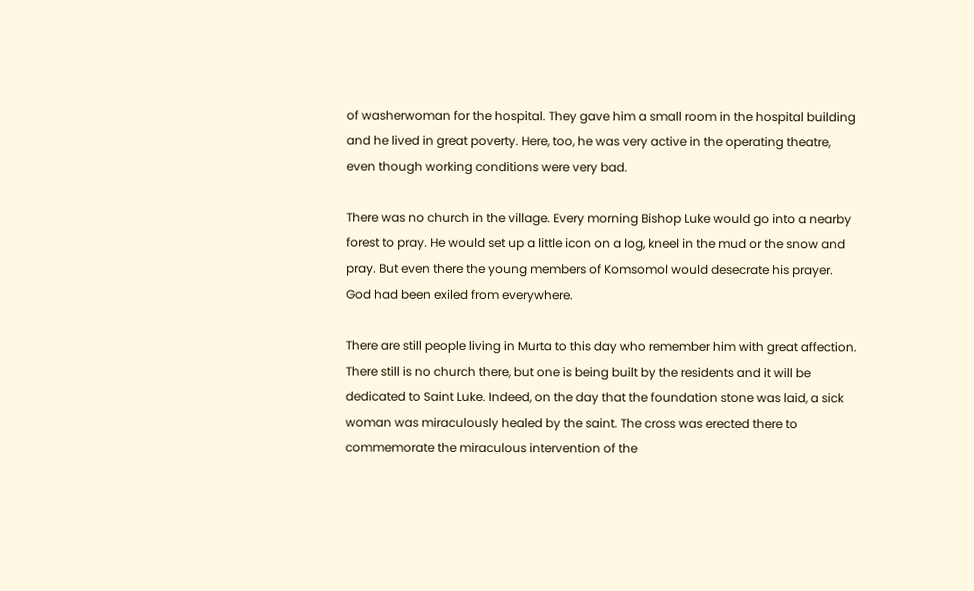of washerwoman for the hospital. They gave him a small room in the hospital building and he lived in great poverty. Here, too, he was very active in the operating theatre, even though working conditions were very bad.

There was no church in the village. Every morning Bishop Luke would go into a nearby forest to pray. He would set up a little icon on a log, kneel in the mud or the snow and pray. But even there the young members of Komsomol would desecrate his prayer. God had been exiled from everywhere.

There are still people living in Murta to this day who remember him with great affection. There still is no church there, but one is being built by the residents and it will be dedicated to Saint Luke. Indeed, on the day that the foundation stone was laid, a sick woman was miraculously healed by the saint. The cross was erected there to commemorate the miraculous intervention of the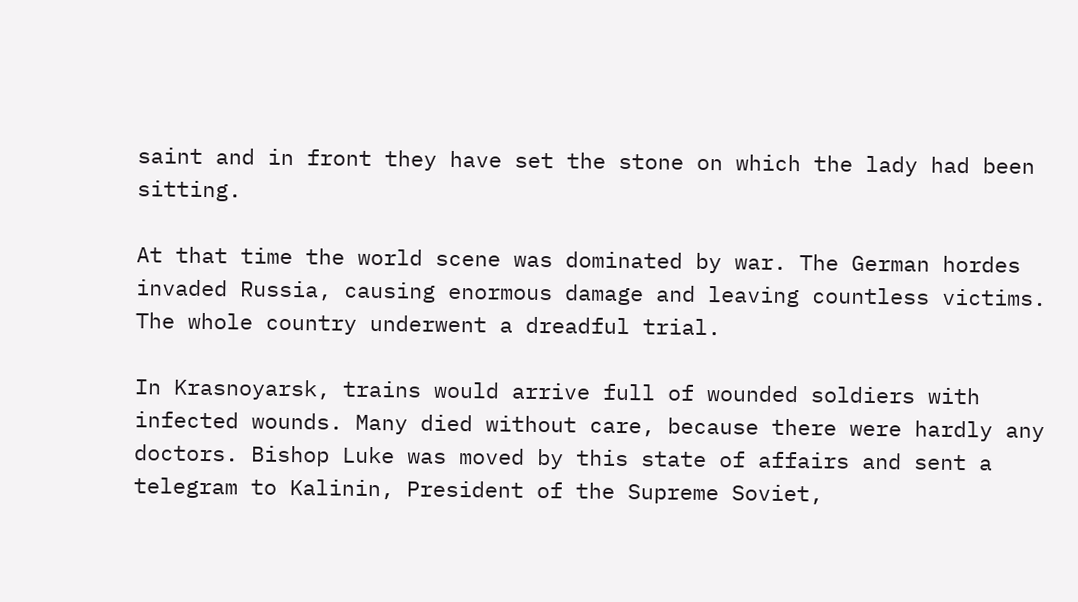saint and in front they have set the stone on which the lady had been sitting.

At that time the world scene was dominated by war. The German hordes invaded Russia, causing enormous damage and leaving countless victims. The whole country underwent a dreadful trial.

In Krasnoyarsk, trains would arrive full of wounded soldiers with infected wounds. Many died without care, because there were hardly any doctors. Bishop Luke was moved by this state of affairs and sent a telegram to Kalinin, President of the Supreme Soviet,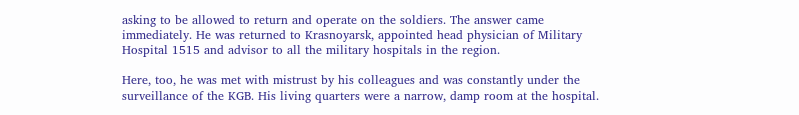asking to be allowed to return and operate on the soldiers. The answer came immediately. He was returned to Krasnoyarsk, appointed head physician of Military Hospital 1515 and advisor to all the military hospitals in the region.

Here, too, he was met with mistrust by his colleagues and was constantly under the surveillance of the KGB. His living quarters were a narrow, damp room at the hospital.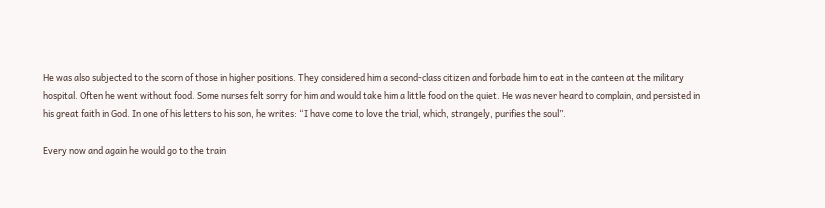He was also subjected to the scorn of those in higher positions. They considered him a second-class citizen and forbade him to eat in the canteen at the military hospital. Often he went without food. Some nurses felt sorry for him and would take him a little food on the quiet. He was never heard to complain, and persisted in his great faith in God. In one of his letters to his son, he writes: “I have come to love the trial, which, strangely, purifies the soul”.

Every now and again he would go to the train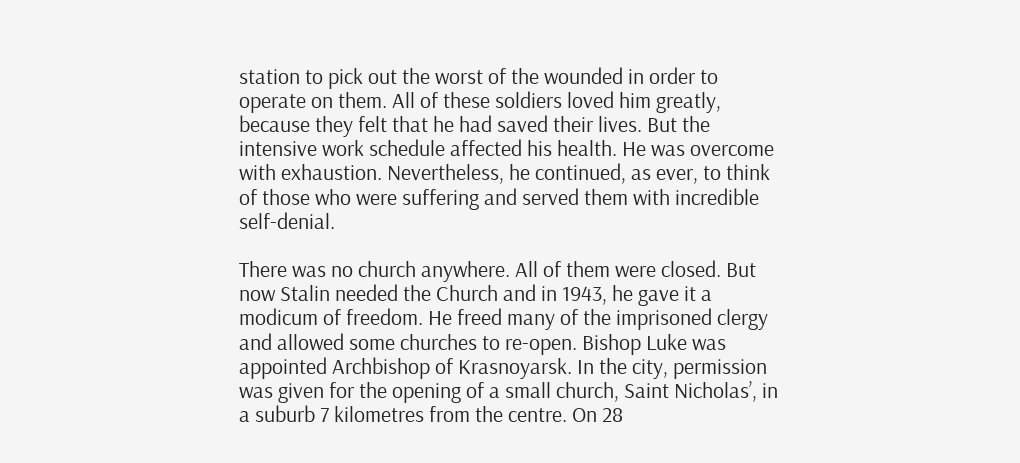station to pick out the worst of the wounded in order to operate on them. All of these soldiers loved him greatly, because they felt that he had saved their lives. But the intensive work schedule affected his health. He was overcome with exhaustion. Nevertheless, he continued, as ever, to think of those who were suffering and served them with incredible self-denial.

There was no church anywhere. All of them were closed. But now Stalin needed the Church and in 1943, he gave it a modicum of freedom. He freed many of the imprisoned clergy and allowed some churches to re-open. Bishop Luke was appointed Archbishop of Krasnoyarsk. In the city, permission was given for the opening of a small church, Saint Nicholas’, in a suburb 7 kilometres from the centre. On 28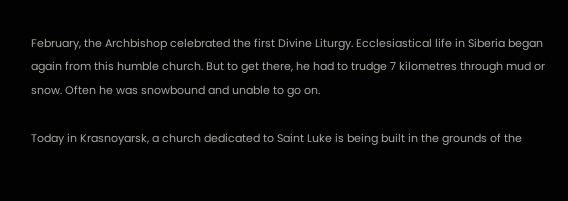February, the Archbishop celebrated the first Divine Liturgy. Ecclesiastical life in Siberia began again from this humble church. But to get there, he had to trudge 7 kilometres through mud or snow. Often he was snowbound and unable to go on.

Today in Krasnoyarsk, a church dedicated to Saint Luke is being built in the grounds of the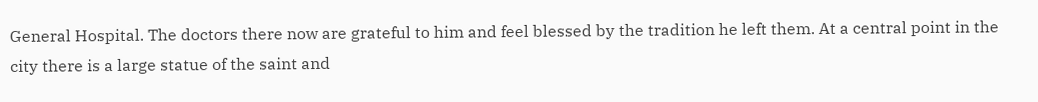General Hospital. The doctors there now are grateful to him and feel blessed by the tradition he left them. At a central point in the city there is a large statue of the saint and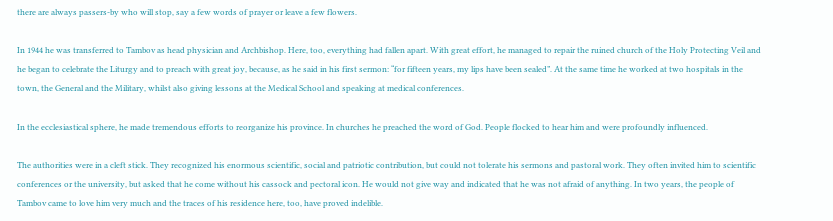there are always passers-by who will stop, say a few words of prayer or leave a few flowers.

In 1944 he was transferred to Tambov as head physician and Archbishop. Here, too, everything had fallen apart. With great effort, he managed to repair the ruined church of the Holy Protecting Veil and he began to celebrate the Liturgy and to preach with great joy, because, as he said in his first sermon: “for fifteen years, my lips have been sealed”. At the same time he worked at two hospitals in the town, the General and the Military, whilst also giving lessons at the Medical School and speaking at medical conferences.

In the ecclesiastical sphere, he made tremendous efforts to reorganize his province. In churches he preached the word of God. People flocked to hear him and were profoundly influenced.

The authorities were in a cleft stick. They recognized his enormous scientific, social and patriotic contribution, but could not tolerate his sermons and pastoral work. They often invited him to scientific conferences or the university, but asked that he come without his cassock and pectoral icon. He would not give way and indicated that he was not afraid of anything. In two years, the people of Tambov came to love him very much and the traces of his residence here, too, have proved indelible.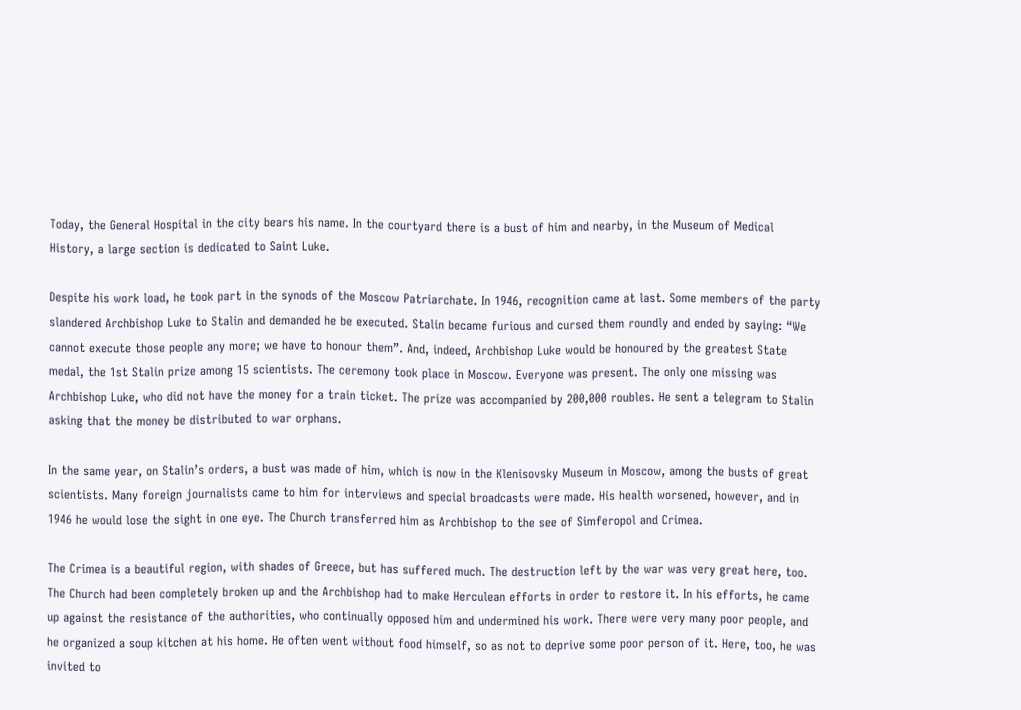Today, the General Hospital in the city bears his name. In the courtyard there is a bust of him and nearby, in the Museum of Medical History, a large section is dedicated to Saint Luke.

Despite his work load, he took part in the synods of the Moscow Patriarchate. In 1946, recognition came at last. Some members of the party slandered Archbishop Luke to Stalin and demanded he be executed. Stalin became furious and cursed them roundly and ended by saying: “We cannot execute those people any more; we have to honour them”. And, indeed, Archbishop Luke would be honoured by the greatest State medal, the 1st Stalin prize among 15 scientists. The ceremony took place in Moscow. Everyone was present. The only one missing was Archbishop Luke, who did not have the money for a train ticket. The prize was accompanied by 200,000 roubles. He sent a telegram to Stalin asking that the money be distributed to war orphans.

In the same year, on Stalin’s orders, a bust was made of him, which is now in the Klenisovsky Museum in Moscow, among the busts of great scientists. Many foreign journalists came to him for interviews and special broadcasts were made. His health worsened, however, and in 1946 he would lose the sight in one eye. The Church transferred him as Archbishop to the see of Simferopol and Crimea.

The Crimea is a beautiful region, with shades of Greece, but has suffered much. The destruction left by the war was very great here, too. The Church had been completely broken up and the Archbishop had to make Herculean efforts in order to restore it. In his efforts, he came up against the resistance of the authorities, who continually opposed him and undermined his work. There were very many poor people, and he organized a soup kitchen at his home. He often went without food himself, so as not to deprive some poor person of it. Here, too, he was invited to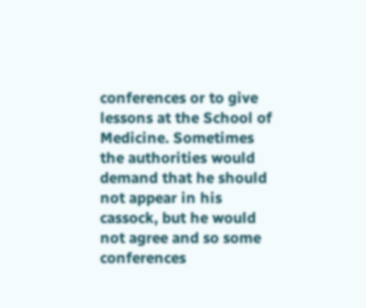conferences or to give lessons at the School of Medicine. Sometimes the authorities would demand that he should not appear in his cassock, but he would not agree and so some conferences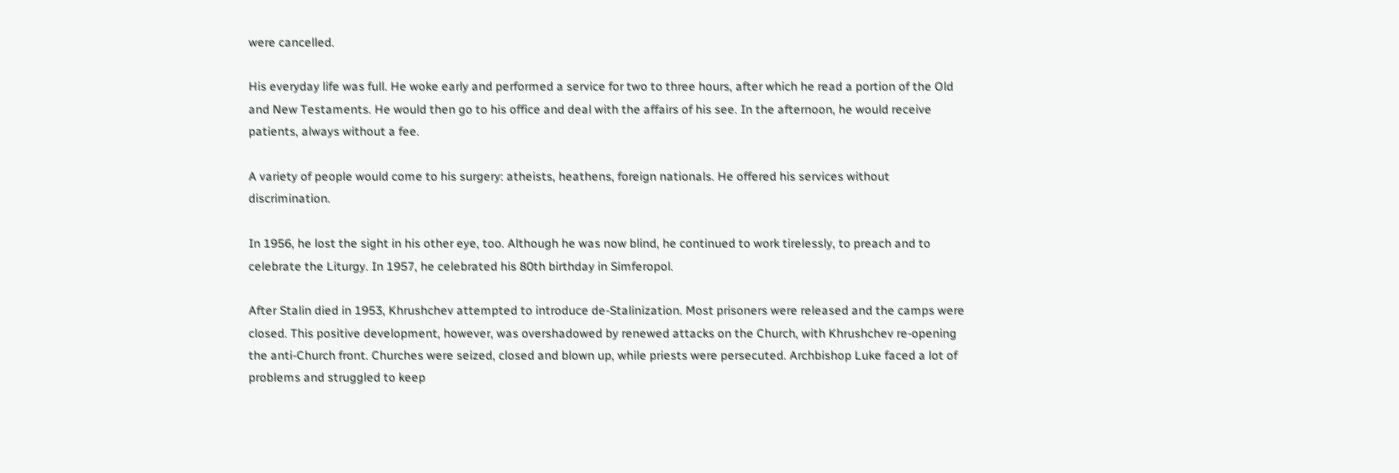were cancelled.

His everyday life was full. He woke early and performed a service for two to three hours, after which he read a portion of the Old and New Testaments. He would then go to his office and deal with the affairs of his see. In the afternoon, he would receive patients, always without a fee.

A variety of people would come to his surgery: atheists, heathens, foreign nationals. He offered his services without discrimination.

In 1956, he lost the sight in his other eye, too. Although he was now blind, he continued to work tirelessly, to preach and to celebrate the Liturgy. In 1957, he celebrated his 80th birthday in Simferopol.

After Stalin died in 1953, Khrushchev attempted to introduce de-Stalinization. Most prisoners were released and the camps were closed. This positive development, however, was overshadowed by renewed attacks on the Church, with Khrushchev re-opening the anti-Church front. Churches were seized, closed and blown up, while priests were persecuted. Archbishop Luke faced a lot of problems and struggled to keep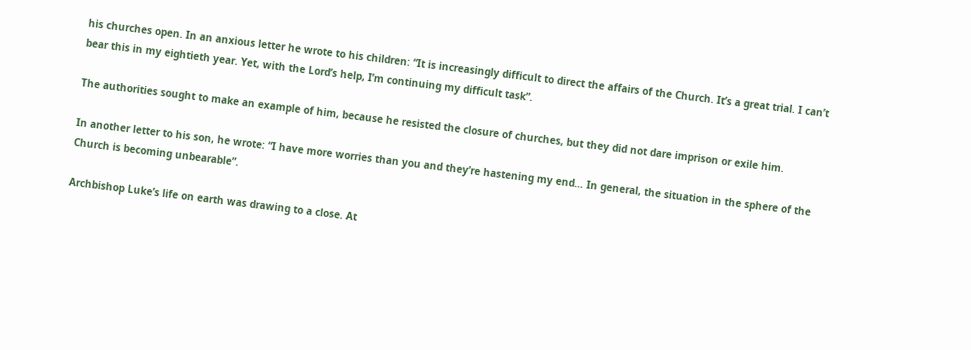his churches open. In an anxious letter he wrote to his children: “It is increasingly difficult to direct the affairs of the Church. It’s a great trial. I can’t bear this in my eightieth year. Yet, with the Lord’s help, I’m continuing my difficult task”.

The authorities sought to make an example of him, because he resisted the closure of churches, but they did not dare imprison or exile him.

In another letter to his son, he wrote: “I have more worries than you and they’re hastening my end… In general, the situation in the sphere of the Church is becoming unbearable”.

Archbishop Luke’s life on earth was drawing to a close. At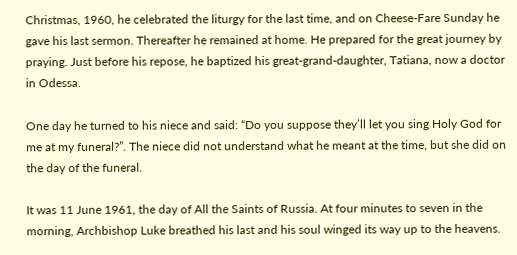Christmas, 1960, he celebrated the liturgy for the last time, and on Cheese-Fare Sunday he gave his last sermon. Thereafter he remained at home. He prepared for the great journey by praying. Just before his repose, he baptized his great-grand-daughter, Tatiana, now a doctor in Odessa.

One day he turned to his niece and said: “Do you suppose they’ll let you sing Holy God for me at my funeral?”. The niece did not understand what he meant at the time, but she did on the day of the funeral.

It was 11 June 1961, the day of All the Saints of Russia. At four minutes to seven in the morning, Archbishop Luke breathed his last and his soul winged its way up to the heavens.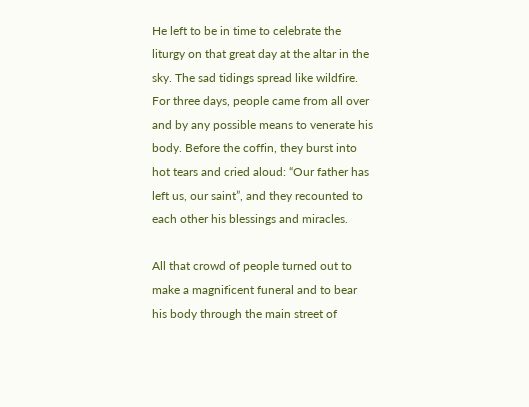He left to be in time to celebrate the liturgy on that great day at the altar in the sky. The sad tidings spread like wildfire. For three days, people came from all over and by any possible means to venerate his body. Before the coffin, they burst into hot tears and cried aloud: “Our father has left us, our saint”, and they recounted to each other his blessings and miracles.

All that crowd of people turned out to make a magnificent funeral and to bear his body through the main street of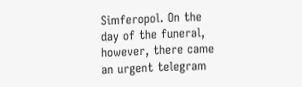Simferopol. On the day of the funeral, however, there came an urgent telegram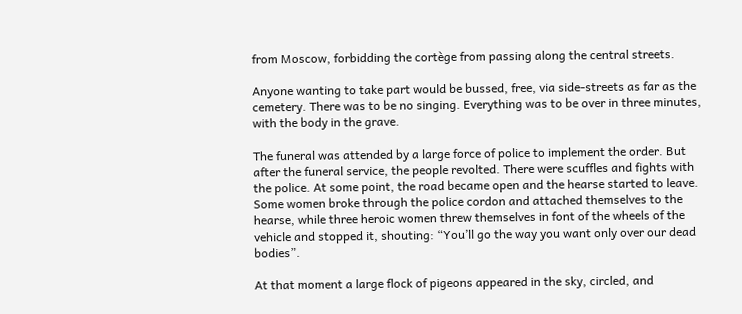from Moscow, forbidding the cortège from passing along the central streets.

Anyone wanting to take part would be bussed, free, via side-streets as far as the cemetery. There was to be no singing. Everything was to be over in three minutes, with the body in the grave.

The funeral was attended by a large force of police to implement the order. But after the funeral service, the people revolted. There were scuffles and fights with the police. At some point, the road became open and the hearse started to leave. Some women broke through the police cordon and attached themselves to the hearse, while three heroic women threw themselves in font of the wheels of the vehicle and stopped it, shouting: “You’ll go the way you want only over our dead bodies”.

At that moment a large flock of pigeons appeared in the sky, circled, and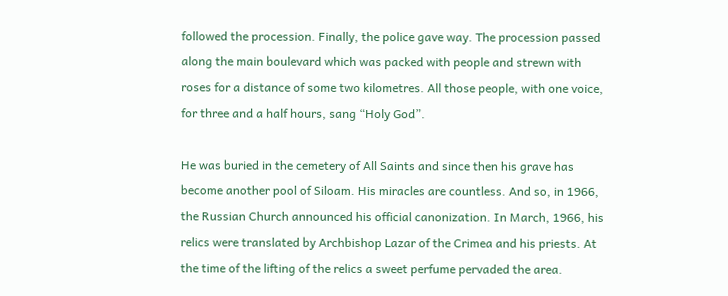followed the procession. Finally, the police gave way. The procession passed along the main boulevard which was packed with people and strewn with roses for a distance of some two kilometres. All those people, with one voice, for three and a half hours, sang “Holy God”.

He was buried in the cemetery of All Saints and since then his grave has become another pool of Siloam. His miracles are countless. And so, in 1966, the Russian Church announced his official canonization. In March, 1966, his relics were translated by Archbishop Lazar of the Crimea and his priests. At the time of the lifting of the relics a sweet perfume pervaded the area.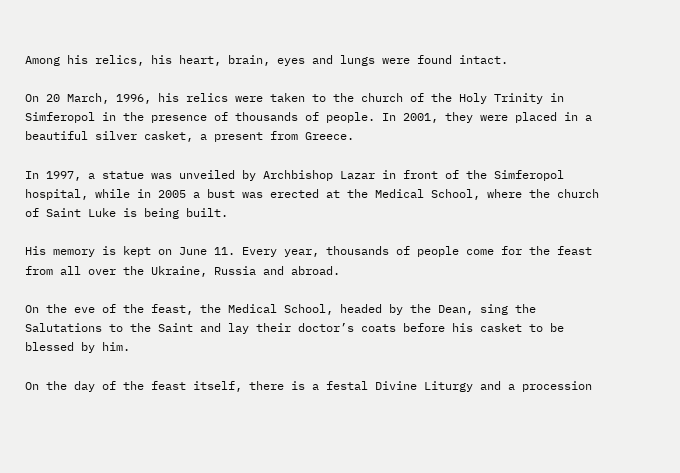Among his relics, his heart, brain, eyes and lungs were found intact.

On 20 March, 1996, his relics were taken to the church of the Holy Trinity in Simferopol in the presence of thousands of people. In 2001, they were placed in a beautiful silver casket, a present from Greece.

In 1997, a statue was unveiled by Archbishop Lazar in front of the Simferopol hospital, while in 2005 a bust was erected at the Medical School, where the church of Saint Luke is being built.

His memory is kept on June 11. Every year, thousands of people come for the feast from all over the Ukraine, Russia and abroad.

On the eve of the feast, the Medical School, headed by the Dean, sing the Salutations to the Saint and lay their doctor’s coats before his casket to be blessed by him.

On the day of the feast itself, there is a festal Divine Liturgy and a procession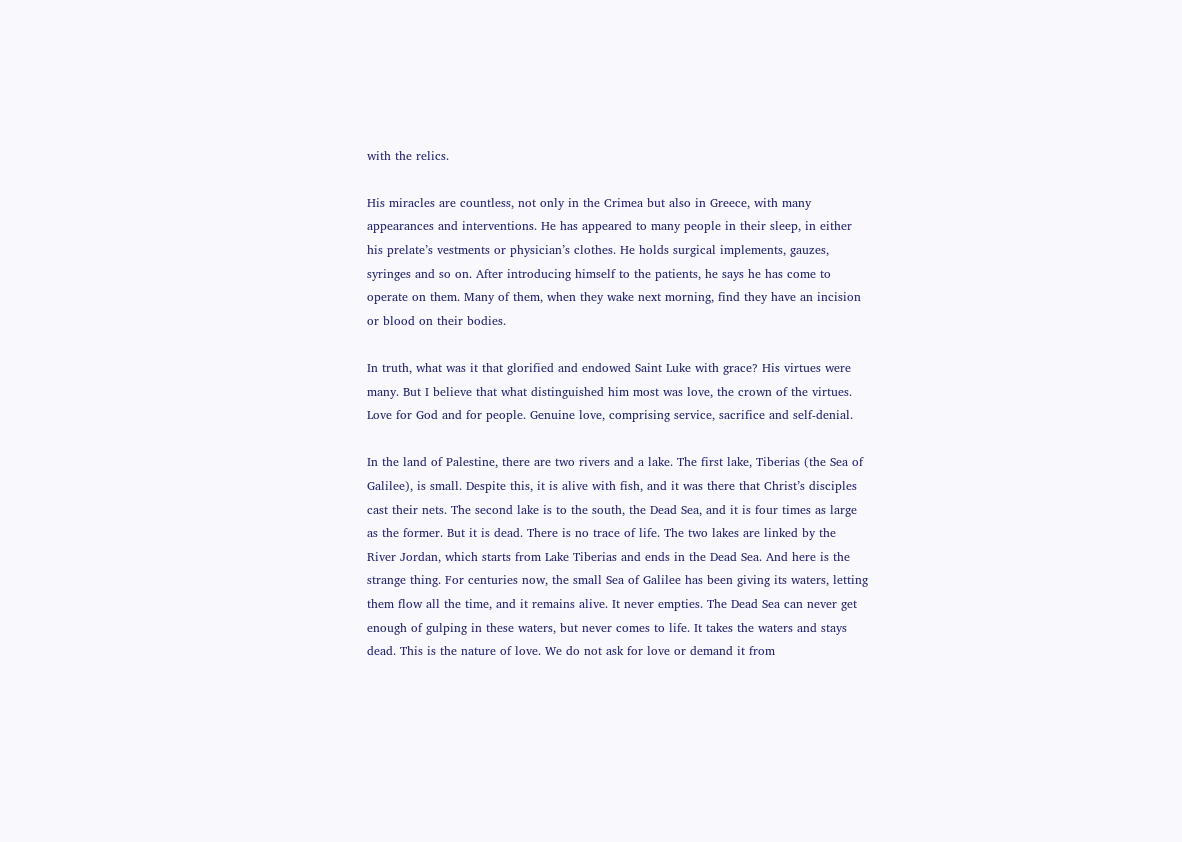with the relics.

His miracles are countless, not only in the Crimea but also in Greece, with many appearances and interventions. He has appeared to many people in their sleep, in either his prelate’s vestments or physician’s clothes. He holds surgical implements, gauzes, syringes and so on. After introducing himself to the patients, he says he has come to operate on them. Many of them, when they wake next morning, find they have an incision or blood on their bodies.

In truth, what was it that glorified and endowed Saint Luke with grace? His virtues were many. But I believe that what distinguished him most was love, the crown of the virtues. Love for God and for people. Genuine love, comprising service, sacrifice and self-denial.

In the land of Palestine, there are two rivers and a lake. The first lake, Tiberias (the Sea of Galilee), is small. Despite this, it is alive with fish, and it was there that Christ’s disciples cast their nets. The second lake is to the south, the Dead Sea, and it is four times as large as the former. But it is dead. There is no trace of life. The two lakes are linked by the River Jordan, which starts from Lake Tiberias and ends in the Dead Sea. And here is the strange thing. For centuries now, the small Sea of Galilee has been giving its waters, letting them flow all the time, and it remains alive. It never empties. The Dead Sea can never get enough of gulping in these waters, but never comes to life. It takes the waters and stays dead. This is the nature of love. We do not ask for love or demand it from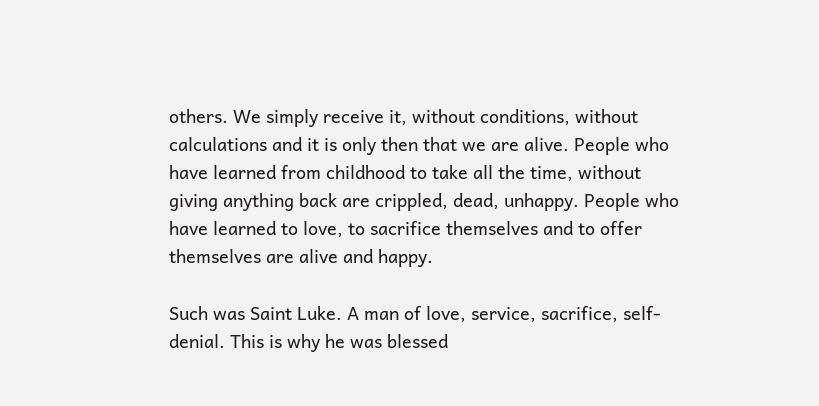others. We simply receive it, without conditions, without calculations and it is only then that we are alive. People who have learned from childhood to take all the time, without giving anything back are crippled, dead, unhappy. People who have learned to love, to sacrifice themselves and to offer themselves are alive and happy.

Such was Saint Luke. A man of love, service, sacrifice, self-denial. This is why he was blessed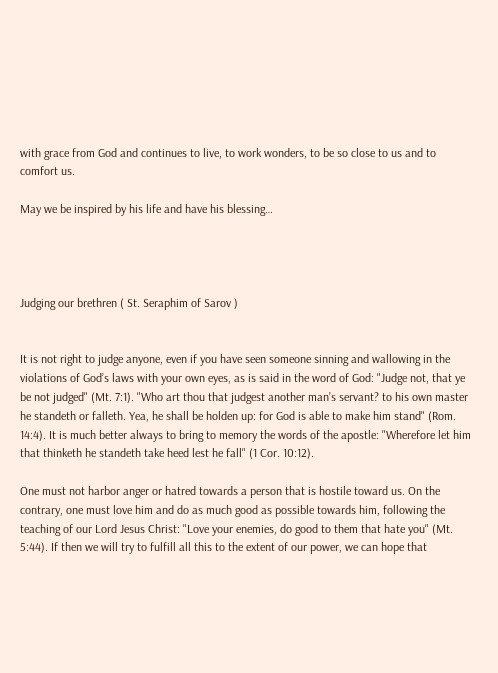with grace from God and continues to live, to work wonders, to be so close to us and to comfort us.

May we be inspired by his life and have his blessing…




Judging our brethren ( St. Seraphim of Sarov )


It is not right to judge anyone, even if you have seen someone sinning and wallowing in the violations of God’s laws with your own eyes, as is said in the word of God: "Judge not, that ye be not judged" (Mt. 7:1). "Who art thou that judgest another man’s servant? to his own master he standeth or falleth. Yea, he shall be holden up: for God is able to make him stand" (Rom. 14:4). It is much better always to bring to memory the words of the apostle: "Wherefore let him that thinketh he standeth take heed lest he fall" (1 Cor. 10:12).

One must not harbor anger or hatred towards a person that is hostile toward us. On the contrary, one must love him and do as much good as possible towards him, following the teaching of our Lord Jesus Christ: "Love your enemies, do good to them that hate you" (Mt. 5:44). If then we will try to fulfill all this to the extent of our power, we can hope that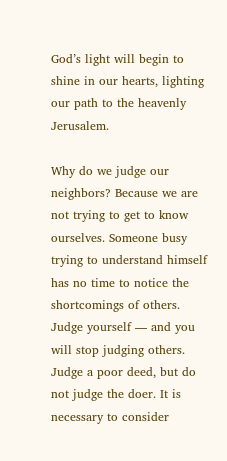God’s light will begin to shine in our hearts, lighting our path to the heavenly Jerusalem.

Why do we judge our neighbors? Because we are not trying to get to know ourselves. Someone busy trying to understand himself has no time to notice the shortcomings of others. Judge yourself — and you will stop judging others. Judge a poor deed, but do not judge the doer. It is necessary to consider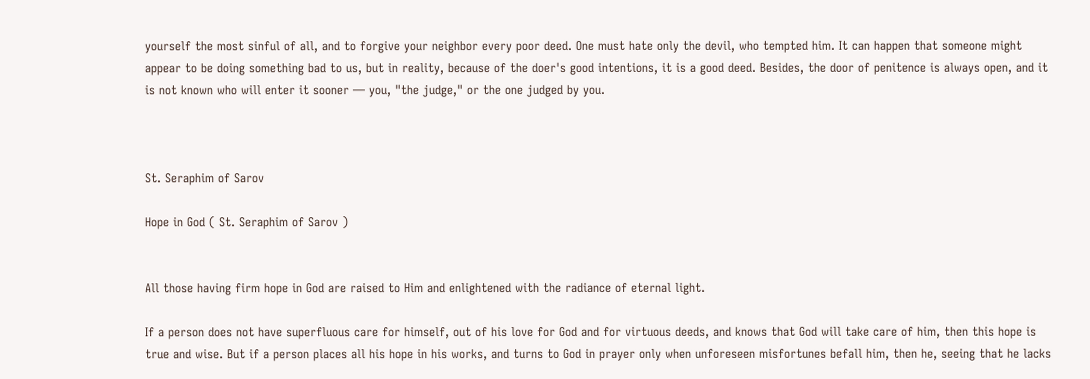yourself the most sinful of all, and to forgive your neighbor every poor deed. One must hate only the devil, who tempted him. It can happen that someone might appear to be doing something bad to us, but in reality, because of the doer's good intentions, it is a good deed. Besides, the door of penitence is always open, and it is not known who will enter it sooner — you, "the judge," or the one judged by you.



St. Seraphim of Sarov

Hope in God ( St. Seraphim of Sarov )


All those having firm hope in God are raised to Him and enlightened with the radiance of eternal light.

If a person does not have superfluous care for himself, out of his love for God and for virtuous deeds, and knows that God will take care of him, then this hope is true and wise. But if a person places all his hope in his works, and turns to God in prayer only when unforeseen misfortunes befall him, then he, seeing that he lacks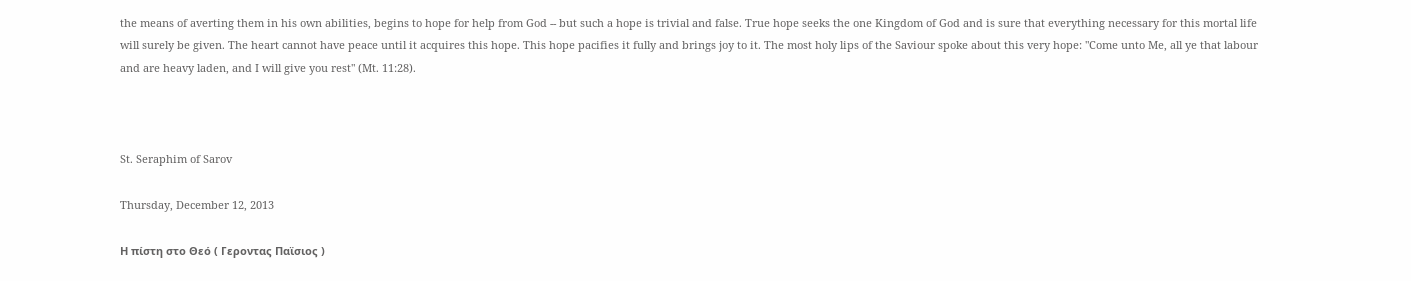the means of averting them in his own abilities, begins to hope for help from God -- but such a hope is trivial and false. True hope seeks the one Kingdom of God and is sure that everything necessary for this mortal life will surely be given. The heart cannot have peace until it acquires this hope. This hope pacifies it fully and brings joy to it. The most holy lips of the Saviour spoke about this very hope: "Come unto Me, all ye that labour and are heavy laden, and I will give you rest" (Mt. 11:28).



St. Seraphim of Sarov

Thursday, December 12, 2013

Η πίστη στο Θεό ( Γεροντας Παϊσιος )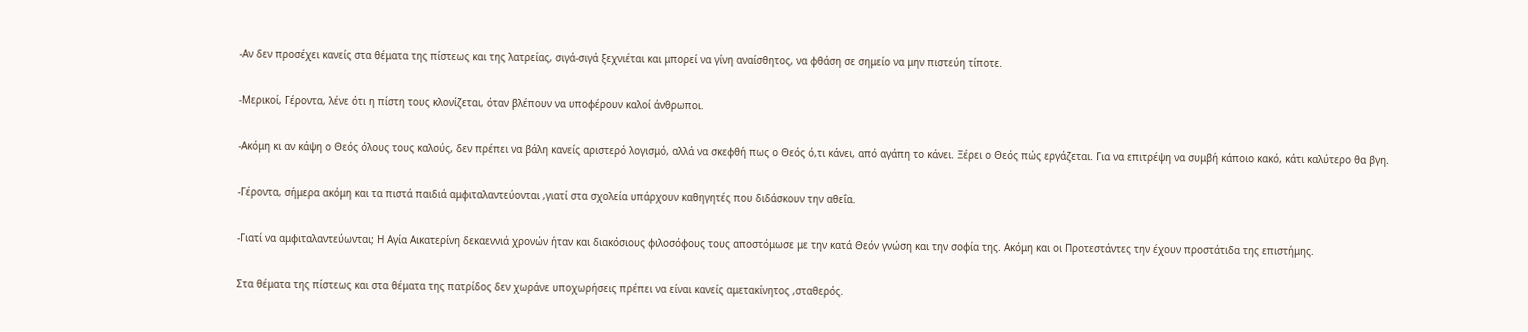-Αν δεν προσέχει κανείς στα θέματα της πίστεως και της λατρείας, σιγά-σιγά ξεχνιέται και μπορεί να γίνη αναίσθητος, να φθάση σε σημείο να μην πιστεύη τίποτε.

-Μερικοί, Γέροντα, λένε ότι η πίστη τους κλονίζεται, όταν βλέπουν να υποφέρουν καλοί άνθρωποι.

-Ακόμη κι αν κάψη ο Θεός όλους τους καλούς, δεν πρέπει να βάλη κανείς αριστερό λογισμό, αλλά να σκεφθή πως ο Θεός ό,τι κάνει, από αγάπη το κάνει. Ξέρει ο Θεός πώς εργάζεται. Για να επιτρέψη να συμβή κάποιο κακό, κάτι καλύτερο θα βγη.

-Γέροντα, σήμερα ακόμη και τα πιστά παιδιά αμφιταλαντεύονται ,γιατί στα σχολεία υπάρχουν καθηγητές που διδάσκουν την αθεΐα.

-Γιατί να αμφιταλαντεύωνται; Η Αγία Αικατερίνη δεκαεννιά χρονών ήταν και διακόσιους φιλοσόφους τους αποστόμωσε με την κατά Θεόν γνώση και την σοφία της. Ακόμη και οι Προτεστάντες την έχουν προστάτιδα της επιστήμης.

Στα θέματα της πίστεως και στα θέματα της πατρίδος δεν χωράνε υποχωρήσεις πρέπει να είναι κανείς αμετακίνητος ,σταθερός.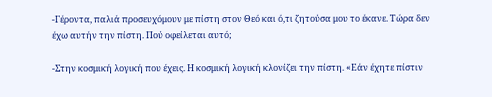-Γέροντα, παλιά προσευχόμουν με πίστη στον Θεό και ό,τι ζητούσα μου το έκανε. Τώρα δεν έχω αυτήν την πίστη. Πού οφείλεται αυτό;

-Στην κοσμική λογική που έχεις. Η κοσμική λογική κλονίζει την πίστη. «Εάν έχητε πίστιν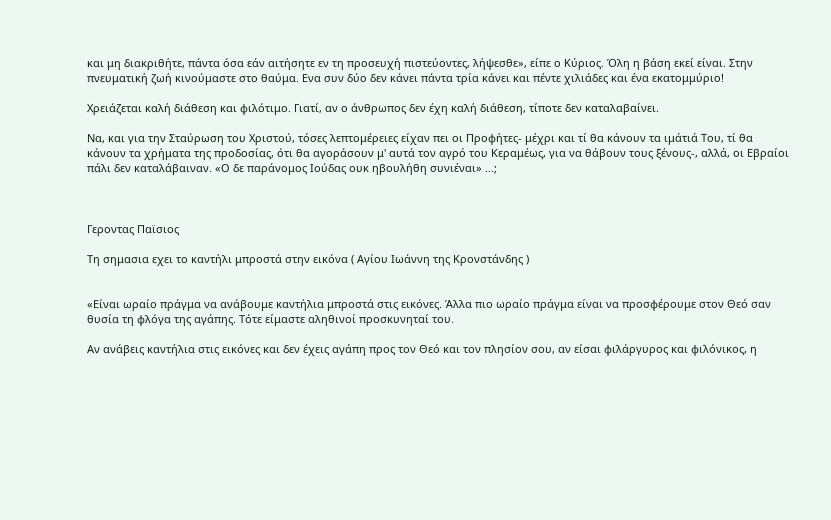και μη διακριθήτε, πάντα όσα εάν αιτήσητε εν τη προσευχή πιστεύοντες, λήψεσθε», είπε ο Κύριος. Όλη η βάση εκεί είναι. Στην πνευματική ζωή κινούμαστε στο θαύμα. Ενα συν δύο δεν κάνει πάντα τρία κάνει και πέντε χιλιάδες και ένα εκατομμύριο!

Χρειάζεται καλή διάθεση και φιλότιμο. Γιατί, αν ο άνθρωπος δεν έχη καλή διάθεση, τίποτε δεν καταλαβαίνει.

Να, και για την Σταύρωση του Χριστού, τόσες λεπτομέρειες είχαν πει οι Προφήτες- μέχρι και τί θα κάνουν τα ιμάτιά Του, τί θα κάνουν τα χρήματα της προδοσίας, ότι θα αγοράσουν μ' αυτά τον αγρό του Κεραμέως, για να θάβουν τους ξένους-, αλλά, οι Εβραίοι πάλι δεν καταλάβαιναν. «Ο δε παράνομος Ιούδας ουκ ηβουλήθη συνιέναι» ...;



Γεροντας Παϊσιος

Τη σημασια εχει το καντήλι μπροστά στην εικόνα ( Αγίου Ιωάννη της Κρονστάνδης )


«Είναι ωραίο πράγμα να ανάβουμε καντήλια μπροστά στις εικόνες. Άλλα πιο ωραίο πράγμα είναι να προσφέρουμε στον Θεό σαν θυσία τη φλόγα της αγάπης. Τότε είμαστε αληθινοί προσκυνηταί του.

Αν ανάβεις καντήλια στις εικόνες και δεν έχεις αγάπη προς τον Θεό και τον πλησίον σου, αν είσαι φιλάργυρος και φιλόνικος, η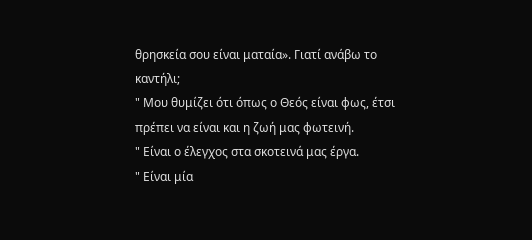θρησκεία σου είναι ματαία». Γιατί ανάβω το καντήλι;
" Μου θυμίζει ότι όπως ο Θεός είναι φως, έτσι πρέπει να είναι και η ζωή μας φωτεινή.
" Είναι ο έλεγχος στα σκοτεινά μας έργα.
" Είναι μία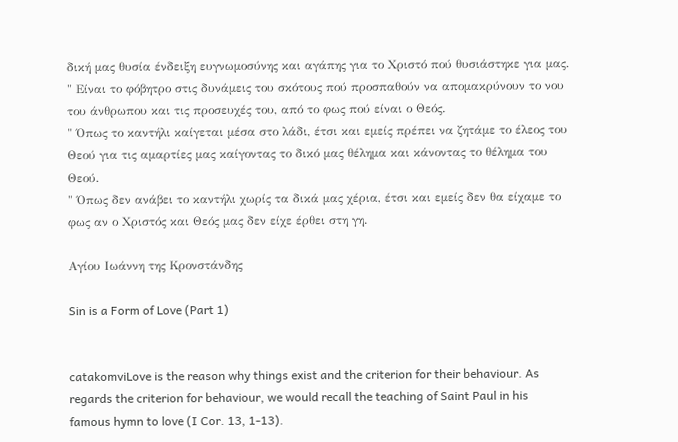δική μας θυσία ένδειξη ευγνωμοσύνης και αγάπης για το Χριστό πού θυσιάστηκε για μας.
" Είναι το φόβητρο στις δυνάμεις του σκότους πού προσπαθούν να απομακρύνουν το νου του άνθρωπου και τις προσευχές του, από το φως πού είναι ο Θεός.
" Όπως το καντήλι καίγεται μέσα στο λάδι, έτσι και εμείς πρέπει να ζητάμε το έλεος του Θεού για τις αμαρτίες μας καίγοντας το δικό μας θέλημα και κάνοντας το θέλημα του Θεού.
" Όπως δεν ανάβει το καντήλι χωρίς τα δικά μας χέρια, έτσι και εμείς δεν θα είχαμε το φως αν ο Χριστός και Θεός μας δεν είχε έρθει στη γη.

Αγίου Ιωάννη της Κρονστάνδης

Sin is a Form of Love (Part 1)


catakomviLove is the reason why things exist and the criterion for their behaviour. As regards the criterion for behaviour, we would recall the teaching of Saint Paul in his famous hymn to love (I Cor. 13, 1-13).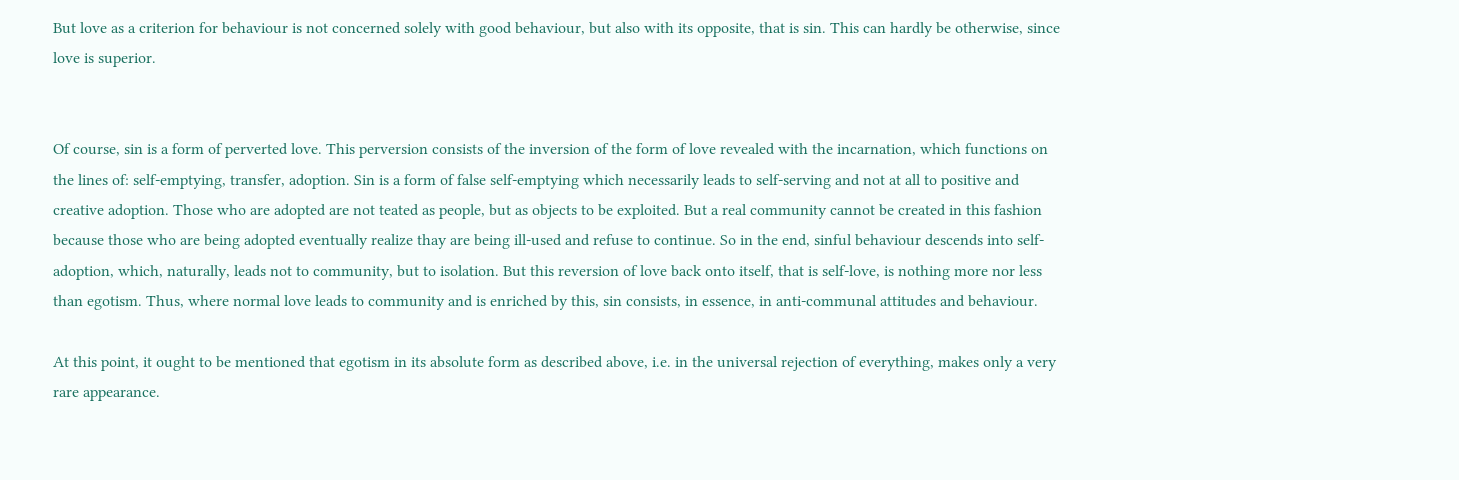But love as a criterion for behaviour is not concerned solely with good behaviour, but also with its opposite, that is sin. This can hardly be otherwise, since love is superior.


Of course, sin is a form of perverted love. This perversion consists of the inversion of the form of love revealed with the incarnation, which functions on the lines of: self-emptying, transfer, adoption. Sin is a form of false self-emptying which necessarily leads to self-serving and not at all to positive and creative adoption. Those who are adopted are not teated as people, but as objects to be exploited. But a real community cannot be created in this fashion because those who are being adopted eventually realize thay are being ill-used and refuse to continue. So in the end, sinful behaviour descends into self-adoption, which, naturally, leads not to community, but to isolation. But this reversion of love back onto itself, that is self-love, is nothing more nor less than egotism. Thus, where normal love leads to community and is enriched by this, sin consists, in essence, in anti-communal attitudes and behaviour.

At this point, it ought to be mentioned that egotism in its absolute form as described above, i.e. in the universal rejection of everything, makes only a very rare appearance.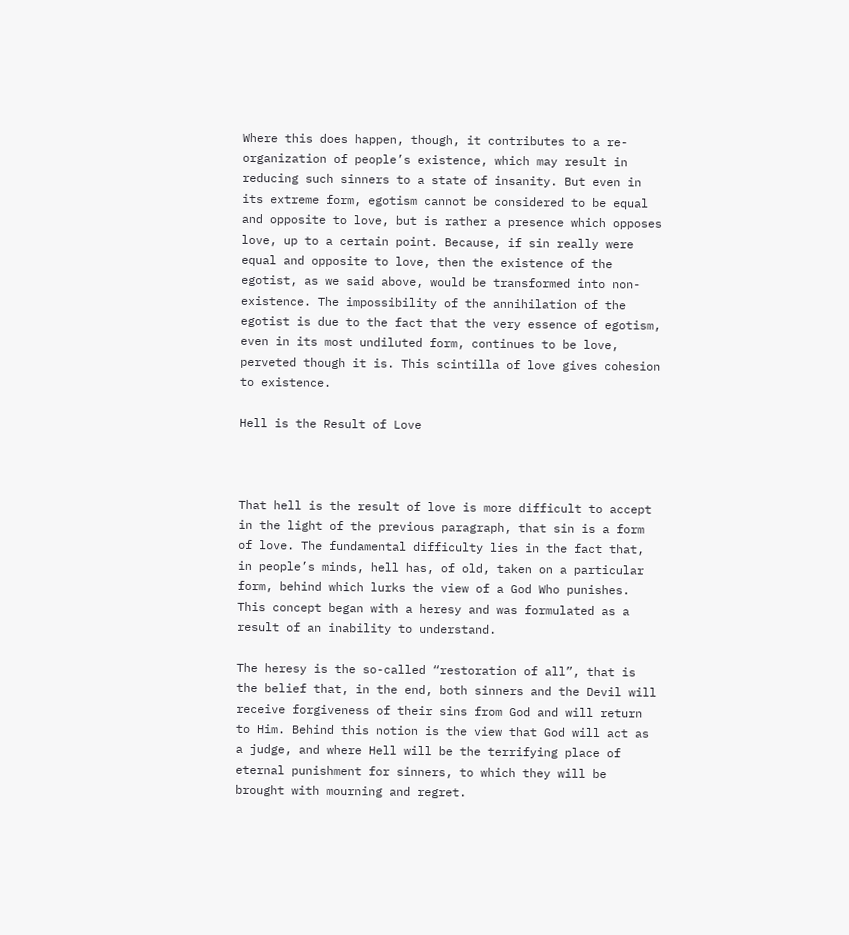Where this does happen, though, it contributes to a re-organization of people’s existence, which may result in reducing such sinners to a state of insanity. But even in its extreme form, egotism cannot be considered to be equal and opposite to love, but is rather a presence which opposes love, up to a certain point. Because, if sin really were equal and opposite to love, then the existence of the egotist, as we said above, would be transformed into non-existence. The impossibility of the annihilation of the egotist is due to the fact that the very essence of egotism, even in its most undiluted form, continues to be love, perveted though it is. This scintilla of love gives cohesion to existence.

Hell is the Result of Love



That hell is the result of love is more difficult to accept in the light of the previous paragraph, that sin is a form of love. The fundamental difficulty lies in the fact that, in people’s minds, hell has, of old, taken on a particular form, behind which lurks the view of a God Who punishes. This concept began with a heresy and was formulated as a result of an inability to understand.

The heresy is the so-called “restoration of all”, that is the belief that, in the end, both sinners and the Devil will receive forgiveness of their sins from God and will return to Him. Behind this notion is the view that God will act as a judge, and where Hell will be the terrifying place of eternal punishment for sinners, to which they will be brought with mourning and regret.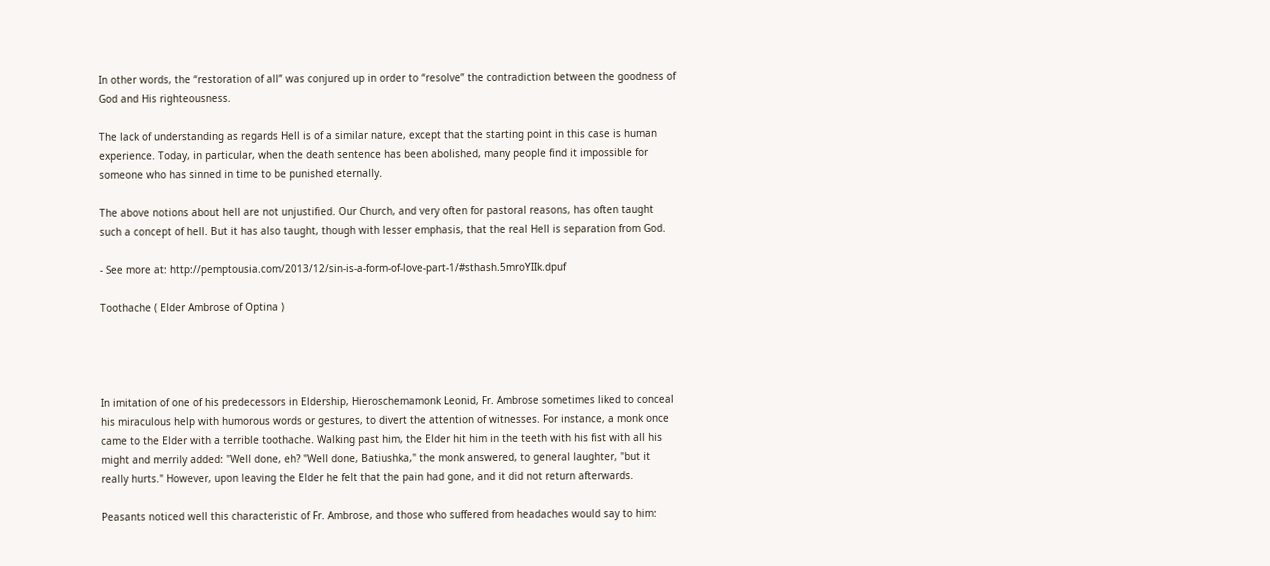In other words, the “restoration of all” was conjured up in order to “resolve” the contradiction between the goodness of God and His righteousness.

The lack of understanding as regards Hell is of a similar nature, except that the starting point in this case is human experience. Today, in particular, when the death sentence has been abolished, many people find it impossible for someone who has sinned in time to be punished eternally.

The above notions about hell are not unjustified. Our Church, and very often for pastoral reasons, has often taught such a concept of hell. But it has also taught, though with lesser emphasis, that the real Hell is separation from God.

- See more at: http://pemptousia.com/2013/12/sin-is-a-form-of-love-part-1/#sthash.5mroYIIk.dpuf

Toothache ( Elder Ambrose of Optina )




In imitation of one of his predecessors in Eldership, Hieroschemamonk Leonid, Fr. Ambrose sometimes liked to conceal his miraculous help with humorous words or gestures, to divert the attention of witnesses. For instance, a monk once came to the Elder with a terrible toothache. Walking past him, the Elder hit him in the teeth with his fist with all his might and merrily added: "Well done, eh? "Well done, Batiushka," the monk answered, to general laughter, "but it really hurts." However, upon leaving the Elder he felt that the pain had gone, and it did not return afterwards.

Peasants noticed well this characteristic of Fr. Ambrose, and those who suffered from headaches would say to him: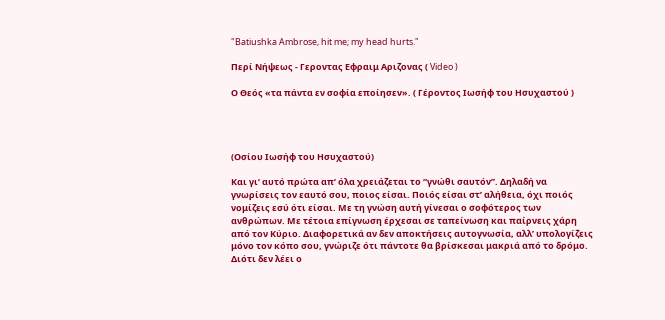"Batiushka Ambrose, hit me; my head hurts."

Περί Νήψεως - Γεροντας Εφραιμ Αριζονας ( Video )

Ο Θεός «τα πάντα εν σοφία εποίησεν». ( Γέροντος Ιωσήφ του Ησυχαστού )




(Οσίου Ιωσήφ του Ησυχαστού)

Και γι’ αυτό πρώτα απ’ όλα χρειάζεται το “γνώθι σαυτόν”. Δηλαδή να γνωρίσεις τον εαυτό σου, ποιος είσαι. Ποιός είσαι στ’ αλήθεια, όχι ποιός νομίζεις εσύ ότι είσαι. Με τη γνώση αυτή γίνεσαι ο σοφότερος των ανθρώπων. Με τέτοια επίγνωση έρχεσαι σε ταπείνωση και παίρνεις χάρη από τον Κύριο. Διαφορετικά αν δεν αποκτήσεις αυτογνωσία, αλλ’ υπολογίζεις μόνο τον κόπο σου, γνώριζε ότι πάντοτε θα βρίσκεσαι μακριά από το δρόμο. Διότι δεν λέει ο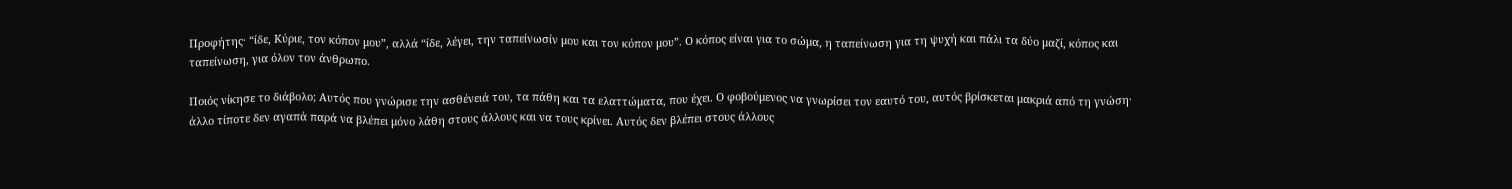Προφήτης· “ίδε, Κύριε, τον κόπον μου”, αλλά “ίδε, λέγει, την ταπείνωσίν μου και τον κόπον μου”. Ο κόπος είναι για το σώμα, η ταπείνωση για τη ψυχή και πάλι τα δύο μαζί, κόπος και ταπείνωση, για όλον τον άνθρωπο.

Ποιός νίκησε το διάβολο; Αυτός που γνώρισε την ασθένειά του, τα πάθη και τα ελαττώματα, που έχει. Ο φοβούμενος να γνωρίσει τον εαυτό του, αυτός βρίσκεται μακριά από τη γνώση· άλλο τίποτε δεν αγαπά παρά να βλέπει μόνο λάθη στους άλλους και να τους κρίνει. Αυτός δεν βλέπει στους άλλους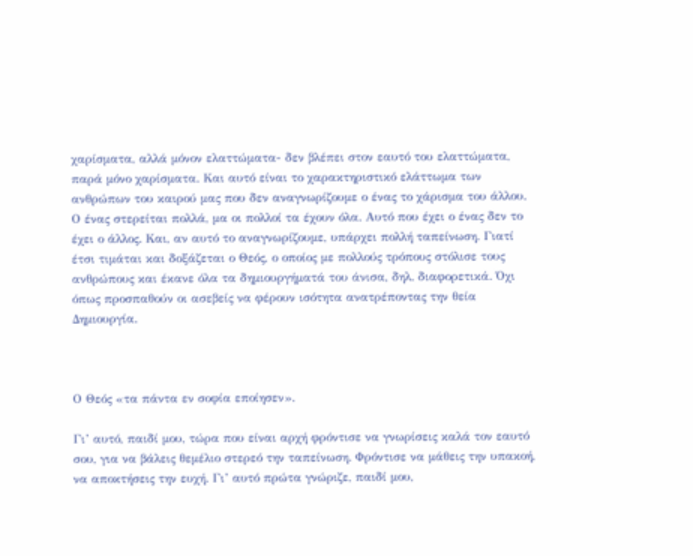χαρίσματα, αλλά μόνον ελαττώματα- δεν βλέπει στον εαυτό του ελαττώματα, παρά μόνο χαρίσματα. Και αυτό είναι το χαρακτηριστικό ελάττωμα των ανθρώπων του καιρού μας που δεν αναγνωρίζουμε ο ένας το χάρισμα του άλλου. Ο ένας στερείται πολλά, μα οι πολλοί τα έχουν όλα. Αυτό που έχει ο ένας δεν το έχει ο άλλος. Και, αν αυτό το αναγνωρίζουμε, υπάρχει πολλή ταπείνωση. Γιατί έτσι τιμάται και δοξάζεται ο Θεός, ο οποίος με πολλούς τρόπους στόλισε τους ανθρώπους και έκανε όλα τα δημιουργήματά του άνισα, δηλ. διαφορετικά. Όχι όπως προσπαθούν οι ασεβείς να φέρουν ισότητα ανατρέποντας την θεία Δημιουργία.



Ο Θεός «τα πάντα εν σοφία εποίησεν».

Γι’ αυτό, παιδί μου, τώρα που είναι αρχή φρόντισε να γνωρίσεις καλά τον εαυτό σου, για να βάλεις θεμέλιο στερεό την ταπείνωση. Φρόντισε να μάθεις την υπακοή, να αποκτήσεις την ευχή. Γι’ αυτό πρώτα γνώριζε, παιδί μου,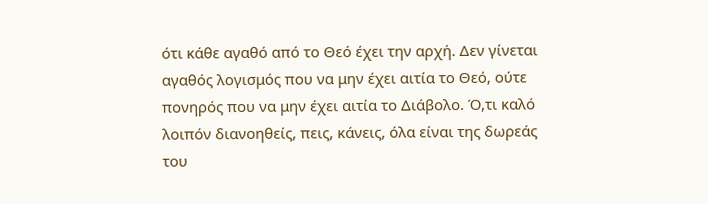ότι κάθε αγαθό από το Θεό έχει την αρχή. Δεν γίνεται αγαθός λογισμός που να μην έχει αιτία το Θεό, ούτε πονηρός που να μην έχει αιτία το Διάβολο. Ό,τι καλό λοιπόν διανοηθείς, πεις, κάνεις, όλα είναι της δωρεάς του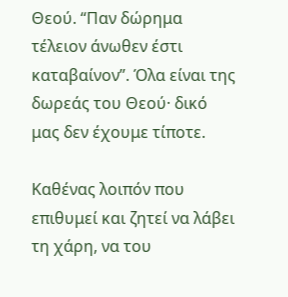Θεού. “Παν δώρημα τέλειον άνωθεν έστι καταβαίνον”. Όλα είναι της δωρεάς του Θεού· δικό μας δεν έχουμε τίποτε.

Καθένας λοιπόν που επιθυμεί και ζητεί να λάβει τη χάρη, να του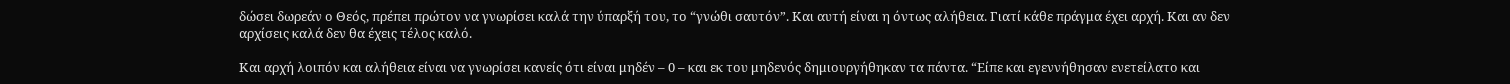δώσει δωρεάν ο Θεός, πρέπει πρώτον να γνωρίσει καλά την ύπαρξή του, το “γνώθι σαυτόν”. Και αυτή είναι η όντως αλήθεια. Γιατί κάθε πράγμα έχει αρχή. Και αν δεν αρχίσεις καλά δεν θα έχεις τέλος καλό.

Και αρχή λοιπόν και αλήθεια είναι να γνωρίσει κανείς ότι είναι μηδέν – 0 – και εκ του μηδενός δημιουργήθηκαν τα πάντα. “Είπε και εγεννήθησαν ενετείλατο και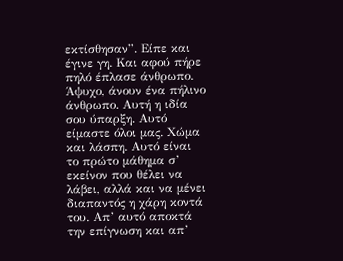εκτίσθησαν”. Είπε και έγινε γη. Και αφού πήρε πηλό έπλασε άνθρωπο. Άψυχο, άνουν ένα πήλινο άνθρωπο. Αυτή η ιδία σου ύπαρξη. Αυτό είμαστε όλοι μας. Χώμα και λάσπη. Αυτό είναι το πρώτο μάθημα σ’ εκείνον που θέλει να λάβει, αλλά και να μένει διαπαντός η χάρη κοντά του. Απ’ αυτό αποκτά την επίγνωση και απ’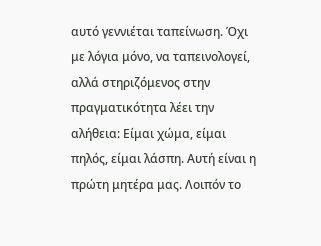αυτό γεννιέται ταπείνωση. Όχι με λόγια μόνο, να ταπεινολογεί, αλλά στηριζόμενος στην πραγματικότητα λέει την αλήθεια: Είμαι χώμα, είμαι πηλός, είμαι λάσπη. Αυτή είναι η πρώτη μητέρα μας. Λοιπόν το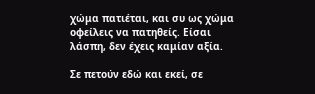χώμα πατιέται, και συ ως χώμα οφείλεις να πατηθείς. Είσαι λάσπη, δεν έχεις καμίαν αξία.

Σε πετούν εδώ και εκεί, σε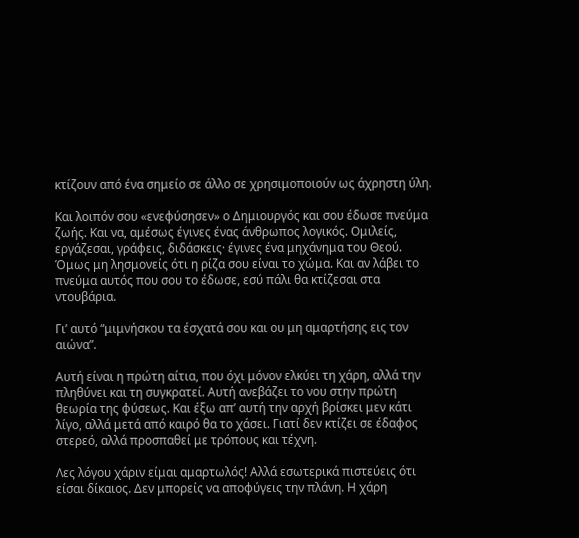κτίζουν από ένα σημείο σε άλλο σε χρησιμοποιούν ως άχρηστη ύλη.

Και λοιπόν σου «ενεφύσησεν» ο Δημιουργός και σου έδωσε πνεύμα ζωής. Και να, αμέσως έγινες ένας άνθρωπος λογικός. Ομιλείς, εργάζεσαι, γράφεις, διδάσκεις· έγινες ένα μηχάνημα του Θεού. Όμως μη λησμονείς ότι η ρίζα σου είναι το χώμα. Και αν λάβει το πνεύμα αυτός που σου το έδωσε, εσύ πάλι θα κτίζεσαι στα ντουβάρια.

Γι’ αυτό “μιμνήσκου τα έσχατά σου και ου μη αμαρτήσης εις τον αιώνα”.

Αυτή είναι η πρώτη αίτια, που όχι μόνον ελκύει τη χάρη, αλλά την πληθύνει και τη συγκρατεί. Αυτή ανεβάζει το νου στην πρώτη θεωρία της φύσεως. Και έξω απ’ αυτή την αρχή βρίσκει μεν κάτι λίγο, αλλά μετά από καιρό θα το χάσει. Γιατί δεν κτίζει σε έδαφος στερεό, αλλά προσπαθεί με τρόπους και τέχνη.

Λες λόγου χάριν είμαι αμαρτωλός! Αλλά εσωτερικά πιστεύεις ότι είσαι δίκαιος. Δεν μπορείς να αποφύγεις την πλάνη. Η χάρη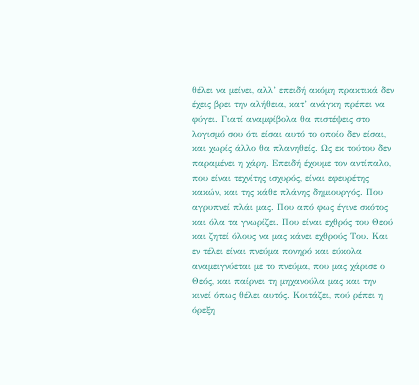θέλει να μείνει, αλλ’ επειδή ακόμη πρακτικά δεν έχεις βρει την αλήθεια, κατ’ ανάγκη πρέπει να φύγει. Γιατί αναμφίβολα θα πιστέψεις στο λογισμό σου ότι είσαι αυτό το οποίο δεν είσαι, και χωρίς άλλο θα πλανηθείς. Ως εκ τούτου δεν παραμένει η χάρη. Επειδή έχουμε τον αντίπαλο, που είναι τεχνίτης ισχυρός, είναι εφευρέτης κακών, και της κάθε πλάνης δημιουργός. Που αγρυπνεί πλάι μας. Που από φως έγινε σκότος και όλα τα γνωρίζει. Που είναι εχθρός του Θεού και ζητεί όλους να μας κάνει εχθρούς Του. Και εν τέλει είναι πνεύμα πονηρό και εύκολα αναμειγνύεται με το πνεύμα, που μας χάρισε ο Θεός, και παίρνει τη μηχανούλα μας και την κινεί όπως θέλει αυτός. Κοιτάζει, πού ρέπει η όρεξη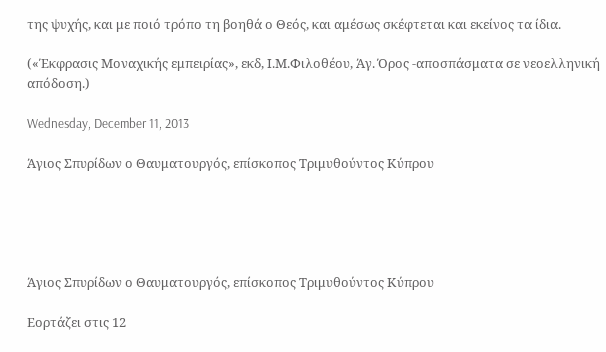της ψυχής, και με ποιό τρόπο τη βοηθά ο Θεός, και αμέσως σκέφτεται και εκείνος τα ίδια.

(«Έκφρασις Μοναχικής εμπειρίας», εκδ, Ι.Μ.Φιλοθέου, Άγ. Όρος -αποσπάσματα σε νεοελληνική απόδοση.)

Wednesday, December 11, 2013

Άγιος Σπυρίδων ο Θαυματουργός, επίσκοπος Τριμυθούντος Κύπρου





Άγιος Σπυρίδων ο Θαυματουργός, επίσκοπος Τριμυθούντος Κύπρου

Εορτάζει στις 12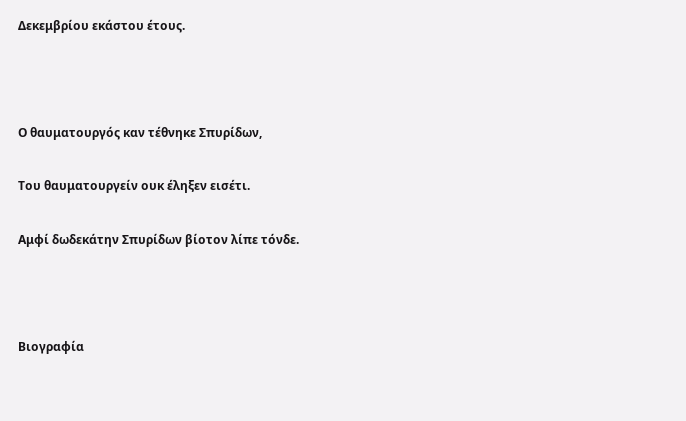Δεκεμβρίου εκάστου έτους.



Ο θαυματουργός καν τέθνηκε Σπυρίδων,

Του θαυματουργείν ουκ έληξεν εισέτι.

Αμφί δωδεκάτην Σπυρίδων βίοτον λίπε τόνδε.



Βιογραφία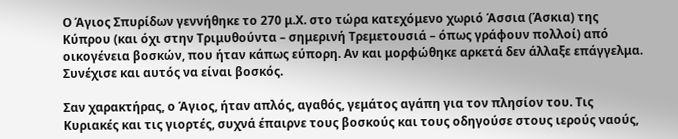Ο Άγιος Σπυρίδων γεννήθηκε το 270 μ.Χ. στο τώρα κατεχόμενο χωριό Άσσια (Άσκια) της Κύπρου (και όχι στην Τριμυθούντα – σημερινή Τρεμετουσιά – όπως γράφουν πολλοί) από οικογένεια βοσκών, που ήταν κάπως εύπορη. Αν και μορφώθηκε αρκετά δεν άλλαξε επάγγελμα. Συνέχισε και αυτός να είναι βοσκός.

Σαν χαρακτήρας, ο Άγιος, ήταν απλός, αγαθός, γεμάτος αγάπη για τον πλησίον του. Τις Κυριακές και τις γιορτές, συχνά έπαιρνε τους βοσκούς και τους οδηγούσε στους ιερούς ναούς,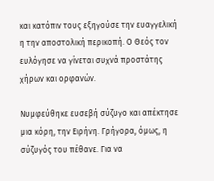και κατόπιν τους εξηγούσε την ευαγγελική η την αποστολική περικοπή. Ο Θεός τον ευλόγησε να γίνεται συχνά προστάτης χήρων και ορφανών.

Νυμφεύθηκε ευσεβή σύζυγο και απέκτησε μια κόρη, την Ειρήνη. Γρήγορα, όμως, η σύζυγός του πέθανε. Για να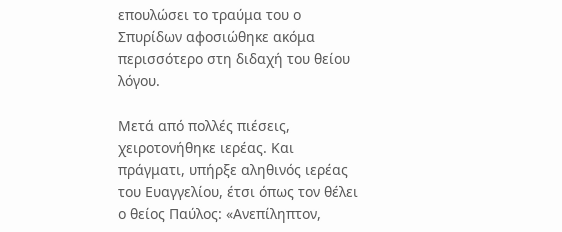επουλώσει το τραύμα του ο Σπυρίδων αφοσιώθηκε ακόμα περισσότερο στη διδαχή του θείου λόγου.

Μετά από πολλές πιέσεις, χειροτονήθηκε ιερέας. Και πράγματι, υπήρξε αληθινός ιερέας του Ευαγγελίου, έτσι όπως τον θέλει ο θείος Παύλος: «Ανεπίληπτον,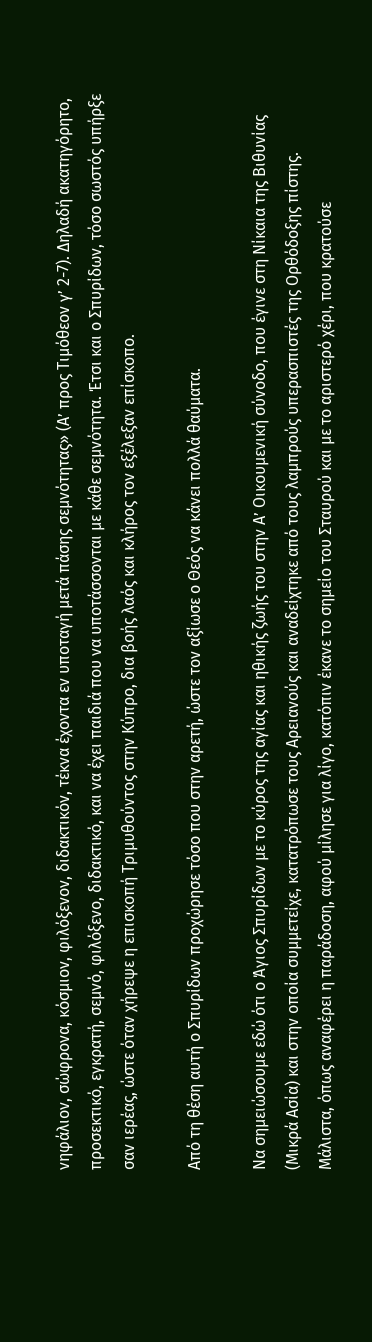νηφάλιον, σώφρονα, κόσμιον, φιλόξενον, διδακτικόν, τέκνα έχοντα εν υποταγή μετά πάσης σεμνότητας» (Α’ προς Τιμόθεον γ’ 2-7). Δηλαδή ακατηγόρητο, προσεκτικό, εγκρατή, σεμνό, φιλόξενο, διδακτικό, και να έχει παιδιά που να υποτάσσονται με κάθε σεμνότητα. Έτσι και ο Σπυρίδων, τόσο σωστός υπήρξε σαν ιερέας, ώστε όταν χήρεψε η επισκοπή Τριμυθούντος στην Κύπρο, δια βοής λαός και κλήρος τον εξέλεξαν επίσκοπο.

Από τη θέση αυτή ο Σπυρίδων προχώρησε τόσο που στην αρετή, ώστε τον αξίωσε ο Θεός να κάνει πολλά θαύματα.

Να σημειώσουμε εδώ ότι ο Άγιος Σπυρίδων με το κύρος της αγίας και ηθικής ζωής του στην Α’ Οικουμενική σύνοδο, που έγινε στη Νίκαια της Βιθυνίας (Μικρά Ασία) και στην οποία συμμετείχε, κατατρόπωσε τους Αρειανούς και αναδείχτηκε από τους λαμπρούς υπερασπιστές της Ορθόδοξης πίστης. Μάλιστα, όπως αναφέρει η παράδοση, αφού μίλησε για λίγο, κατόπιν έκανε το σημείο του Σταυρού και με το αριστερό χέρι, που κρατούσε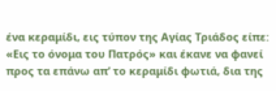ένα κεραμίδι, εις τύπον της Αγίας Τριάδος είπε: «Εις το όνομα του Πατρός» και έκανε να φανεί προς τα επάνω απ’ το κεραμίδι φωτιά, δια της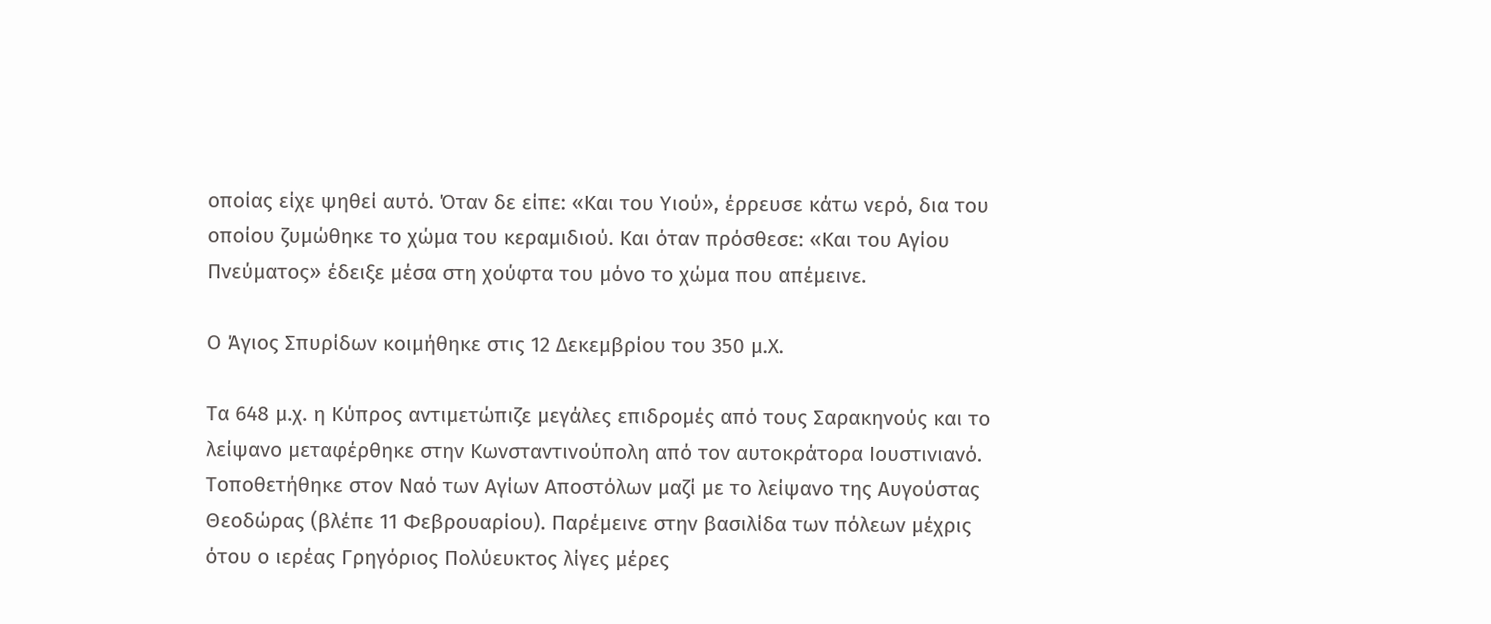οποίας είχε ψηθεί αυτό. Όταν δε είπε: «Και του Υιού», έρρευσε κάτω νερό, δια του οποίου ζυμώθηκε το χώμα του κεραμιδιού. Και όταν πρόσθεσε: «Και του Αγίου Πνεύματος» έδειξε μέσα στη χούφτα του μόνο το χώμα που απέμεινε.

Ο Άγιος Σπυρίδων κοιμήθηκε στις 12 Δεκεμβρίου του 350 μ.Χ.

Τα 648 μ.χ. η Κύπρος αντιμετώπιζε μεγάλες επιδρομές από τους Σαρακηνούς και το λείψανο μεταφέρθηκε στην Κωνσταντινούπολη από τον αυτοκράτορα Ιουστινιανό. Τοποθετήθηκε στον Ναό των Αγίων Αποστόλων μαζί με το λείψανο της Αυγούστας Θεοδώρας (βλέπε 11 Φεβρουαρίου). Παρέμεινε στην βασιλίδα των πόλεων μέχρις ότου ο ιερέας Γρηγόριος Πολύευκτος λίγες μέρες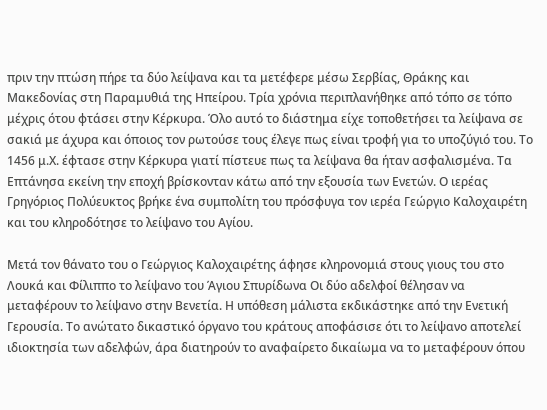πριν την πτώση πήρε τα δύο λείψανα και τα μετέφερε μέσω Σερβίας, Θράκης και Μακεδονίας στη Παραμυθιά της Ηπείρου. Τρία χρόνια περιπλανήθηκε από τόπο σε τόπο μέχρις ότου φτάσει στην Κέρκυρα. Όλο αυτό το διάστημα είχε τοποθετήσει τα λείψανα σε σακιά με άχυρα και όποιος τον ρωτούσε τους έλεγε πως είναι τροφή για το υποζύγιό του. Το 1456 μ.Χ. έφτασε στην Κέρκυρα γιατί πίστευε πως τα λείψανα θα ήταν ασφαλισμένα. Τα Επτάνησα εκείνη την εποχή βρίσκονταν κάτω από την εξουσία των Ενετών. Ο ιερέας Γρηγόριος Πολύευκτος βρήκε ένα συμπολίτη του πρόσφυγα τον ιερέα Γεώργιο Καλοχαιρέτη και του κληροδότησε το λείψανο του Αγίου.

Μετά τον θάνατο του ο Γεώργιος Καλοχαιρέτης άφησε κληρονομιά στους γιους του στο Λουκά και Φίλιππο το λείψανο του Άγιου Σπυρίδωνα Οι δύο αδελφοί θέλησαν να μεταφέρουν το λείψανο στην Βενετία. Η υπόθεση μάλιστα εκδικάστηκε από την Ενετική Γερουσία. Το ανώτατο δικαστικό όργανο του κράτους αποφάσισε ότι το λείψανο αποτελεί ιδιοκτησία των αδελφών, άρα διατηρούν το αναφαίρετο δικαίωμα να το μεταφέρουν όπου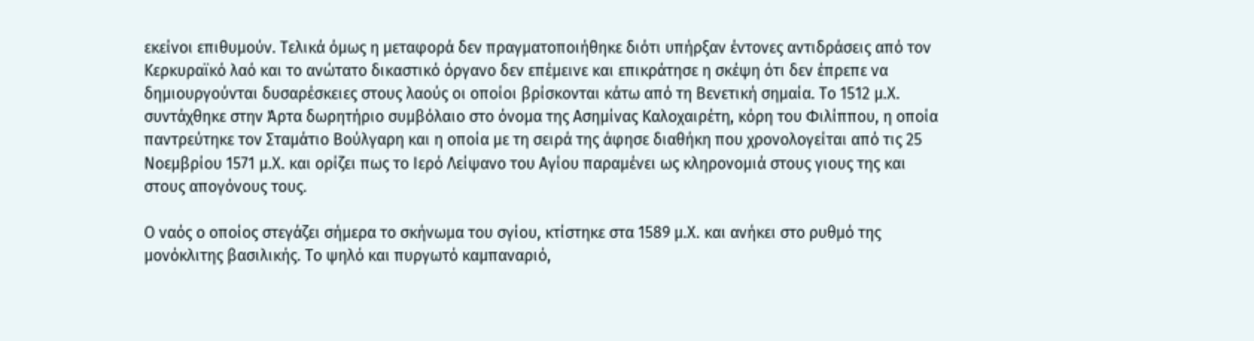εκείνοι επιθυμούν. Τελικά όμως η μεταφορά δεν πραγματοποιήθηκε διότι υπήρξαν έντονες αντιδράσεις από τον Κερκυραϊκό λαό και το ανώτατο δικαστικό όργανο δεν επέμεινε και επικράτησε η σκέψη ότι δεν έπρεπε να δημιουργούνται δυσαρέσκειες στους λαούς οι οποίοι βρίσκονται κάτω από τη Βενετική σημαία. Το 1512 μ.Χ. συντάχθηκε στην Άρτα δωρητήριο συμβόλαιο στο όνομα της Ασημίνας Καλοχαιρέτη, κόρη του Φιλίππου, η οποία παντρεύτηκε τον Σταμάτιο Βούλγαρη και η οποία με τη σειρά της άφησε διαθήκη που χρονολογείται από τις 25 Νοεμβρίου 1571 μ.Χ. και ορίζει πως το Ιερό Λείψανο του Αγίου παραμένει ως κληρονομιά στους γιους της και στους απογόνους τους.

Ο ναός ο οποίος στεγάζει σήμερα το σκήνωμα του σγίου, κτίστηκε στα 1589 μ.Χ. και ανήκει στο ρυθμό της μονόκλιτης βασιλικής. Το ψηλό και πυργωτό καμπαναριό,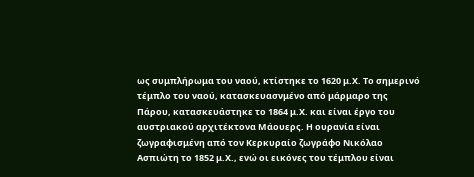ως συμπλήρωμα του ναού, κτίστηκε το 1620 μ.Χ. Το σημερινό τέμπλο του ναού, κατασκευασνμένο από μάρμαρο της Πάρου, κατασκευάστηκε το 1864 μ.Χ. και είναι έργο του αυστριακού αρχιτέκτονα Μάουερς. Η ουρανία είναι ζωγραφισμένη από τον Κερκυραίο ζωγράφο Νικόλαο Ασπιώτη το 1852 μ.Χ., ενώ οι εικόνες του τέμπλου είναι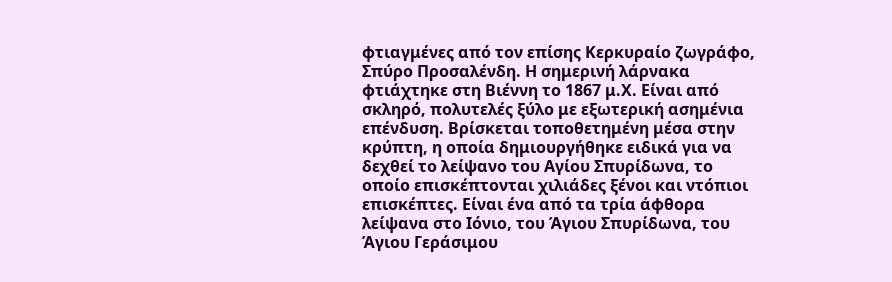φτιαγμένες από τον επίσης Κερκυραίο ζωγράφο, Σπύρο Προσαλένδη. Η σημερινή λάρνακα φτιάχτηκε στη Βιέννη το 1867 μ.Χ. Είναι από σκληρό, πολυτελές ξύλο με εξωτερική ασημένια επένδυση. Βρίσκεται τοποθετημένη μέσα στην κρύπτη, η οποία δημιουργήθηκε ειδικά για να δεχθεί το λείψανο του Αγίου Σπυρίδωνα, το οποίο επισκέπτονται χιλιάδες ξένοι και ντόπιοι επισκέπτες. Είναι ένα από τα τρία άφθορα λείψανα στο Ιόνιο, του Άγιου Σπυρίδωνα, του Άγιου Γεράσιμου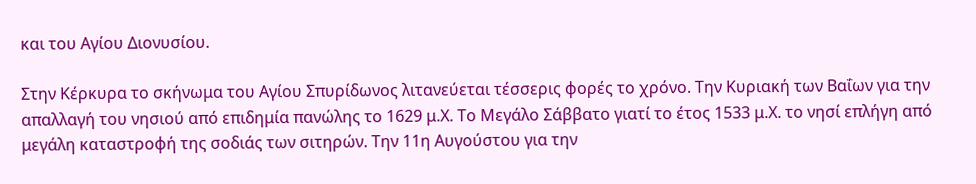και του Αγίου Διονυσίου.

Στην Κέρκυρα το σκήνωμα του Αγίου Σπυρίδωνος λιτανεύεται τέσσερις φορές το χρόνο. Την Κυριακή των Βαΐων για την απαλλαγή του νησιού από επιδημία πανώλης το 1629 μ.Χ. Το Μεγάλο Σάββατο γιατί το έτος 1533 μ.Χ. το νησί επλήγη από μεγάλη καταστροφή της σοδιάς των σιτηρών. Την 11η Αυγούστου για την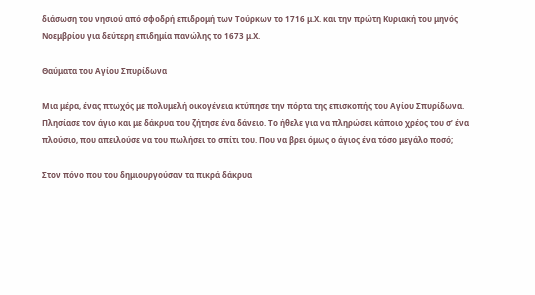διάσωση του νησιού από σφοδρή επιδρομή των Τούρκων το 1716 μ.Χ. και την πρώτη Κυριακή του μηνός Νοεμβρίου για δεύτερη επιδημία πανώλης το 1673 μ.Χ.

Θαύματα του Αγίου Σπυρίδωνα

Μια μέρα, ένας πτωχός με πολυμελή οικογένεια κτύπησε την πόρτα της επισκοπής του Αγίου Σπυρίδωνα. Πλησίασε τον άγιο και με δάκρυα του ζήτησε ένα δάνειο. Το ήθελε για να πληρώσει κάποιο χρέος του σ’ ένα πλούσιο, που απειλούσε να του πωλήσει το σπίτι του. Που να βρει όμως ο άγιος ένα τόσο μεγάλο ποσό;

Στον πόνο που του δημιουργούσαν τα πικρά δάκρυα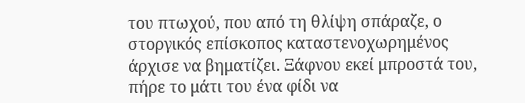του πτωχού, που από τη θλίψη σπάραζε, ο στοργικός επίσκοπος καταστενοχωρημένος άρχισε να βηματίζει. Ξάφνου εκεί μπροστά του, πήρε το μάτι του ένα φίδι να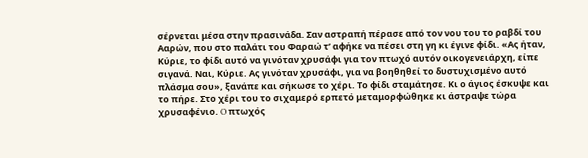σέρνεται μέσα στην πρασινάδα. Σαν αστραπή πέρασε από τον νου του το ραβδί του Ααρών, που στο παλάτι του Φαραώ τ’ αφήκε να πέσει στη γη κι έγινε φίδι. «Ας ήταν, Κύριε, το φίδι αυτό να γινόταν χρυσάφι για τον πτωχό αυτόν οικογενειάρχη, είπε σιγανά. Ναι, Κύριε. Ας γινόταν χρυσάφι, για να βοηθηθεί το δυστυχισμένο αυτό πλάσμα σου», ξανάπε και σήκωσε το χέρι. Το φίδι σταμάτησε. Κι ο άγιος έσκυψε και το πήρε. Στο χέρι του το σιχαμερό ερπετό μεταμορφώθηκε κι άστραψε τώρα χρυσαφένιο. O πτωχός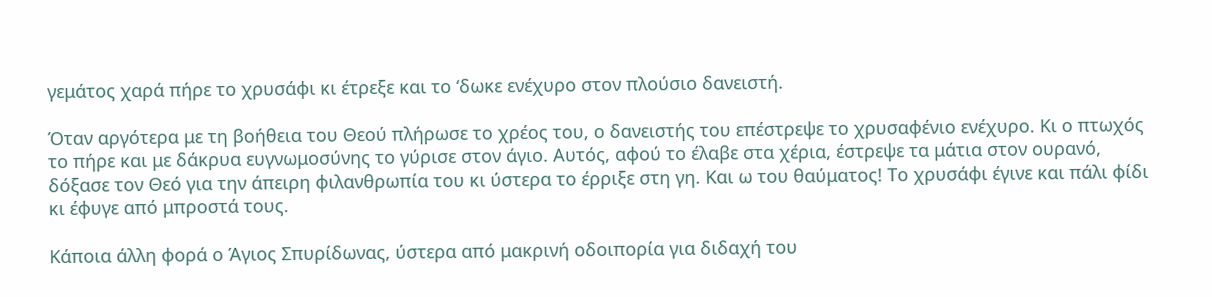γεμάτος χαρά πήρε το χρυσάφι κι έτρεξε και το ‘δωκε ενέχυρο στον πλούσιο δανειστή.

Όταν αργότερα με τη βοήθεια του Θεού πλήρωσε το χρέος του, ο δανειστής του επέστρεψε το χρυσαφένιο ενέχυρο. Κι ο πτωχός το πήρε και με δάκρυα ευγνωμοσύνης το γύρισε στον άγιο. Αυτός, αφού το έλαβε στα χέρια, έστρεψε τα μάτια στον ουρανό, δόξασε τον Θεό για την άπειρη φιλανθρωπία του κι ύστερα το έρριξε στη γη. Και ω του θαύματος! Το χρυσάφι έγινε και πάλι φίδι κι έφυγε από μπροστά τους.

Κάποια άλλη φορά ο Άγιος Σπυρίδωνας, ύστερα από μακρινή οδοιπορία για διδαχή του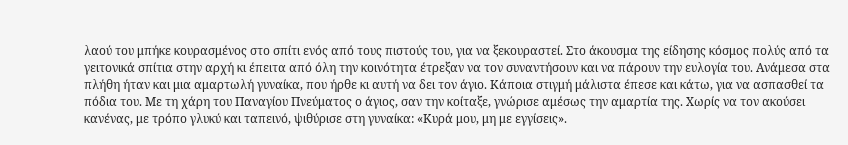λαού του μπήκε κουρασμένος στο σπίτι ενός από τους πιστούς του, για να ξεκουραστεί. Στο άκουσμα της είδησης κόσμος πολύς από τα γειτονικά σπίτια στην αρχή κι έπειτα από όλη την κοινότητα έτρεξαν να τον συναντήσουν και να πάρουν την ευλογία του. Ανάμεσα στα πλήθη ήταν και μια αμαρτωλή γυναίκα, που ήρθε κι αυτή να δει τον άγιο. Κάποια στιγμή μάλιστα έπεσε και κάτω, για να ασπασθεί τα πόδια του. Με τη χάρη του Παναγίου Πνεύματος ο άγιος, σαν την κοίταξε, γνώρισε αμέσως την αμαρτία της. Χωρίς να τον ακούσει κανένας, με τρόπο γλυκύ και ταπεινό, ψιθύρισε στη γυναίκα: «Κυρά μου, μη με εγγίσεις».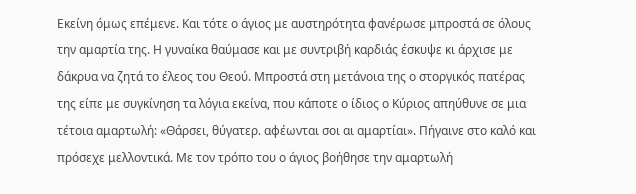Εκείνη όμως επέμενε. Και τότε ο άγιος με αυστηρότητα φανέρωσε μπροστά σε όλους την αμαρτία της. Η γυναίκα θαύμασε και με συντριβή καρδιάς έσκυψε κι άρχισε με δάκρυα να ζητά το έλεος του Θεού. Μπροστά στη μετάνοια της ο στοργικός πατέρας της είπε με συγκίνηση τα λόγια εκείνα, που κάποτε ο ίδιος ο Κύριος απηύθυνε σε μια τέτοια αμαρτωλή: «Θάρσει, θύγατερ. αφέωνται σοι αι αμαρτίαι». Πήγαινε στο καλό και πρόσεχε μελλοντικά. Με τον τρόπο του ο άγιος βοήθησε την αμαρτωλή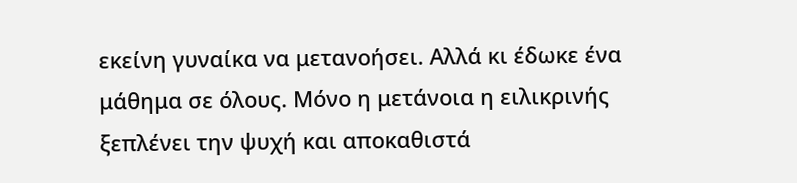εκείνη γυναίκα να μετανοήσει. Αλλά κι έδωκε ένα μάθημα σε όλους. Μόνο η μετάνοια η ειλικρινής ξεπλένει την ψυχή και αποκαθιστά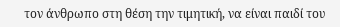τον άνθρωπο στη θέση την τιμητική, να είναι παιδί του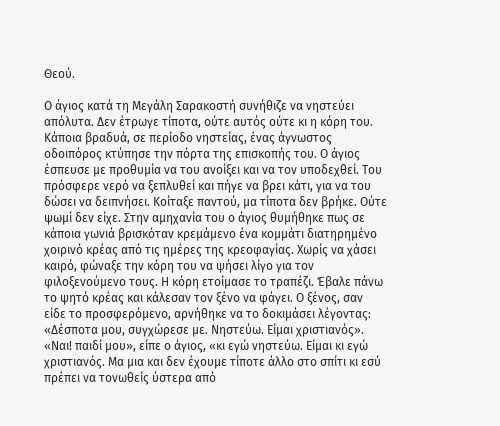Θεού.

Ο άγιος κατά τη Μεγάλη Σαρακοστή συνήθιζε να νηστεύει απόλυτα. Δεν έτρωγε τίποτα, ούτε αυτός ούτε κι η κόρη του. Κάποια βραδυά, σε περίοδο νηστείας, ένας άγνωστος οδοιπόρος κτύπησε την πόρτα της επισκοπής του. Ο άγιος έσπευσε με προθυμία να του ανοίξει και να τον υποδεχθεί. Του πρόσφερε νερό να ξεπλυθεί και πήγε να βρει κάτι, για να του δώσει να δειπνήσει. Κοίταξε παντού, μα τίποτα δεν βρήκε. Ούτε ψωμί δεν είχε. Στην αμηχανία του ο άγιος θυμήθηκε πως σε κάποια γωνιά βρισκόταν κρεμάμενο ένα κομμάτι διατηρημένο χοιρινό κρέας από τις ημέρες της κρεοφαγίας. Χωρίς να χάσει καιρό, φώναξε την κόρη του να ψήσει λίγο για τον φιλοξενούμενο τους. Η κόρη ετοίμασε το τραπέζι. Έβαλε πάνω το ψητό κρέας και κάλεσαν τον ξένο να φάγει. Ο ξένος, σαν είδε το προσφερόμενο, αρνήθηκε να το δοκιμάσει λέγοντας: «Δέσποτα μου, συγχώρεσε με. Νηστεύω. Είμαι χριστιανός». «Ναι! παιδί μου», είπε ο άγιος, «κι εγώ νηστεύω. Είμαι κι εγώ χριστιανός. Μα μια και δεν έχουμε τίποτε άλλο στο σπίτι κι εσύ πρέπει να τονωθείς ύστερα από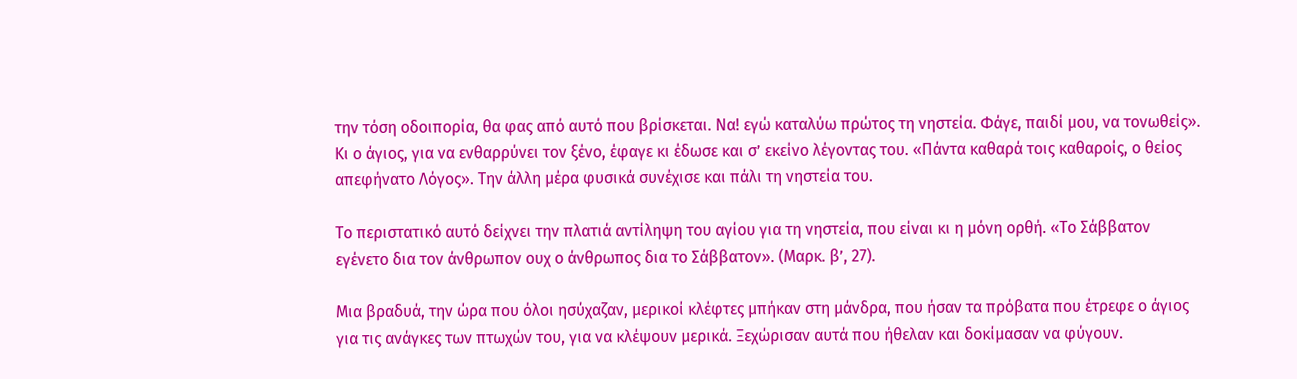την τόση οδοιπορία, θα φας από αυτό που βρίσκεται. Να! εγώ καταλύω πρώτος τη νηστεία. Φάγε, παιδί μου, να τονωθείς». Κι ο άγιος, για να ενθαρρύνει τον ξένο, έφαγε κι έδωσε και σ’ εκείνο λέγοντας του. «Πάντα καθαρά τοις καθαροίς, ο θείος απεφήνατο Λόγος». Την άλλη μέρα φυσικά συνέχισε και πάλι τη νηστεία του.

Το περιστατικό αυτό δείχνει την πλατιά αντίληψη του αγίου για τη νηστεία, που είναι κι η μόνη ορθή. «Το Σάββατον εγένετο δια τον άνθρωπον ουχ ο άνθρωπος δια το Σάββατον». (Μαρκ. β’, 27).

Μια βραδυά, την ώρα που όλοι ησύχαζαν, μερικοί κλέφτες μπήκαν στη μάνδρα, που ήσαν τα πρόβατα που έτρεφε ο άγιος για τις ανάγκες των πτωχών του, για να κλέψουν μερικά. Ξεχώρισαν αυτά που ήθελαν και δοκίμασαν να φύγουν.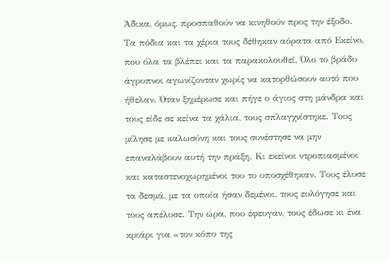Άδικα, όμως, προσπαθούν να κινηθούν προς την έξοδο. Τα πόδια και τα χέρια τους δέθηκαν αόρατα από Εκείνο, που όλα τα βλέπει και τα παρακολουθεί, Όλο το βράδυ άγρυπνοι αγωνίζονταν χωρίς να κατορθώσουν αυτό που ήθελαν. Όταν ξημέρωσε και πήγε ο άγιος στη μάνδρα και τους είδε σε κείνα τα χάλια, τους σπλαγχνίστηκε. Τους μίλησε με καλωσύνη και τους συνέστησε να μην επαναλάβουν αυτή την πράξη. Κι εκείνοι ντροπιασμένοι και καταστενοχωρημένοι του το υποσχέθηκαν. Τους έλυσε τα δεσμά, με τα οποία ήσαν δεμένοι, τους ευλόγησε και τους απέλυσε. Την ώρα, που έφευγαν, τους έδωσε κι ένα κριάρι για «τον κόπο της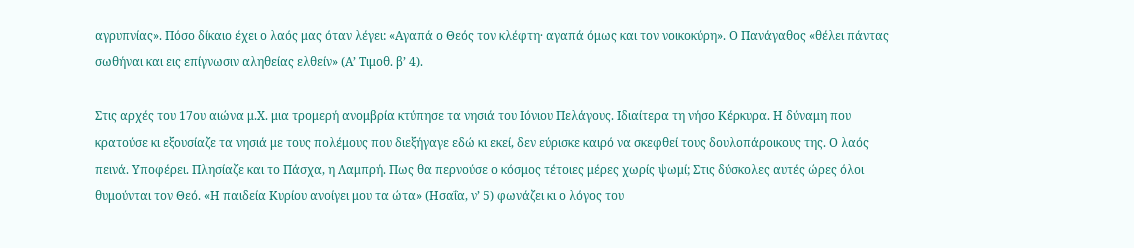αγρυπνίας». Πόσο δίκαιο έχει ο λαός μας όταν λέγει: «Αγαπά ο Θεός τον κλέφτη· αγαπά όμως και τον νοικοκύρη». Ο Πανάγαθος «θέλει πάντας σωθήναι και εις επίγνωσιν αληθείας ελθείν» (Α’ Τιμοθ. β’ 4).

Στις αρχές του 17ου αιώνα μ.Χ. μια τρομερή ανομβρία κτύπησε τα νησιά του Ιόνιου Πελάγους. Ιδιαίτερα τη νήσο Κέρκυρα. Η δύναμη που κρατούσε κι εξουσίαζε τα νησιά με τους πολέμους που διεξήγαγε εδώ κι εκεί, δεν εύρισκε καιρό να σκεφθεί τους δουλοπάροικους της. Ο λαός πεινά. Υποφέρει. Πλησίαζε και το Πάσχα, η Λαμπρή. Πως θα περνούσε ο κόσμος τέτοιες μέρες χωρίς ψωμί; Στις δύσκολες αυτές ώρες όλοι θυμούνται τον Θεό. «Η παιδεία Κυρίου ανοίγει μου τα ώτα» (Ησαΐα, ν’ 5) φωνάζει κι ο λόγος του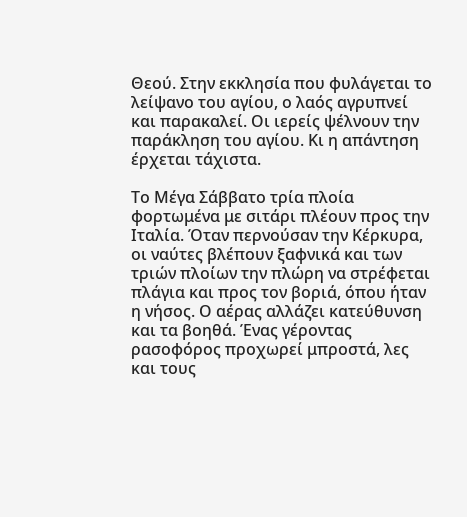Θεού. Στην εκκλησία που φυλάγεται το λείψανο του αγίου, ο λαός αγρυπνεί και παρακαλεί. Οι ιερείς ψέλνουν την παράκληση του αγίου. Κι η απάντηση έρχεται τάχιστα.

Το Μέγα Σάββατο τρία πλοία φορτωμένα με σιτάρι πλέουν προς την Ιταλία. Όταν περνούσαν την Κέρκυρα, οι ναύτες βλέπουν ξαφνικά και των τριών πλοίων την πλώρη να στρέφεται πλάγια και προς τον βοριά, όπου ήταν η νήσος. Ο αέρας αλλάζει κατεύθυνση και τα βοηθά. Ένας γέροντας ρασοφόρος προχωρεί μπροστά, λες και τους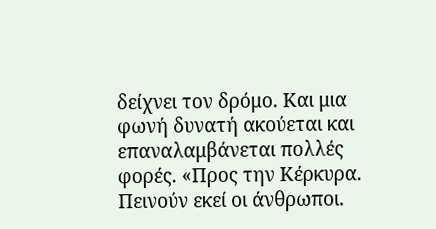δείχνει τον δρόμο. Και μια φωνή δυνατή ακούεται και επαναλαμβάνεται πολλές φορές. «Προς την Κέρκυρα. Πεινούν εκεί οι άνθρωποι.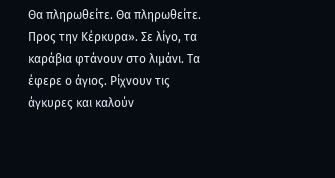Θα πληρωθείτε. Θα πληρωθείτε. Προς την Κέρκυρα». Σε λίγο, τα καράβια φτάνουν στο λιμάνι. Τα έφερε ο άγιος. Ρίχνουν τις άγκυρες και καλούν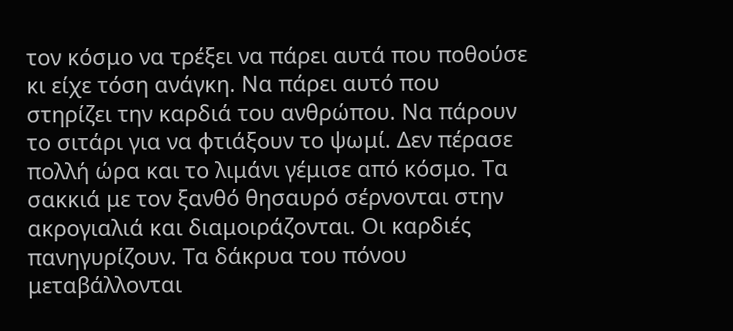τον κόσμο να τρέξει να πάρει αυτά που ποθούσε κι είχε τόση ανάγκη. Να πάρει αυτό που στηρίζει την καρδιά του ανθρώπου. Να πάρουν το σιτάρι για να φτιάξουν το ψωμί. Δεν πέρασε πολλή ώρα και το λιμάνι γέμισε από κόσμο. Τα σακκιά με τον ξανθό θησαυρό σέρνονται στην ακρογιαλιά και διαμοιράζονται. Οι καρδιές πανηγυρίζουν. Τα δάκρυα του πόνου μεταβάλλονται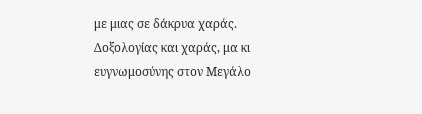με μιας σε δάκρυα χαράς. Δοξολογίας και χαράς, μα κι ευγνωμοσύνης στον Μεγάλο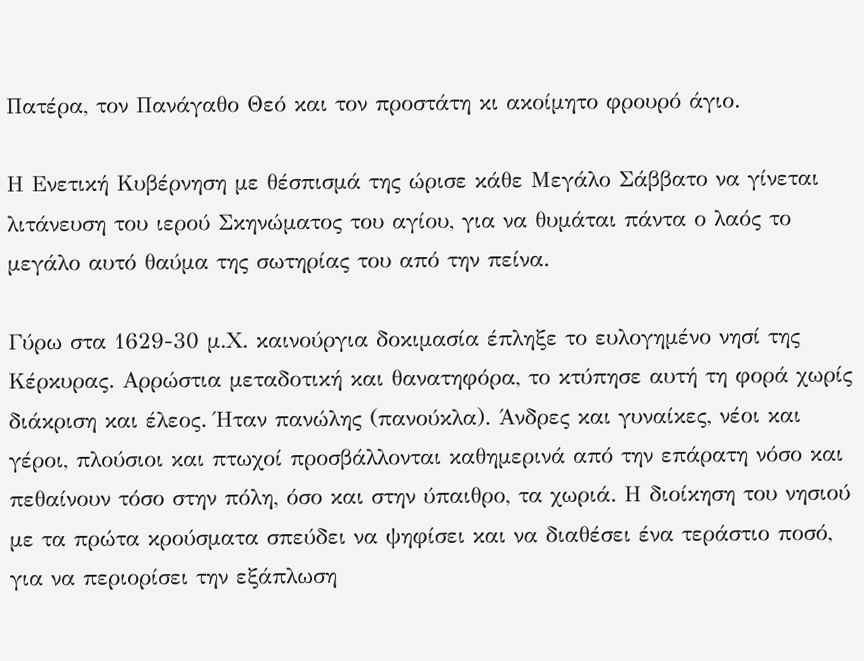Πατέρα, τον Πανάγαθο Θεό και τον προστάτη κι ακοίμητο φρουρό άγιο.

Η Ενετική Κυβέρνηση με θέσπισμά της ώρισε κάθε Μεγάλο Σάββατο να γίνεται λιτάνευση του ιερού Σκηνώματος του αγίου, για να θυμάται πάντα ο λαός το μεγάλο αυτό θαύμα της σωτηρίας του από την πείνα.

Γύρω στα 1629-30 μ.Χ. καινούργια δοκιμασία έπληξε το ευλογημένο νησί της Κέρκυρας. Αρρώστια μεταδοτική και θανατηφόρα, το κτύπησε αυτή τη φορά χωρίς διάκριση και έλεος. Ήταν πανώλης (πανούκλα). Άνδρες και γυναίκες, νέοι και γέροι, πλούσιοι και πτωχοί προσβάλλονται καθημερινά από την επάρατη νόσο και πεθαίνουν τόσο στην πόλη, όσο και στην ύπαιθρο, τα χωριά. Η διοίκηση του νησιού με τα πρώτα κρούσματα σπεύδει να ψηφίσει και να διαθέσει ένα τεράστιο ποσό, για να περιορίσει την εξάπλωση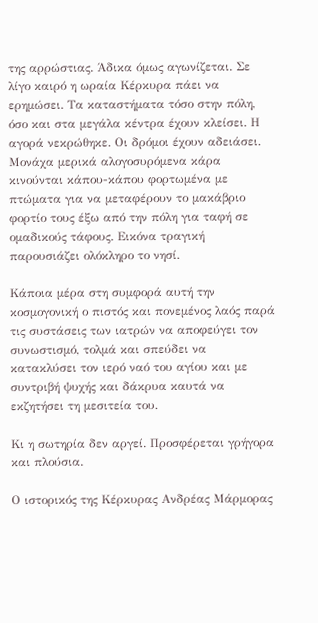της αρρώστιας. Άδικα όμως αγωνίζεται. Σε λίγο καιρό η ωραία Κέρκυρα πάει να ερημώσει. Τα καταστήματα τόσο στην πόλη, όσο και στα μεγάλα κέντρα έχουν κλείσει. Η αγορά νεκρώθηκε. Οι δρόμοι έχουν αδειάσει. Μονάχα μερικά αλογοσυρόμενα κάρα κινούνται κάπου-κάπου φορτωμένα με πτώματα για να μεταφέρουν το μακάβριο φορτίο τους έξω από την πόλη για ταφή σε ομαδικούς τάφους. Εικόνα τραγική παρουσιάζει ολόκληρο το νησί.

Κάποια μέρα στη συμφορά αυτή την κοσμογονική ο πιστός και πονεμένος λαός παρά τις συστάσεις των ιατρών να αποφεύγει τον συνωστισμό, τολμά και σπεύδει να κατακλύσει τον ιερό ναό του αγίου και με συντριβή ψυχής και δάκρυα καυτά να εκζητήσει τη μεσιτεία του.

Κι η σωτηρία δεν αργεί. Προσφέρεται γρήγορα και πλούσια.

Ο ιστορικός της Κέρκυρας Ανδρέας Μάρμορας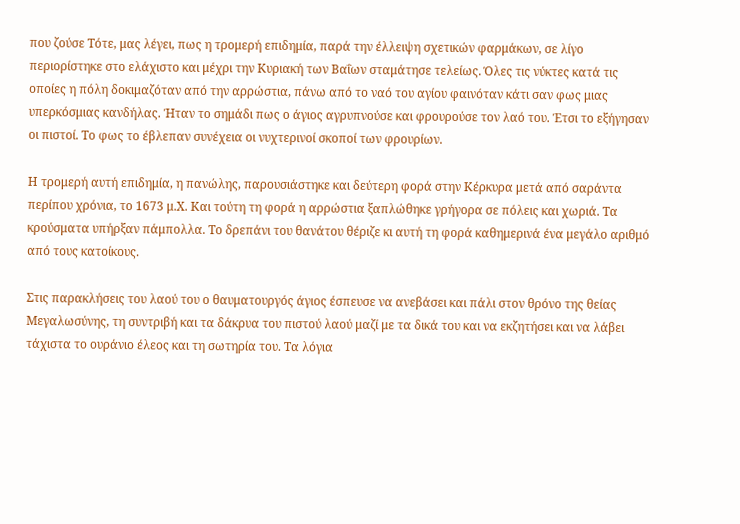που ζούσε Τότε, μας λέγει, πως η τρομερή επιδημία, παρά την έλλειψη σχετικών φαρμάκων, σε λίγο περιορίστηκε στο ελάχιστο και μέχρι την Κυριακή των Βαΐων σταμάτησε τελείως. Όλες τις νύκτες κατά τις οποίες η πόλη δοκιμαζόταν από την αρρώστια, πάνω από το ναό του αγίου φαινόταν κάτι σαν φως μιας υπερκόσμιας κανδήλας. Ήταν το σημάδι πως ο άγιος αγρυπνούσε και φρουρούσε τον λαό του. Έτσι το εξήγησαν οι πιστοί. Το φως το έβλεπαν συνέχεια οι νυχτερινοί σκοποί των φρουρίων.

Η τρομερή αυτή επιδημία, η πανώλης, παρουσιάστηκε και δεύτερη φορά στην Κέρκυρα μετά από σαράντα περίπου χρόνια, το 1673 μ.Χ. Και τούτη τη φορά η αρρώστια ξαπλώθηκε γρήγορα σε πόλεις και χωριά. Τα κρούσματα υπήρξαν πάμπολλα. Το δρεπάνι του θανάτου θέριζε κι αυτή τη φορά καθημερινά ένα μεγάλο αριθμό από τους κατοίκους.

Στις παρακλήσεις του λαού του ο θαυματουργός άγιος έσπευσε να ανεβάσει και πάλι στον θρόνο της θείας Μεγαλωσύνης, τη συντριβή και τα δάκρυα του πιστού λαού μαζί με τα δικά του και να εκζητήσει και να λάβει τάχιστα το ουράνιο έλεος και τη σωτηρία του. Τα λόγια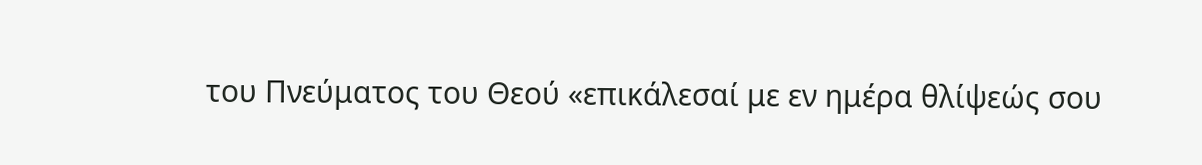του Πνεύματος του Θεού «επικάλεσαί με εν ημέρα θλίψεώς σου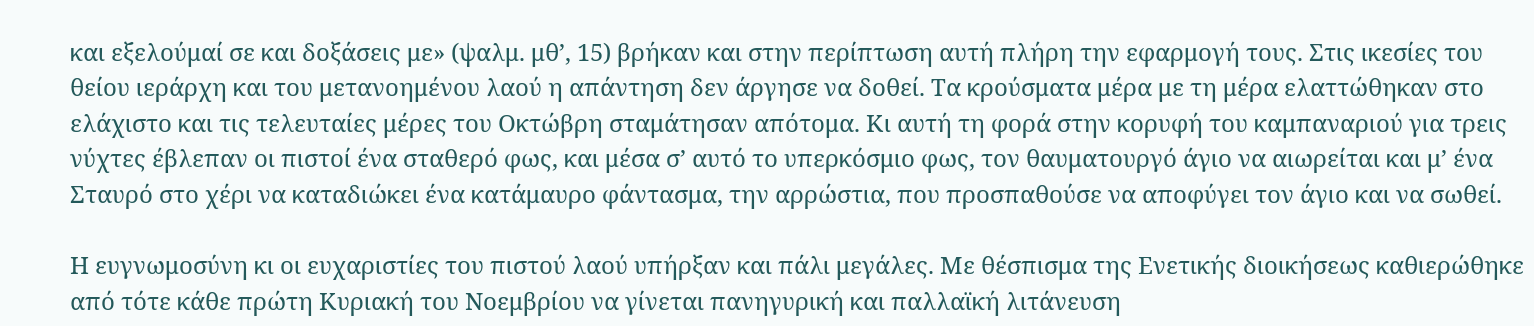και εξελούμαί σε και δοξάσεις με» (ψαλμ. μθ’, 15) βρήκαν και στην περίπτωση αυτή πλήρη την εφαρμογή τους. Στις ικεσίες του θείου ιεράρχη και του μετανοημένου λαού η απάντηση δεν άργησε να δοθεί. Τα κρούσματα μέρα με τη μέρα ελαττώθηκαν στο ελάχιστο και τις τελευταίες μέρες του Οκτώβρη σταμάτησαν απότομα. Κι αυτή τη φορά στην κορυφή του καμπαναριού για τρεις νύχτες έβλεπαν οι πιστοί ένα σταθερό φως, και μέσα σ’ αυτό το υπερκόσμιο φως, τον θαυματουργό άγιο να αιωρείται και μ’ ένα Σταυρό στο χέρι να καταδιώκει ένα κατάμαυρο φάντασμα, την αρρώστια, που προσπαθούσε να αποφύγει τον άγιο και να σωθεί.

Η ευγνωμοσύνη κι οι ευχαριστίες του πιστού λαού υπήρξαν και πάλι μεγάλες. Με θέσπισμα της Ενετικής διοικήσεως καθιερώθηκε από τότε κάθε πρώτη Κυριακή του Νοεμβρίου να γίνεται πανηγυρική και παλλαϊκή λιτάνευση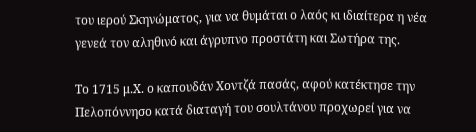του ιερού Σκηνώματος, για να θυμάται ο λαός κι ιδιαίτερα η νέα γενεά τον αληθινό και άγρυπνο προστάτη και Σωτήρα της.

Το 1715 μ.Χ. ο καπουδάν Χοντζά πασάς, αφού κατέκτησε την Πελοπόννησο κατά διαταγή του σουλτάνου προχωρεί για να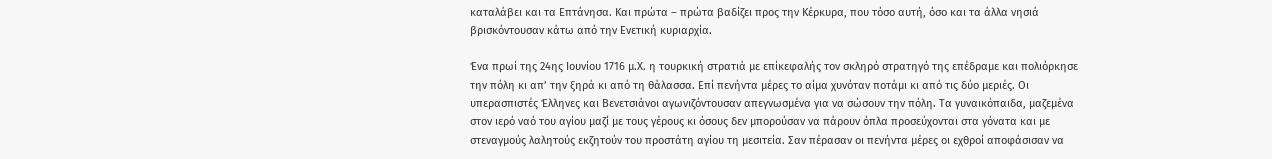καταλάβει και τα Επτάνησα. Και πρώτα – πρώτα βαδίζει προς την Κέρκυρα, που τόσο αυτή, όσο και τα άλλα νησιά βρισκόντουσαν κάτω από την Ενετική κυριαρχία.

Ένα πρωί της 24ης Ιουνίου 1716 μ.Χ. η τουρκική στρατιά με επίκεφαλής τον σκληρό στρατηγό της επέδραμε και πολιόρκησε την πόλη κι απ’ την ξηρά κι από τη θάλασσα. Επί πενήντα μέρες το αίμα χυνόταν ποτάμι κι από τις δύο μεριές. Οι υπερασπιστές Έλληνες και Βενετσιάνοι αγωνιζόντουσαν απεγνωσμένα για να σώσουν την πόλη. Τα γυναικόπαιδα, μαζεμένα στον ιερό ναό του αγίου μαζί με τους γέρους κι όσους δεν μπορούσαν να πάρουν όπλα προσεύχονται στα γόνατα και με στεναγμούς λαλητούς εκζητούν του προστάτη αγίου τη μεσιτεία. Σαν πέρασαν οι πενήντα μέρες οι εχθροί αποφάσισαν να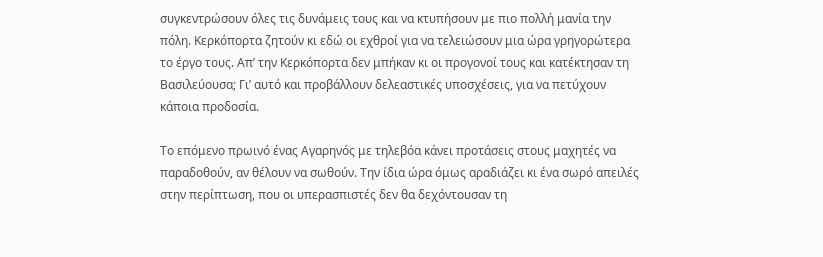συγκεντρώσουν όλες τις δυνάμεις τους και να κτυπήσουν με πιο πολλή μανία την πόλη. Κερκόπορτα ζητούν κι εδώ οι εχθροί για να τελειώσουν μια ώρα γρηγορώτερα το έργο τους. Απ’ την Κερκόπορτα δεν μπήκαν κι οι προγονοί τους και κατέκτησαν τη Βασιλεύουσα; Γι’ αυτό και προβάλλουν δελεαστικές υποσχέσεις, για να πετύχουν κάποια προδοσία.

Το επόμενο πρωινό ένας Αγαρηνός με τηλεβόα κάνει προτάσεις στους μαχητές να παραδοθούν, αν θέλουν να σωθούν. Την ίδια ώρα όμως αραδιάζει κι ένα σωρό απειλές στην περίπτωση, που οι υπερασπιστές δεν θα δεχόντουσαν τη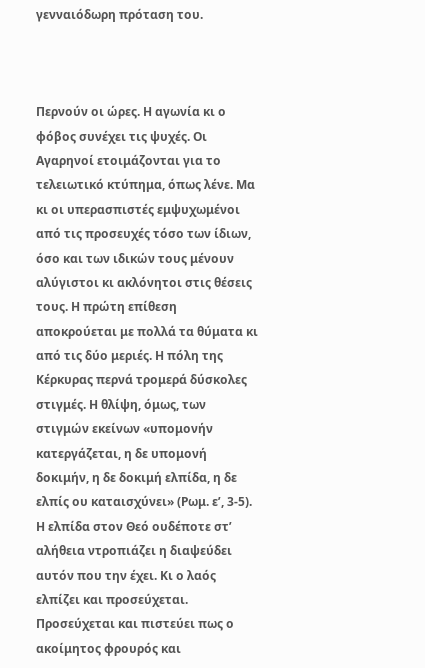γενναιόδωρη πρόταση του.



Περνούν οι ώρες. Η αγωνία κι ο φόβος συνέχει τις ψυχές. Οι Αγαρηνοί ετοιμάζονται για το τελειωτικό κτύπημα, όπως λένε. Μα κι οι υπερασπιστές εμψυχωμένοι από τις προσευχές τόσο των ίδιων, όσο και των ιδικών τους μένουν αλύγιστοι κι ακλόνητοι στις θέσεις τους. Η πρώτη επίθεση αποκρούεται με πολλά τα θύματα κι από τις δύο μεριές. Η πόλη της Κέρκυρας περνά τρομερά δύσκολες στιγμές. Η θλίψη, όμως, των στιγμών εκείνων «υπομονήν κατεργάζεται, η δε υπομονή δοκιμήν, η δε δοκιμή ελπίδα, η δε ελπίς ου καταισχύνει» (Ρωμ. ε’, 3-5). Η ελπίδα στον Θεό ουδέποτε στ’ αλήθεια ντροπιάζει η διαψεύδει αυτόν που την έχει. Κι ο λαός ελπίζει και προσεύχεται. Προσεύχεται και πιστεύει πως ο ακοίμητος φρουρός και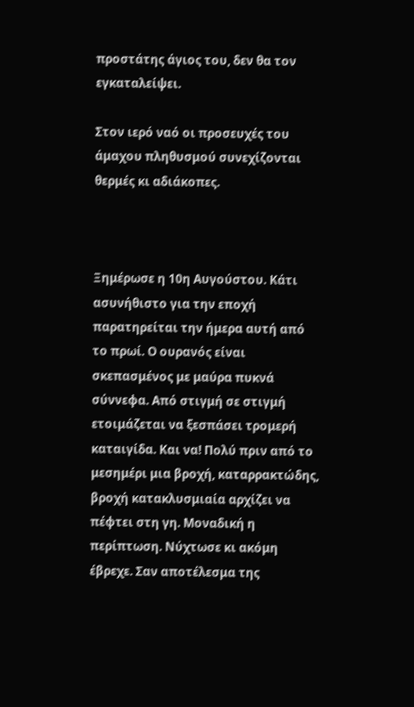προστάτης άγιος του, δεν θα τον εγκαταλείψει.

Στον ιερό ναό οι προσευχές του άμαχου πληθυσμού συνεχίζονται θερμές κι αδιάκοπες.



Ξημέρωσε η 10η Αυγούστου. Κάτι ασυνήθιστο για την εποχή παρατηρείται την ήμερα αυτή από το πρωί. Ο ουρανός είναι σκεπασμένος με μαύρα πυκνά σύννεφα. Από στιγμή σε στιγμή ετοιμάζεται να ξεσπάσει τρομερή καταιγίδα. Και να! Πολύ πριν από το μεσημέρι μια βροχή, καταρρακτώδης, βροχή κατακλυσμιαία αρχίζει να πέφτει στη γη. Μοναδική η περίπτωση. Νύχτωσε κι ακόμη έβρεχε. Σαν αποτέλεσμα της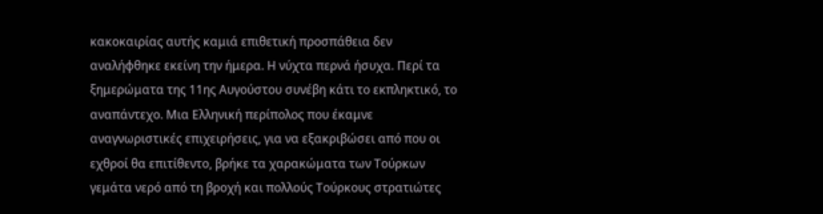κακοκαιρίας αυτής καμιά επιθετική προσπάθεια δεν αναλήφθηκε εκείνη την ήμερα. Η νύχτα περνά ήσυχα. Περί τα ξημερώματα της 11ης Αυγούστου συνέβη κάτι το εκπληκτικό, το αναπάντεχο. Μια Ελληνική περίπολος που έκαμνε αναγνωριστικές επιχειρήσεις, για να εξακριβώσει από που οι εχθροί θα επιτίθεντο, βρήκε τα χαρακώματα των Τούρκων γεμάτα νερό από τη βροχή και πολλούς Τούρκους στρατιώτες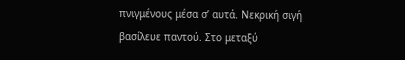πνιγμένους μέσα σ’ αυτά. Νεκρική σιγή βασίλευε παντού. Στο μεταξύ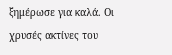ξημέρωσε για καλά. Οι χρυσές ακτίνες του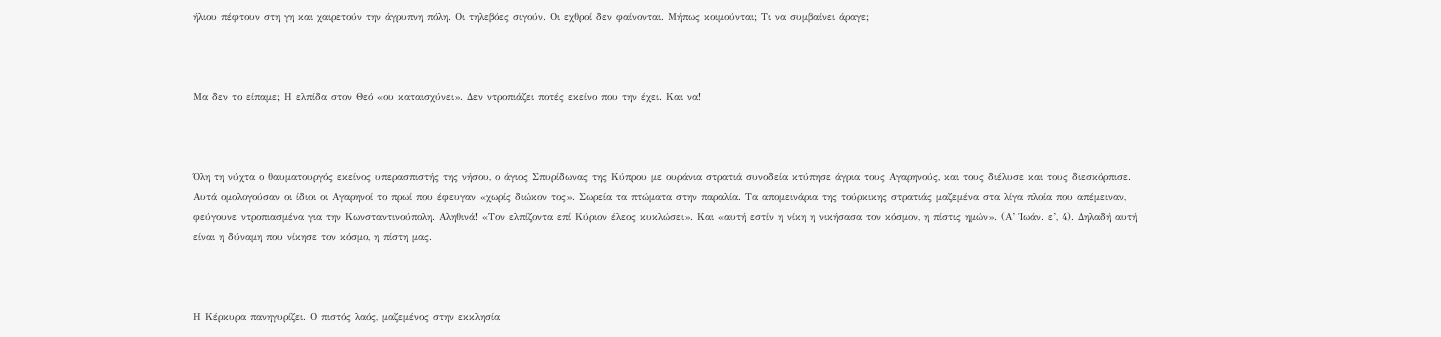ήλιου πέφτουν στη γη και χαιρετούν την άγρυπνη πόλη. Οι τηλεβόες σιγούν. Οι εχθροί δεν φαίνονται. Μήπως κοιμούνται; Τι να συμβαίνει άραγε;



Μα δεν το είπαμε; Η ελπίδα στον Θεό «ου καταισχύνει». Δεν ντροπιάζει ποτές εκείνο που την έχει. Και να!



Όλη τη νύχτα ο θαυματουργός εκείνος υπερασπιστής της νήσου, ο άγιος Σπυρίδωνας της Κύπρου με ουράνια στρατιά συνοδεία κτύπησε άγρια τους Αγαρηνούς, και τους διέλυσε και τους διεσκόρπισε. Αυτά ομολογούσαν οι ίδιοι οι Αγαρηνοί το πρωί που έφευγαν «χωρίς διώκον τος». Σωρεία τα πτώματα στην παραλία. Τα απομεινάρια της τούρκικης στρατιάς μαζεμένα στα λίγα πλοία που απέμειναν, φεύγουνε ντροπιασμένα για την Κωνσταντινούπολη. Αληθινά! «Τον ελπίζοντα επί Κύριον έλεος κυκλώσει». Και «αυτή εστίν η νίκη η νικήσασα τον κόσμον, η πίστις ημών». (Α’ Ίωάν. ε’, 4). Δηλαδή αυτή είναι η δύναμη που νίκησε τον κόσμο, η πίστη μας.



Η Κέρκυρα πανηγυρίζει. Ο πιστός λαός, μαζεμένος στην εκκλησία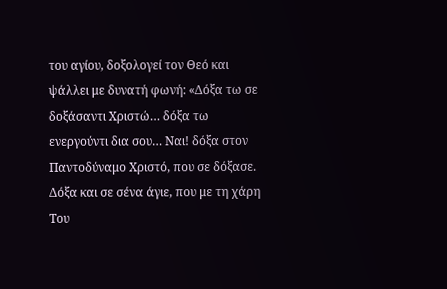του αγίου, δοξολογεί τον Θεό και ψάλλει με δυνατή φωνή: «Δόξα τω σε δοξάσαντι Χριστώ… δόξα τω ενεργούντι δια σου… Ναι! δόξα στον Παντοδύναμο Χριστό, που σε δόξασε. Δόξα και σε σένα άγιε, που με τη χάρη Του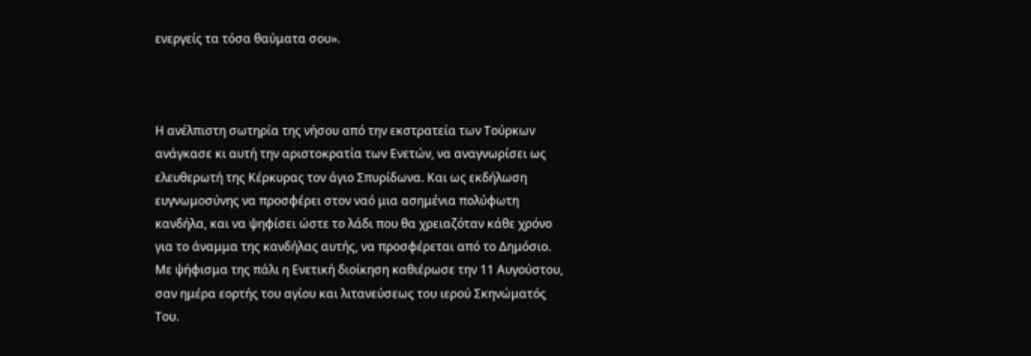ενεργείς τα τόσα θαύματα σου».



Η ανέλπιστη σωτηρία της νήσου από την εκστρατεία των Τούρκων ανάγκασε κι αυτή την αριστοκρατία των Ενετών, να αναγνωρίσει ως ελευθερωτή της Κέρκυρας τον άγιο Σπυρίδωνα. Και ως εκδήλωση ευγνωμοσύνης να προσφέρει στον ναό μια ασημένια πολύφωτη κανδήλα, και να ψηφίσει ώστε το λάδι που θα χρειαζόταν κάθε χρόνο για το άναμμα της κανδήλας αυτής, να προσφέρεται από το Δημόσιο. Με ψήφισμα της πάλι η Ενετική διοίκηση καθιέρωσε την 11 Αυγούστου, σαν ημέρα εορτής του αγίου και λιτανεύσεως του ιερού Σκηνώματός Του.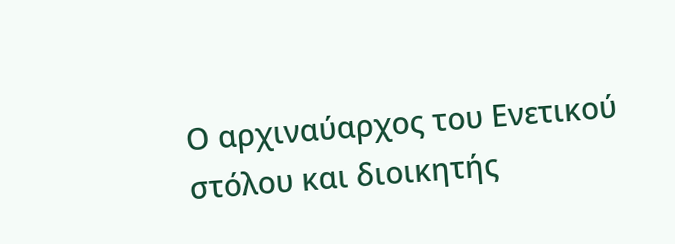Ο αρχιναύαρχος του Ενετικού στόλου και διοικητής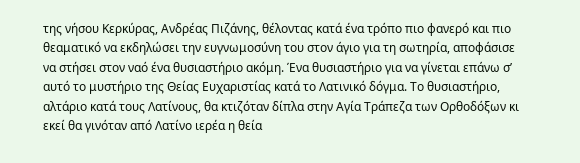της νήσου Κερκύρας, Ανδρέας Πιζάνης, θέλοντας κατά ένα τρόπο πιο φανερό και πιο θεαματικό να εκδηλώσει την ευγνωμοσύνη του στον άγιο για τη σωτηρία, αποφάσισε να στήσει στον ναό ένα θυσιαστήριο ακόμη. Ένα θυσιαστήριο για να γίνεται επάνω σ’ αυτό το μυστήριο της Θείας Ευχαριστίας κατά το Λατινικό δόγμα. Το θυσιαστήριο, αλτάριο κατά τους Λατίνους, θα κτιζόταν δίπλα στην Αγία Τράπεζα των Ορθοδόξων κι εκεί θα γινόταν από Λατίνο ιερέα η θεία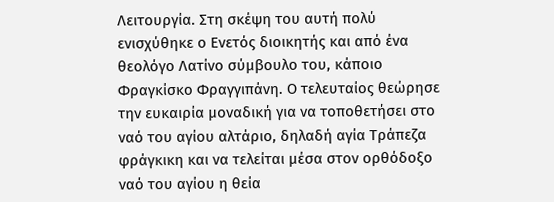Λειτουργία. Στη σκέψη του αυτή πολύ ενισχύθηκε ο Ενετός διοικητής και από ένα θεολόγο Λατίνο σύμβουλο του, κάποιο Φραγκίσκο Φραγγιπάνη. Ο τελευταίος θεώρησε την ευκαιρία μοναδική για να τοποθετήσει στο ναό του αγίου αλτάριο, δηλαδή αγία Τράπεζα φράγκικη και να τελείται μέσα στον ορθόδοξο ναό του αγίου η θεία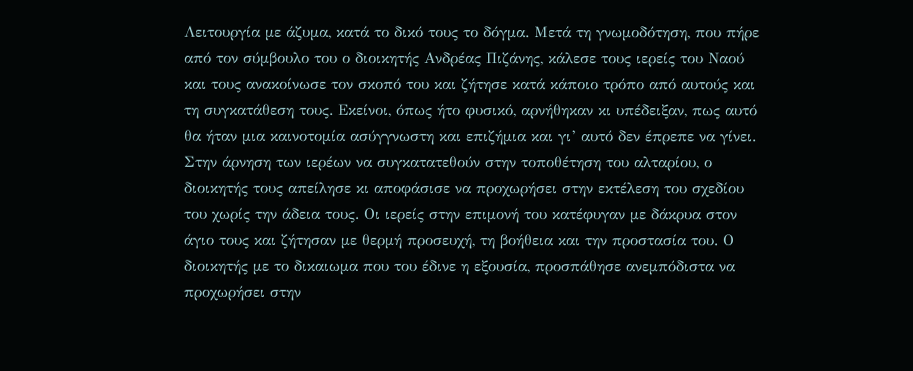Λειτουργία με άζυμα, κατά το δικό τους το δόγμα. Μετά τη γνωμοδότηση, που πήρε από τον σύμβουλο του ο διοικητής Ανδρέας Πιζάνης, κάλεσε τους ιερείς του Ναού και τους ανακοίνωσε τον σκοπό του και ζήτησε κατά κάποιο τρόπο από αυτούς και τη συγκατάθεση τους. Εκείνοι, όπως ήτο φυσικό, αρνήθηκαν κι υπέδειξαν, πως αυτό θα ήταν μια καινοτομία ασύγγνωστη και επιζήμια και γι’ αυτό δεν έπρεπε να γίνει. Στην άρνηση των ιερέων να συγκατατεθούν στην τοποθέτηση του αλταρίου, ο διοικητής τους απείλησε κι αποφάσισε να προχωρήσει στην εκτέλεση του σχεδίου του χωρίς την άδεια τους. Οι ιερείς στην επιμονή του κατέφυγαν με δάκρυα στον άγιο τους και ζήτησαν με θερμή προσευχή, τη βοήθεια και την προστασία του. Ο διοικητής με το δικαιωμα που του έδινε η εξουσία, προσπάθησε ανεμπόδιστα να προχωρήσει στην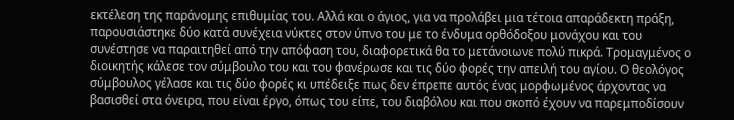εκτέλεση της παράνομης επιθυμίας του. Αλλά και ο άγιος, για να προλάβει μια τέτοια απαράδεκτη πράξη, παρουσιάστηκε δύο κατά συνέχεια νύκτες στον ύπνο του με το ένδυμα ορθόδοξου μονάχου και του συνέστησε να παραιτηθεί από την απόφαση του, διαφορετικά θα το μετάνοιωνε πολύ πικρά. Τρομαγμένος ο διοικητής κάλεσε τον σύμβουλο του και του φανέρωσε και τις δύο φορές την απειλή του αγίου. Ο θεολόγος σύμβουλος γέλασε και τις δύο φορές κι υπέδειξε πως δεν έπρεπε αυτός ένας μορφωμένος άρχοντας να βασισθεί στα όνειρα, που είναι έργο, όπως του είπε, του διαβόλου και που σκοπό έχουν να παρεμποδίσουν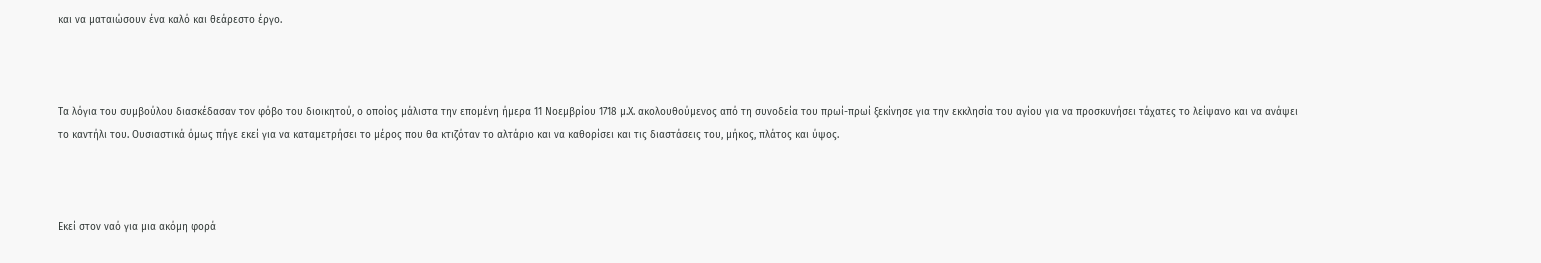και να ματαιώσουν ένα καλό και θεάρεστο έργο.



Τα λόγια του συμβούλου διασκέδασαν τον φόβο του διοικητού, ο οποίος μάλιστα την επομένη ήμερα 11 Νοεμβρίου 1718 μ.Χ. ακολουθούμενος από τη συνοδεία του πρωί-πρωί ξεκίνησε για την εκκλησία του αγίου για να προσκυνήσει τάχατες το λείψανο και να ανάψει το καντήλι του. Ουσιαστικά όμως πήγε εκεί για να καταμετρήσει το μέρος που θα κτιζόταν το αλτάριο και να καθορίσει και τις διαστάσεις του, μήκος, πλάτος και ύψος.



Εκεί στον ναό για μια ακόμη φορά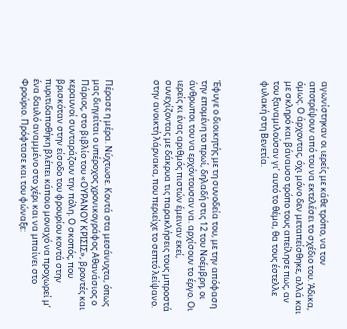αγωνίστηκαν οι ιερείς με κάθε τρόπο, να τον αποτρέψουν από του να εκτελέσει το σχέδιο του. Άδικα, όμως. Ο άρχοντας, όχι μόνο δεν μεταπείσθηκε, αλλά και με σκληρό και βάναυσο τρόπο τους απείλησε πως, αν του ξαναμιλούσαν γι’ αυτό το θέμα, θα τους έστελλε φυλακή στη Βενετία.



Έφυγε ο διοικητής με τη συνοδεία του, με την απόφαση την επομένη το πρωί, δηλαδή στις 12 του Νοέμβρη, οι άνθρωποι του να ερχόντουσαν να. αρχίσουν το έργο. Οι ιερείς κι ένας αριθμός πιστών έμειναν εκεί, συνεχίζοντας με δάκρυα τις παρακλήσεις τους μπροστά στην ανοικτή λάρνακα, που περιείχε το σεπτό λείψανο.



Πέρασε η μέρα. Νύχτωσε. Κοντά στα μεσάνυχτα, όπως μας διηγείται ο υπέροχος χρονικογράφος Αθανάσιος ο Πάριος, στο βιβλίο του «ΟΥΡΑΝΟΥ ΚΡΙΣΙΣ», βροντές και κεραυνοί συνταράζουν την πόλη. Ο σκοπός, που βρισκόταν στην είσοδο του φρουρίου κοντά στην πυριτιδαποθήκη βλέπει κάποιο μοναχό να προχωρεί μ’ ένα δαυλό αναμμένο στο χέρι και να μπαίνει στο Φρούριο. Πρόφτασε και του φώναξε: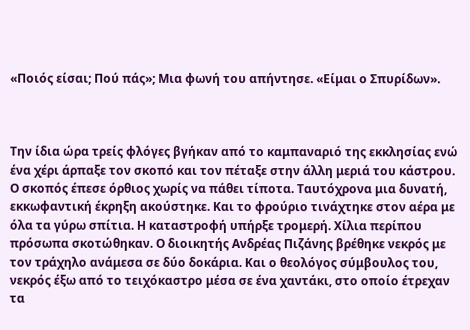«Ποιός είσαι; Πού πάς»; Μια φωνή του απήντησε. «Είμαι ο Σπυρίδων».



Την ίδια ώρα τρείς φλόγες βγήκαν από το καμπαναριό της εκκλησίας ενώ ένα χέρι άρπαξε τον σκοπό και τον πέταξε στην άλλη μεριά του κάστρου. Ο σκοπός έπεσε όρθιος χωρίς να πάθει τίποτα. Ταυτόχρονα μια δυνατή, εκκωφαντική έκρηξη ακούστηκε. Και το φρούριο τινάχτηκε στον αέρα με όλα τα γύρω σπίτια. Η καταστροφή υπήρξε τρομερή. Χίλια περίπου πρόσωπα σκοτώθηκαν. Ο διοικητής Ανδρέας Πιζάνης βρέθηκε νεκρός με τον τράχηλο ανάμεσα σε δύο δοκάρια. Και ο θεολόγος σύμβουλος του, νεκρός έξω από το τειχόκαστρο μέσα σε ένα χαντάκι, στο οποίο έτρεχαν τα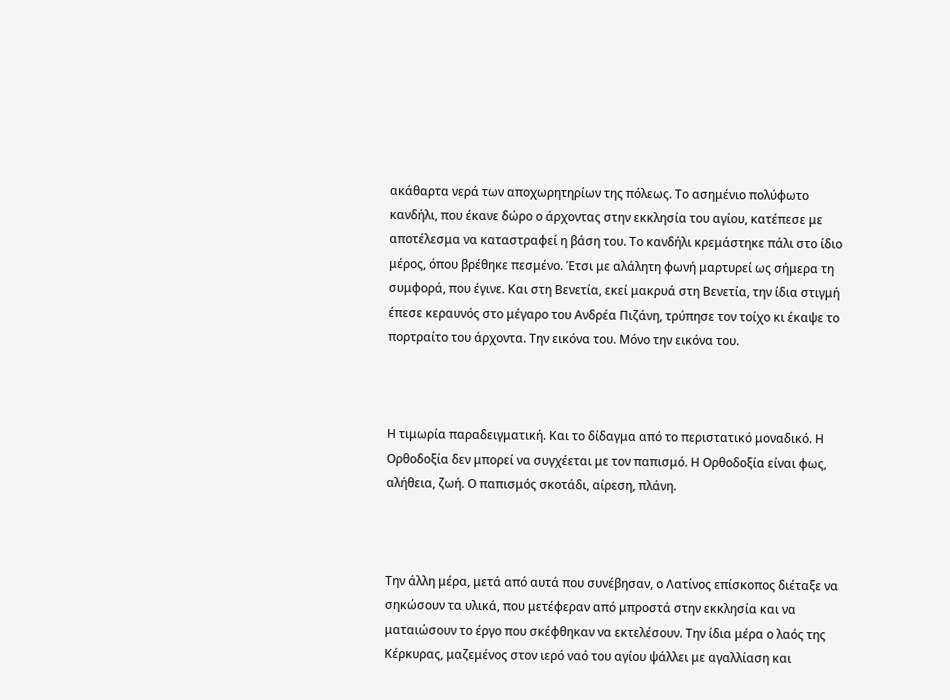ακάθαρτα νερά των αποχωρητηρίων της πόλεως. Το ασημένιο πολύφωτο κανδήλι, που έκανε δώρο ο άρχοντας στην εκκλησία του αγίου, κατέπεσε με αποτέλεσμα να καταστραφεί η βάση του. Το κανδήλι κρεμάστηκε πάλι στο ίδιο μέρος, όπου βρέθηκε πεσμένο. Έτσι με αλάλητη φωνή μαρτυρεί ως σήμερα τη συμφορά, που έγινε. Και στη Βενετία, εκεί μακρυά στη Βενετία, την ίδια στιγμή έπεσε κεραυνός στο μέγαρο του Ανδρέα Πιζάνη, τρύπησε τον τοίχο κι έκαψε το πορτραίτο του άρχοντα. Την εικόνα του. Μόνο την εικόνα του.



Η τιμωρία παραδειγματική. Και το δίδαγμα από το περιστατικό μοναδικό. Η Ορθοδοξία δεν μπορεί να συγχέεται με τον παπισμό. Η Ορθοδοξία είναι φως, αλήθεια, ζωή. Ο παπισμός σκοτάδι, αίρεση, πλάνη.



Την άλλη μέρα, μετά από αυτά που συνέβησαν, ο Λατίνος επίσκοπος διέταξε να σηκώσουν τα υλικά, που μετέφεραν από μπροστά στην εκκλησία και να ματαιώσουν το έργο που σκέφθηκαν να εκτελέσουν. Την ίδια μέρα ο λαός της Κέρκυρας, μαζεμένος στον ιερό ναό του αγίου ψάλλει με αγαλλίαση και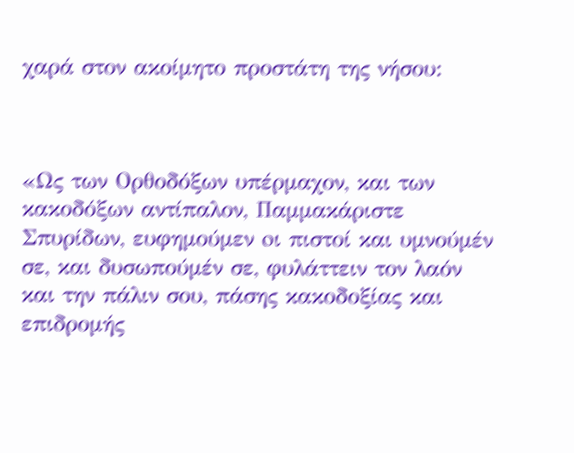χαρά στον ακοίμητο προστάτη της νήσου:



«Ως των Ορθοδόξων υπέρμαχον, και των κακοδόξων αντίπαλον, Παμμακάριστε Σπυρίδων, ευφημούμεν oι πιστοί και υμνούμέν σε, και δυσωπούμέν σε, φυλάττειν τον λαόν και την πάλιν σου, πάσης κακοδοξίας και επιδρομής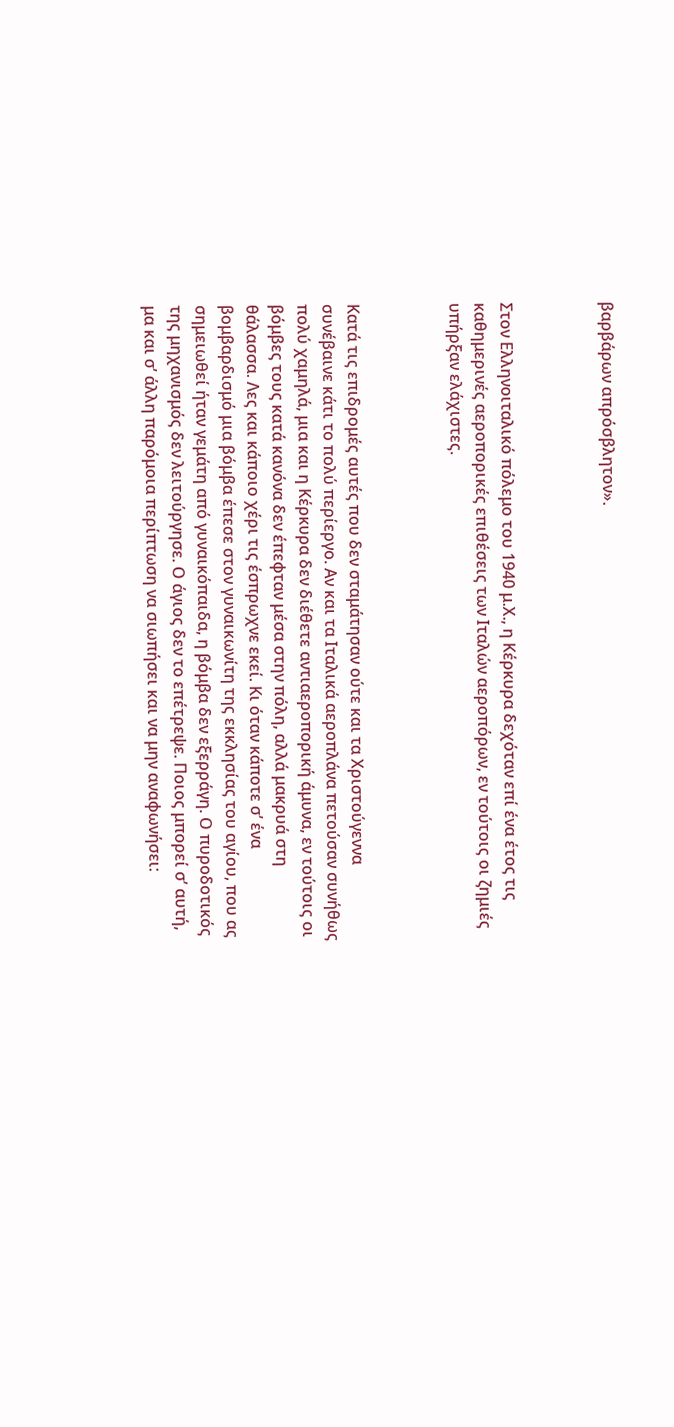βαρβάρων απρόσβλητον».



Στον Ελληνοιταλικό πόλεμο του 1940 μ.Χ., η Κέρκυρα δεχόταν επί ένα έτος τις καθημερινές αεροπορικές επιθέσεις των Ιταλών αεροπόρων, εν τούτοις οι ζημιές υπήρξαν ελάχιστες.



Κατά τις επιδρομές αυτές που δεν σταμάτησαν ούτε και τα Χριστούγεννα συνέβαινε κάτι το πολύ περίεργο. Αν και τα Ιταλικά αεροπλάνα πετούσαν συνήθως πολύ χαμηλά, μια και η Κέρκυρα δεν διέθετε αντιαεροπορική άμυνα, εν τούτοις οι βόμβες τους κατά κανόνα δεν έπεφταν μέσα στην πόλη, αλλά μακρυά στη θάλασσα. Λες και κάποιο χέρι τις έσπρωχνε εκεί. Κι όταν κάποτε σ’ ένα βομβαρδισμό μια βόμβα έπεσε στον γυναικωνίτη της εκκλησίας του αγίου, που ας σημειωθεί ήταν γεμάτη από γυναικόπαιδα, η βόμβα δεν εξερράγη. Ο πυροδοτικός της μηχανισμός δεν λειτούργησε. Ο άγιος δεν το επέτρεψε. Ποιος μπορεί σ’ αυτή, μα και σ’ άλλη παρόμοια περίπτωση να σιωπήσει και να μην αναφωνήσει: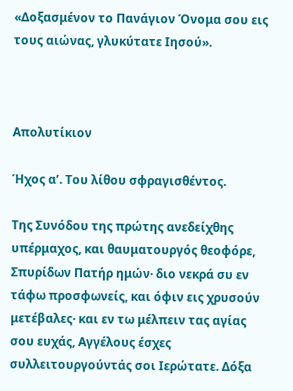«Δοξασμένον το Πανάγιον Όνομα σου εις τους αιώνας, γλυκύτατε Ιησού».



Απολυτίκιον

Ήχος α’. Του λίθου σφραγισθέντος.

Της Συνόδου της πρώτης ανεδείχθης υπέρμαχος, και θαυματουργός θεοφόρε, Σπυρίδων Πατήρ ημών· διο νεκρά συ εν τάφω προσφωνείς, και όφιν εις χρυσούν μετέβαλες· και εν τω μέλπειν τας αγίας σου ευχάς, Αγγέλους έσχες συλλειτουργούντάς σοι Ιερώτατε. Δόξα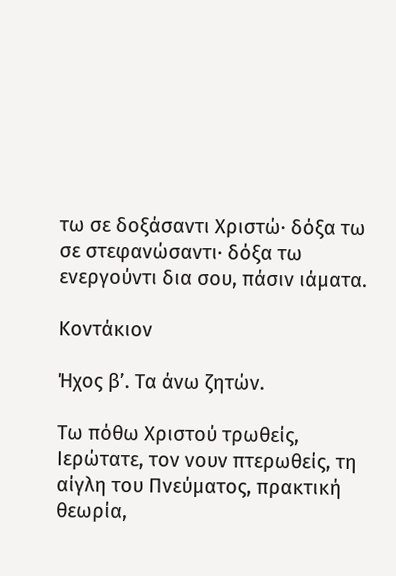τω σε δοξάσαντι Χριστώ· δόξα τω σε στεφανώσαντι· δόξα τω ενεργούντι δια σου, πάσιν ιάματα.

Κοντάκιον

Ήχος β’. Τα άνω ζητών.

Τω πόθω Χριστού τρωθείς, Ιερώτατε, τον νουν πτερωθείς, τη αίγλη του Πνεύματος, πρακτική θεωρία,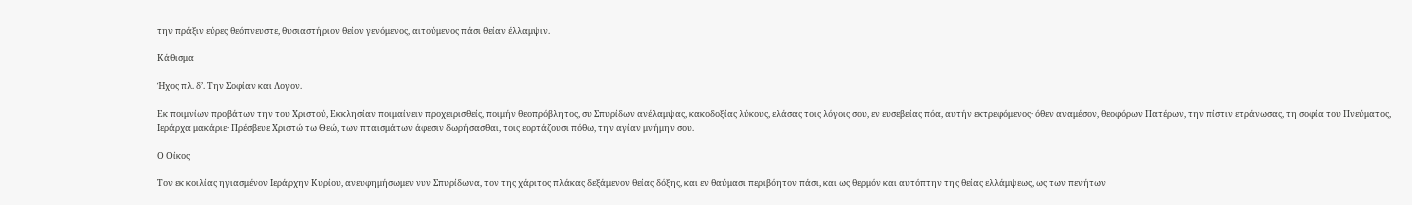την πράξιν εύρες θεόπνευστε, θυσιαστήριον θείον γενόμενος, αιτούμενος πάσι θείαν έλλαμψιν.

Κάθισμα

Ήχος πλ. δ’. Την Σοφίαν και Λογον.

Εκ ποιμνίων προβάτων την του Χριστού, Εκκλησίαν ποιμαίνειν προχειρισθείς, ποιμήν θεοπρόβλητος, συ Σπυρίδων ανέλαμψας, κακοδοξίας λύκους, ελάσας τοις λόγοις σου, εν ευσεβείας πόα, αυτήν εκτρεφόμενος· όθεν αναμέσον, θεοφόρων Πατέρων, την πίστιν ετράνωσας, τη σοφία του Πνεύματος, Ιεράρχα μακάριε· Πρέσβευε Χριστώ τω Θεώ, των πταισμάτων άφεσιν δωρήσασθαι, τοις εορτάζουσι πόθω, την αγίαν μνήμην σου.

Ο Οίκος

Τον εκ κοιλίας ηγιασμένον Ιεράρχην Κυρίου, ανευφημήσωμεν νυν Σπυρίδωνα, τον της χάριτος πλάκας δεξάμενον θείας δόξης, και εν θαύμασι περιβόητον πάσι, και ως θερμόν και αυτόπτην της θείας ελλάμψεως, ως των πενήτων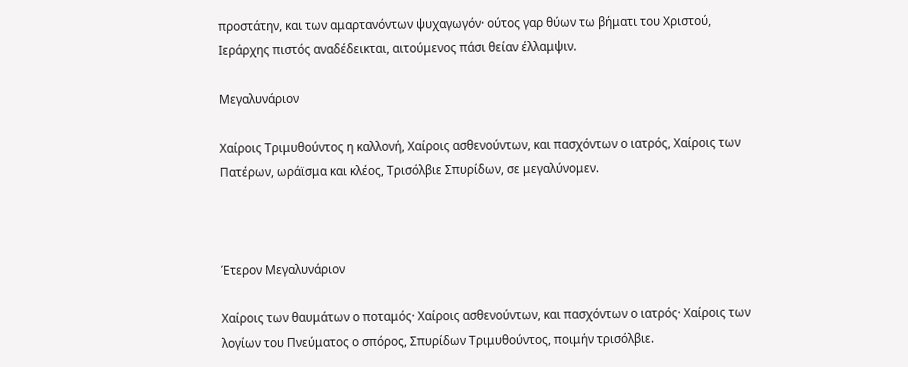προστάτην, και των αμαρτανόντων ψυχαγωγόν· ούτος γαρ θύων τω βήματι του Χριστού, Ιεράρχης πιστός αναδέδεικται, αιτούμενος πάσι θείαν έλλαμψιν.

Μεγαλυνάριον

Χαίροις Τριμυθούντος η καλλονή, Χαίροις ασθενούντων, και πασχόντων ο ιατρός, Χαίροις των Πατέρων, ωράϊσμα και κλέος, Τρισόλβιε Σπυρίδων, σε μεγαλύνομεν.



Έτερον Μεγαλυνάριον

Χαίροις των θαυμάτων ο ποταμός· Χαίροις ασθενούντων, και πασχόντων ο ιατρός· Χαίροις των λογίων του Πνεύματος ο σπόρος, Σπυρίδων Τριμυθούντος, ποιμήν τρισόλβιε.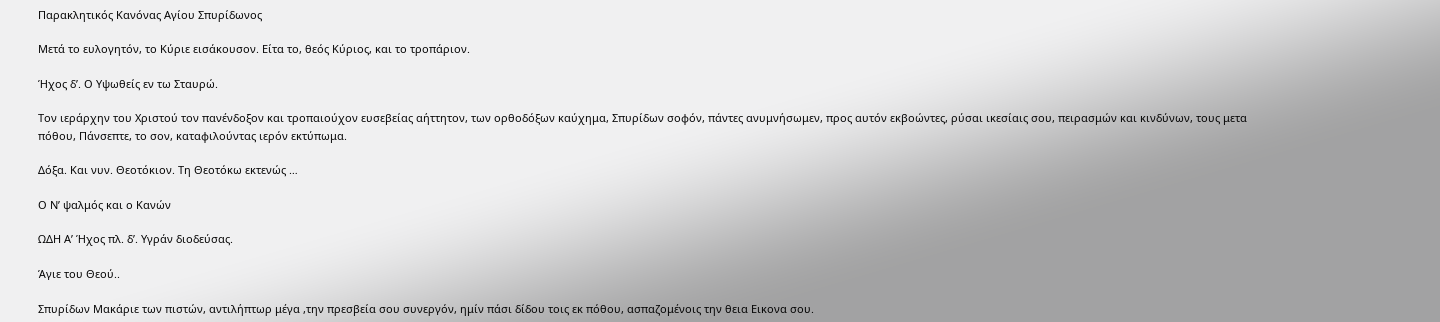Παρακλητικός Κανόνας Αγίου Σπυρίδωνος

Μετά το ευλογητόν, το Κύριε εισάκουσον. Είτα το, θεός Κύριος, και το τροπάριον.

Ήχος δ’. Ο Υψωθείς εν τω Σταυρώ.

Τον ιεράρχην του Χριστού τον πανένδοξον και τροπαιούχον ευσεβείας αήττητον, των ορθοδόξων καύχημα, Σπυρίδων σοφόν, πάντες ανυμνήσωμεν, προς αυτόν εκβοώντες, ρύσαι ικεσίαις σου, πειρασμών και κινδύνων, τους μετα πόθου, Πάνσεπτε, το σον, καταφιλούντας ιερόν εκτύπωμα.

Δόξα. Και νυν. Θεοτόκιον. Τη Θεοτόκω εκτενώς …

Ο Ν’ ψαλμός και ο Κανών

ΩΔΗ Α’ Ήχος πλ. δ’. Υγράν διοδεύσας.

Άγιε του Θεού..

Σπυρίδων Μακάριε των πιστών, αντιλήπτωρ μέγα ,την πρεσβεία σου συνεργόν, ημίν πάσι δίδου τοις εκ πόθου, ασπαζομένοις την θεια Εικονα σου.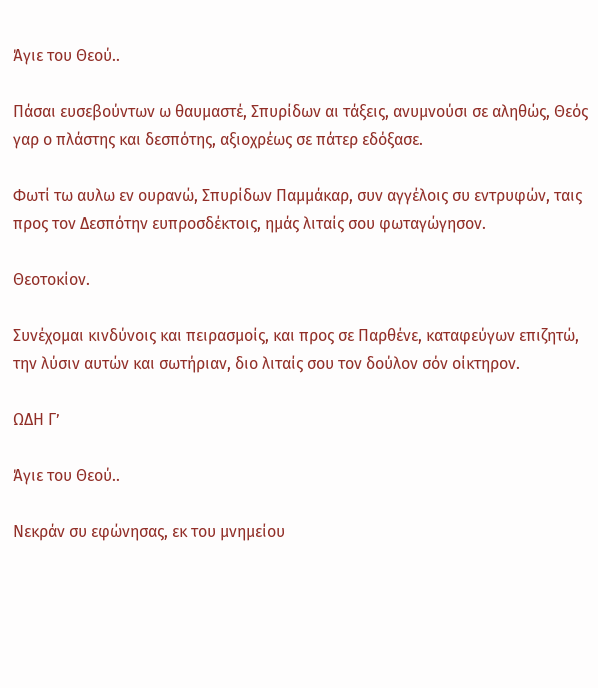Άγιε του Θεού..

Πάσαι ευσεβούντων ω θαυμαστέ, Σπυρίδων αι τάξεις, ανυμνούσι σε αληθώς, Θεός γαρ ο πλάστης και δεσπότης, αξιοχρέως σε πάτερ εδόξασε.

Φωτί τω αυλω εν ουρανώ, Σπυρίδων Παμμάκαρ, συν αγγέλοις συ εντρυφών, ταις προς τον Δεσπότην ευπροσδέκτοις, ημάς λιταίς σου φωταγώγησον.

Θεοτοκίον.

Συνέχομαι κινδύνοις και πειρασμοίς, και προς σε Παρθένε, καταφεύγων επιζητώ, την λύσιν αυτών και σωτήριαν, διο λιταίς σου τον δούλον σόν οίκτηρον.

ΩΔΗ Γ’

Άγιε του Θεού..

Νεκράν συ εφώνησας, εκ του μνημείου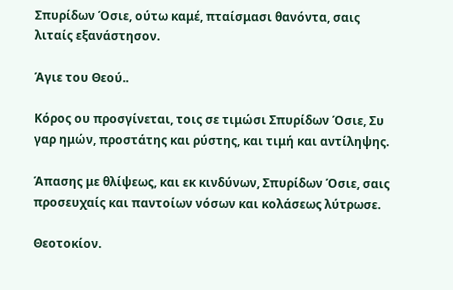Σπυρίδων Όσιε, ούτω καμέ, πταίσμασι θανόντα, σαις λιταίς εξανάστησον.

Άγιε του Θεού..

Κόρος ου προσγίνεται, τοις σε τιμώσι Σπυρίδων Όσιε, Συ γαρ ημών, προστάτης και ρύστης, και τιμή και αντίληψης.

Άπασης με θλίψεως, και εκ κινδύνων, Σπυρίδων Όσιε, σαις προσευχαίς και παντοίων νόσων και κολάσεως λύτρωσε.

Θεοτοκίον.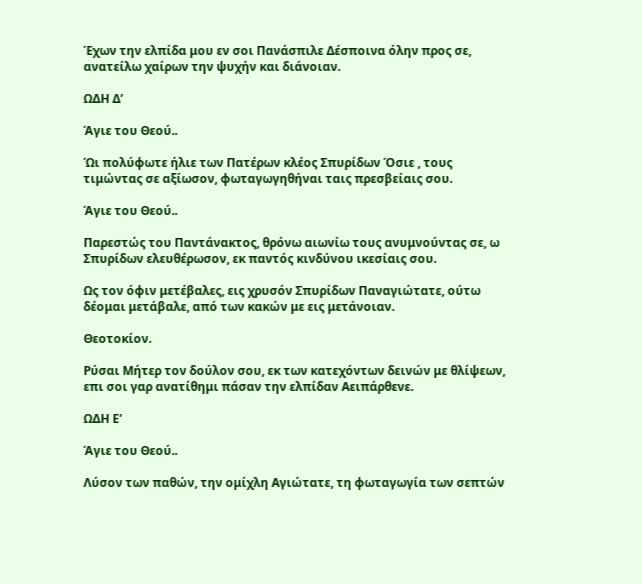Έχων την ελπίδα μου εν σοι Πανάσπιλε Δέσποινα όλην προς σε, ανατείλω χαίρων την ψυχήν και διάνοιαν.

ΩΔΗ Δ’

Άγιε του Θεού..

Ώι πολύφωτε ήλιε των Πατέρων κλέος Σπυρίδων Όσιε , τους τιμώντας σε αξίωσον, φωταγωγηθήναι ταις πρεσβείαις σου.

Άγιε του Θεού..

Παρεστώς του Παντάνακτος, θρόνω αιωνίω τους ανυμνούντας σε, ω Σπυρίδων ελευθέρωσον, εκ παντός κινδύνου ικεσίαις σου.

Ως τον όφιν μετέβαλες, εις χρυσόν Σπυρίδων Παναγιώτατε, ούτω δέομαι μετάβαλε, από των κακών με εις μετάνοιαν.

Θεοτοκίον.

Ρύσαι Μήτερ τον δούλον σου, εκ των κατεχόντων δεινών με θλίψεων, επι σοι γαρ ανατίθημι πάσαν την ελπίδαν Αειπάρθενε.

ΩΔΗ Ε’

Άγιε του Θεού..

Λύσον των παθών, την ομίχλη Αγιώτατε, τη φωταγωγία των σεπτών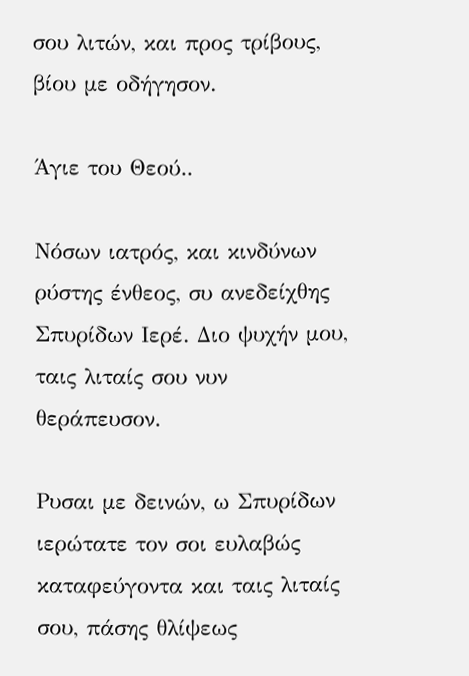σου λιτών, και προς τρίβους, βίου με οδήγησον.

Άγιε του Θεού..

Νόσων ιατρός, και κινδύνων ρύστης ένθεος, συ ανεδείχθης Σπυρίδων Ιερέ. Διο ψυχήν μου, ταις λιταίς σου νυν θεράπευσον.

Ρυσαι με δεινών, ω Σπυρίδων ιερώτατε τον σοι ευλαβώς καταφεύγοντα και ταις λιταίς σου, πάσης θλίψεως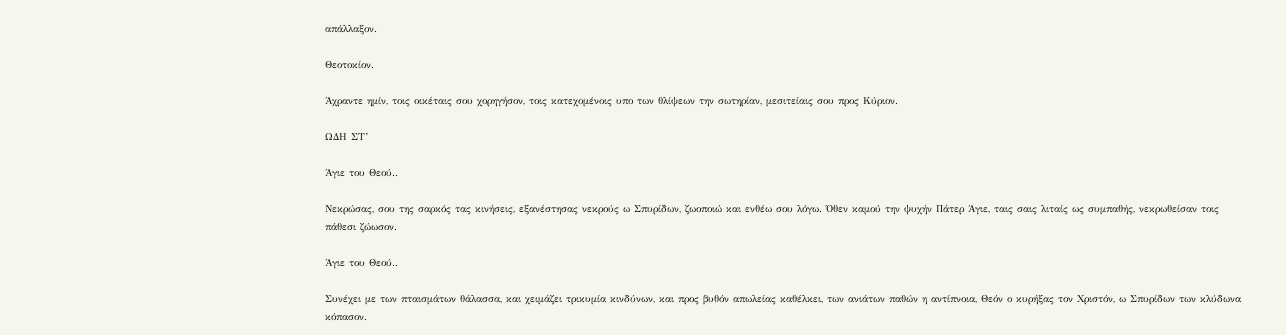απάλλαξον.

Θεοτοκίον.

Άχραντε ημίν, τοις οικέταις σου χορηγήσον, τοις κατεχομένοις υπο των θλίψεων την σωτηρίαν, μεσιτείαις σου προς Κύριον.

ΩΔΗ ΣΤ’

Άγιε του Θεού..

Νεκρώσας, σου της σαρκός τας κινήσεις, εξανέστησας νεκρούς ω Σπυρίδων, ζωοποιώ και ενθέω σου λόγω. Όθεν καμού την ψυχήν Πάτερ Άγιε, ταις σαις λιταίς ως συμπαθής, νεκρωθείσαν τοις πάθεσι ζώωσον.

Άγιε του Θεού..

Συνέχει με των πταισμάτων θάλασσα, και χειμάζει τρικυμία κινδύνων, και προς βυθόν απωλείας καθέλκει, των ανιάτων παθών η αντίπνοια, Θεόν ο κυρήξας τον Χριστόν, ω Σπυρίδων των κλύδωνα κόπασον.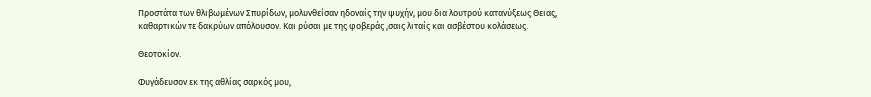Προστάτα των θλιβωμένων Σπυρίδων, μολυνθείσαν ηδοναίς την ψυχήν, μου δια λουτρού κατανύξεως Θειας, καθαρτικών τε δακρύων απόλουσον. Και ρύσαι με της φοβεράς ,σαις λιταίς και ασβέστου κολάσεως.

Θεοτοκίον.

Φυγάδευσον εκ της αθλίας σαρκός μου,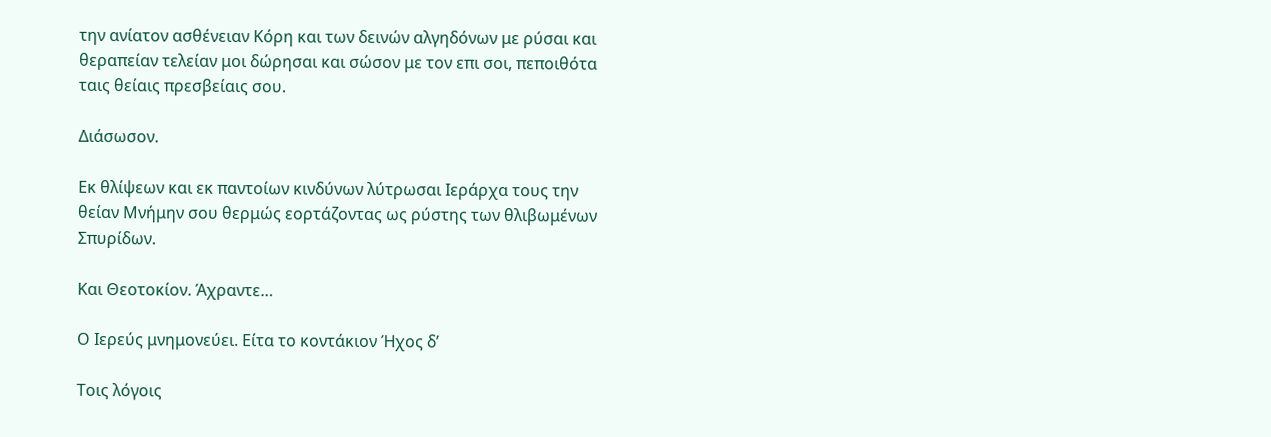την ανίατον ασθένειαν Κόρη και των δεινών αλγηδόνων με ρύσαι και θεραπείαν τελείαν μοι δώρησαι και σώσον με τον επι σοι, πεποιθότα ταις θείαις πρεσβείαις σου.

Διάσωσον.

Εκ θλίψεων και εκ παντοίων κινδύνων λύτρωσαι Ιεράρχα τους την θείαν Μνήμην σου θερμώς εορτάζοντας ως ρύστης των θλιβωμένων Σπυρίδων.

Και Θεοτοκίον. Άχραντε…

Ο Ιερεύς μνημονεύει. Είτα το κοντάκιον Ήχος δ’

Τοις λόγοις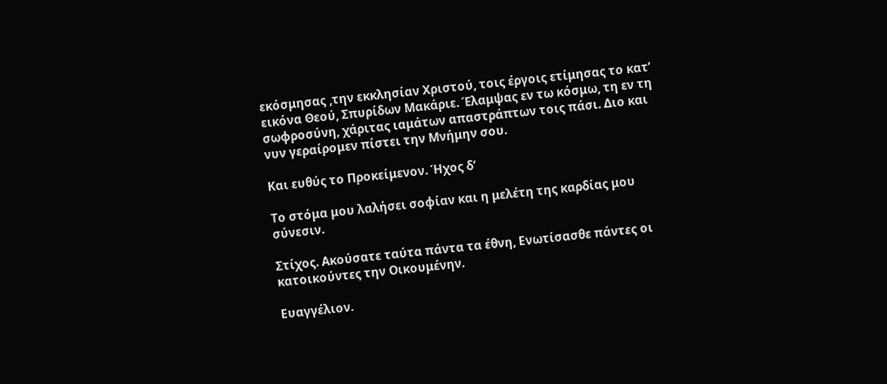εκόσμησας ,την εκκλησίαν Χριστού, τοις έργοις ετίμησας το κατ’ εικόνα Θεού, Σπυρίδων Μακάριε. Έλαμψας εν τω κόσμω, τη εν τη σωφροσύνη, χάριτας ιαμάτων απαστράπτων τοις πάσι. Διο και νυν γεραίρομεν πίστει την Μνήμην σου.

Και ευθύς το Προκείμενον. Ήχος δ’

Το στόμα μου λαλήσει σοφίαν και η μελέτη της καρδίας μου σύνεσιν.

Στίχος. Ακούσατε ταύτα πάντα τα έθνη, Ενωτίσασθε πάντες οι κατοικούντες την Οικουμένην.

Ευαγγέλιον.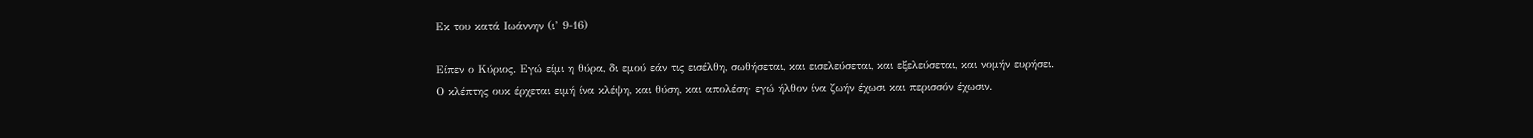Εκ του κατά Ιωάννην (ι’ 9-16)

Είπεν ο Κύριος. Εγώ είμι η θύρα, δι εμού εάν τις εισέλθη, σωθήσεται, και εισελεύσεται, και εξελεύσεται, και νομήν ευρήσει. Ο κλέπτης ουκ έρχεται ειμή ίνα κλέψη, και θύση, και απολέση· εγώ ήλθον ίνα ζωήν έχωσι και περισσόν έχωσιν.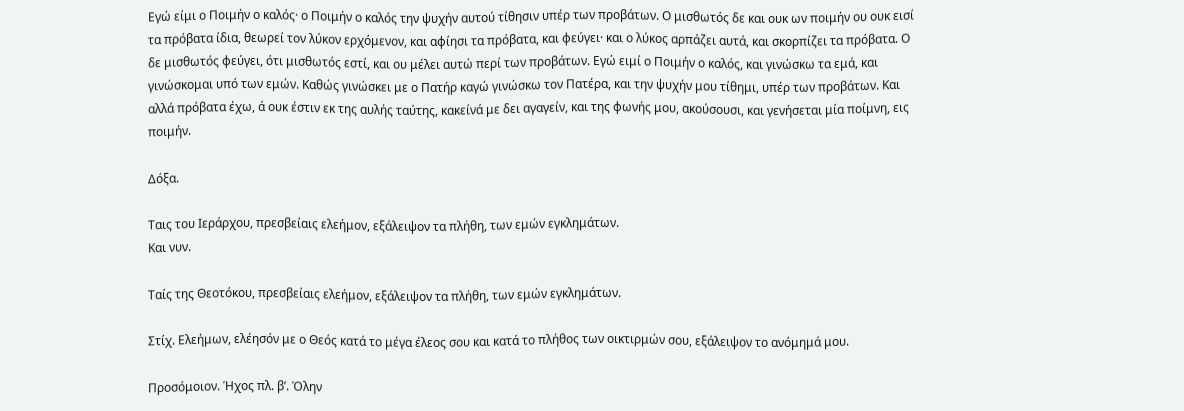Εγώ είμι ο Ποιμήν ο καλός· ο Ποιμήν ο καλός την ψυχήν αυτού τίθησιν υπέρ των προβάτων. Ο μισθωτός δε και ουκ ων ποιμήν ου ουκ εισί τα πρόβατα ίδια, θεωρεί τον λύκον ερχόμενον, και αφίησι τα πρόβατα, και φεύγει· και ο λύκος αρπάζει αυτά, και σκορπίζει τα πρόβατα. Ο δε μισθωτός φεύγει, ότι μισθωτός εστί, και ου μέλει αυτώ περί των προβάτων. Εγώ ειμί ο Ποιμήν ο καλός, και γινώσκω τα εμά, και γινώσκομαι υπό των εμών. Καθώς γινώσκει με ο Πατήρ καγώ γινώσκω τον Πατέρα, και την ψυχήν μου τίθημι, υπέρ των προβάτων. Και αλλά πρόβατα έχω, ά ουκ έστιν εκ της αυλής ταύτης, κακείνά με δει αγαγείν, και της φωνής μου, ακούσουσι, και γενήσεται μία ποίμνη, εις ποιμήν.

Δόξα.

Ταις του Ιεράρχου, πρεσβείαις ελεήμον, εξάλειψον τα πλήθη, των εμών εγκλημάτων.
Και νυν.

Ταίς της Θεοτόκου, πρεσβείαις ελεήμον, εξάλειψον τα πλήθη, των εμών εγκλημάτων.

Στίχ. Ελεήμων, ελέησόν με ο Θεός κατά το μέγα έλεος σου και κατά το πλήθος των οικτιρμών σου, εξάλειψον το ανόμημά μου.

Προσόμοιον. Ήχος πλ. β’. Όλην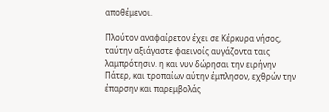αποθέμενοι.

Πλούτον αναφαίρετον έχει σε Κέρκυρα νήσος, ταύτην αξιάγαστε φαεινοίς αυγάζοντα ταις λαμπρότησιν. η και νυν δώρησαι την ειρήνην Πάτερ, και τροπαίων αύτην έμπλησον, εχθρών την έπαρσην και παρεμβολάς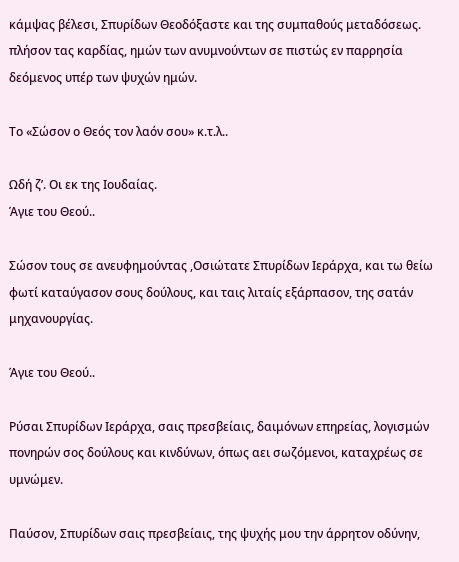κάμψας βέλεσι, Σπυρίδων Θεοδόξαστε και της συμπαθούς μεταδόσεως. πλήσον τας καρδίας, ημών των ανυμνούντων σε πιστώς εν παρρησία δεόμενος υπέρ των ψυχών ημών.

Το «Σώσον ο Θεός τον λαόν σου» κ.τ.λ..

Ωδή ζ’. Οι εκ της Ιουδαίας.
Άγιε του Θεού..

Σώσον τους σε ανευφημούντας ,Οσιώτατε Σπυρίδων Ιεράρχα, και τω θείω φωτί καταύγασον σους δούλους, και ταις λιταίς εξάρπασον, της σατάν μηχανουργίας.

Άγιε του Θεού..

Ρύσαι Σπυρίδων Ιεράρχα, σαις πρεσβείαις, δαιμόνων επηρείας, λογισμών πονηρών σος δούλους και κινδύνων, όπως αει σωζόμενοι, καταχρέως σε υμνώμεν.

Παύσον, Σπυρίδων σαις πρεσβείαις, της ψυχής μου την άρρητον οδύνην,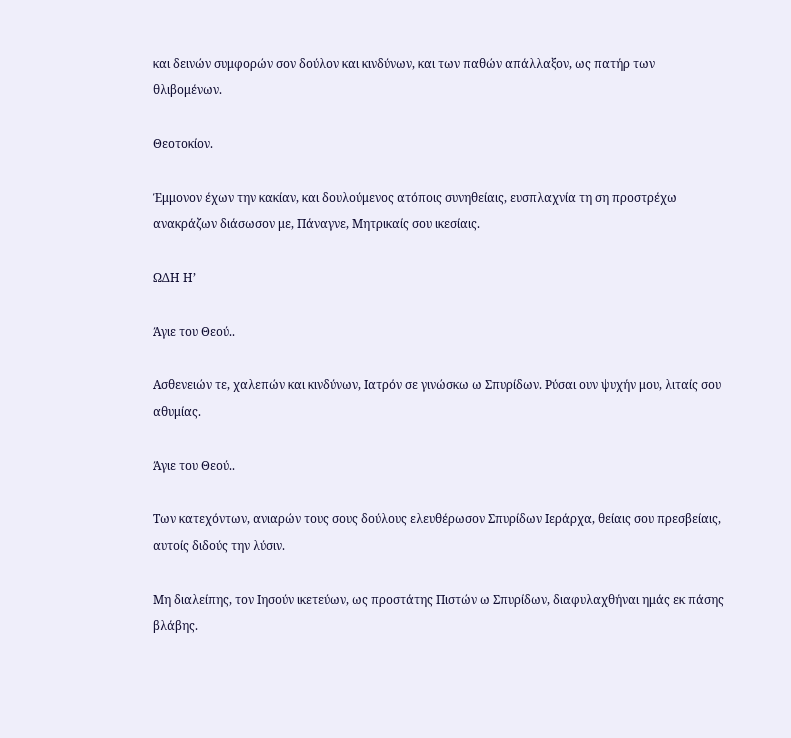και δεινών συμφορών σον δούλον και κινδύνων, και των παθών απάλλαξον, ως πατήρ των θλιβομένων.

Θεοτοκίον.

Έμμονον έχων την κακίαν, και δουλούμενος ατόποις συνηθείαις, ευσπλαχνία τη ση προστρέχω ανακράζων διάσωσον με, Πάναγνε, Μητρικαίς σου ικεσίαις.

ΩΔΗ Η’

Άγιε του Θεού..

Ασθενειών τε, χαλεπών και κινδύνων, Ιατρόν σε γινώσκω ω Σπυρίδων. Ρύσαι ουν ψυχήν μου, λιταίς σου αθυμίας.

Άγιε του Θεού..

Των κατεχόντων, ανιαρών τους σους δούλους ελευθέρωσον Σπυρίδων Ιεράρχα, θείαις σου πρεσβείαις, αυτοίς διδούς την λύσιν.

Μη διαλείπης, τον Ιησούν ικετεύων, ως προστάτης Πιστών ω Σπυρίδων, διαφυλαχθήναι ημάς εκ πάσης βλάβης.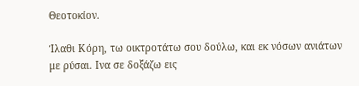Θεοτοκίον.

Ίλαθι Κόρη, τω οικτροτάτω σου δούλω, και εκ νόσων ανιάτων με ρύσαι. Ινα σε δοξάζω εις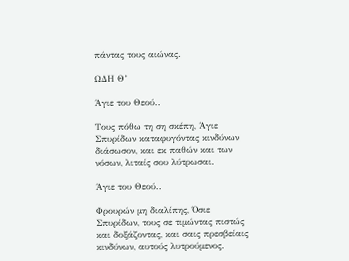πάντας τους αιώνας.

ΩΔΗ Θ’

Άγιε του Θεού..

Τους πόθω τη ση σκέπη, Άγιε Σπυρίδων καταφυγόντας κινδύνων διάσωσον, και εκ παθών και των νόσων, λιταίς σου λύτρωσαι.

Άγιε του Θεού..

Φρουρών μη διαλίπης, Όσιε Σπυρίδων, τους σε τιμώντας πιστώς και δοξάζοντας, και σαις πρεσβείαις κινδύνων, αυτούς λυτρούμενος.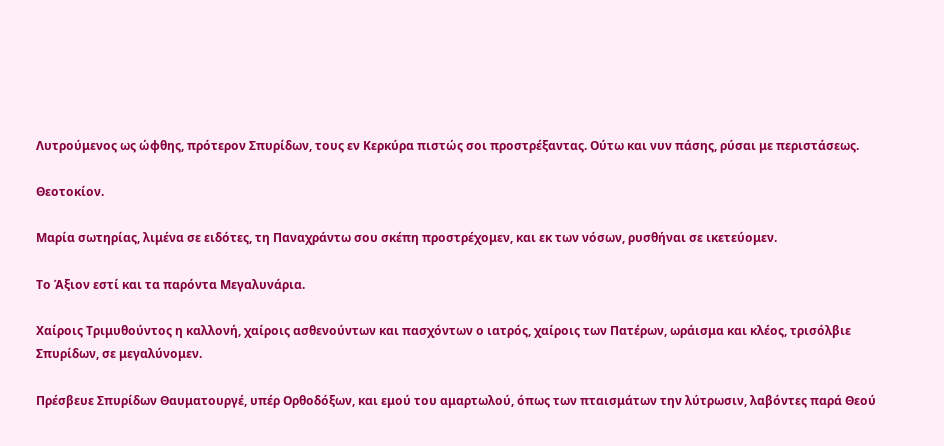Λυτρούμενος ως ώφθης, πρότερον Σπυρίδων, τους εν Κερκύρα πιστώς σοι προστρέξαντας. Ούτω και νυν πάσης, ρύσαι με περιστάσεως.

Θεοτοκίον.

Μαρία σωτηρίας, λιμένα σε ειδότες, τη Παναχράντω σου σκέπη προστρέχομεν, και εκ των νόσων, ρυσθήναι σε ικετεύομεν.

Το Άξιον εστί και τα παρόντα Μεγαλυνάρια.

Χαίροις Τριμυθούντος η καλλονή, χαίροις ασθενούντων και πασχόντων ο ιατρός, χαίροις των Πατέρων, ωράισμα και κλέος, τρισόλβιε Σπυρίδων, σε μεγαλύνομεν.

Πρέσβευε Σπυρίδων Θαυματουργέ, υπέρ Ορθοδόξων, και εμού του αμαρτωλού, όπως των πταισμάτων την λύτρωσιν, λαβόντες παρά Θεού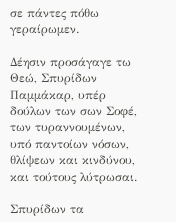σε πάντες πόθω γεραίρωμεν.

Δέησιν προσάγαγε τω Θεώ, Σπυρίδων Παμμάκαρ, υπέρ δούλων των σων Σοφέ, των τυραννουμένων, υπό παντοίων νόσων, θλίψεων και κινδύνου, και τούτους λύτρωσαι.

Σπυρίδων τα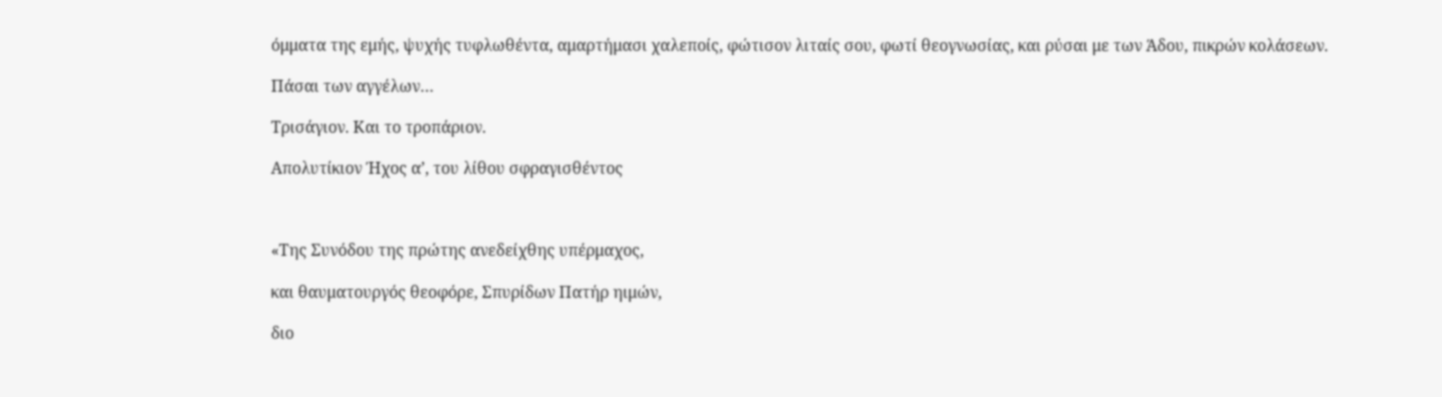όμματα της εμής, ψυχής τυφλωθέντα, αμαρτήμασι χαλεποίς, φώτισον λιταίς σου, φωτί θεογνωσίας, και ρύσαι με των Άδου, πικρών κολάσεων.

Πάσαι των αγγέλων…

Τρισάγιον. Και το τροπάριον.

Απολυτίκιον Ήχος α’, του λίθου σφραγισθέντος



«Της Συνόδου της πρώτης ανεδείχθης υπέρμαχος,

και θαυματουργός θεοφόρε, Σπυρίδων Πατήρ ηιμών,

διο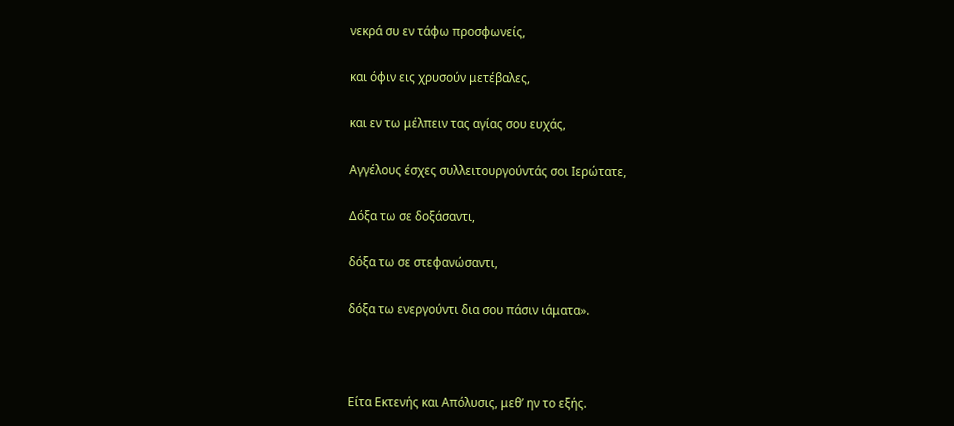νεκρά συ εν τάφω προσφωνείς,

και όφιν εις χρυσούν μετέβαλες,

και εν τω μέλπειν τας αγίας σου ευχάς,

Αγγέλους έσχες συλλειτουργούντάς σοι Ιερώτατε,

Δόξα τω σε δοξάσαντι,

δόξα τω σε στεφανώσαντι,

δόξα τω ενεργούντι δια σου πάσιν ιάματα».



Είτα Εκτενής και Απόλυσις, μεθ’ ην το εξής.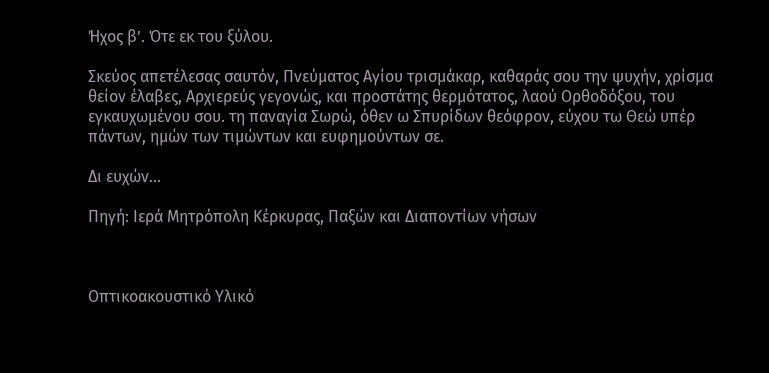Ήχος β’. Ότε εκ του ξύλου.

Σκεύος απετέλεσας σαυτόν, Πνεύματος Αγίου τρισμάκαρ, καθαράς σου την ψυχήν, χρίσμα θείον έλαβες, Αρχιερεύς γεγονώς, και προστάτης θερμότατος, λαού Ορθοδόξου, του εγκαυχωμένου σου. τη παναγία Σωρώ, όθεν ω Σπυρίδων θεόφρον, εύχου τω Θεώ υπέρ πάντων, ημών των τιμώντων και ευφημούντων σε.

Δι ευχών…

Πηγή: Ιερά Μητρόπολη Κέρκυρας, Παξών και Διαποντίων νήσων



Οπτικοακουστικό Υλικό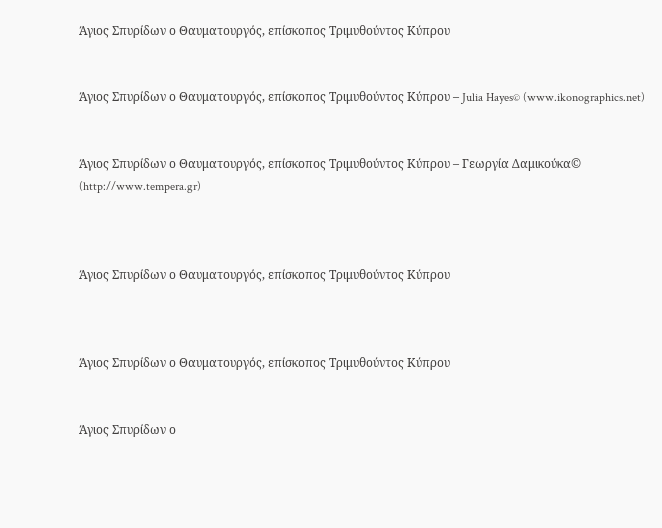Άγιος Σπυρίδων ο Θαυματουργός, επίσκοπος Τριμυθούντος Κύπρου


Άγιος Σπυρίδων ο Θαυματουργός, επίσκοπος Τριμυθούντος Κύπρου – Julia Hayes© (www.ikonographics.net)


Άγιος Σπυρίδων ο Θαυματουργός, επίσκοπος Τριμυθούντος Κύπρου – Γεωργία Δαμικούκα© (http://www.tempera.gr)



Άγιος Σπυρίδων ο Θαυματουργός, επίσκοπος Τριμυθούντος Κύπρου



Άγιος Σπυρίδων ο Θαυματουργός, επίσκοπος Τριμυθούντος Κύπρου


Άγιος Σπυρίδων ο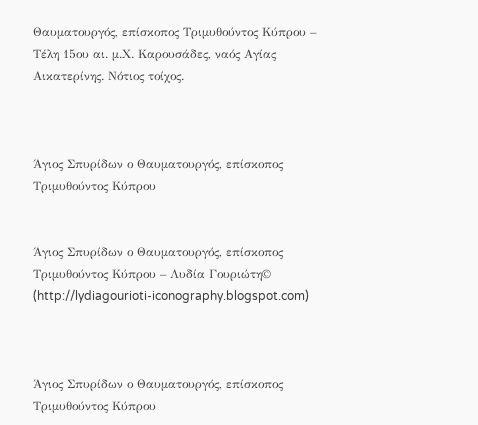Θαυματουργός, επίσκοπος Τριμυθούντος Κύπρου – Τέλη 15ου αι. μ.Χ. Καρουσάδες, ναός Αγίας Αικατερίνης. Νότιος τοίχος.



Άγιος Σπυρίδων ο Θαυματουργός, επίσκοπος Τριμυθούντος Κύπρου


Άγιος Σπυρίδων ο Θαυματουργός, επίσκοπος Τριμυθούντος Κύπρου – Λυδία Γουριώτη© (http://lydiagourioti-iconography.blogspot.com)



Άγιος Σπυρίδων ο Θαυματουργός, επίσκοπος Τριμυθούντος Κύπρου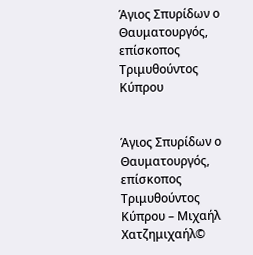Άγιος Σπυρίδων ο Θαυματουργός, επίσκοπος Τριμυθούντος Κύπρου


Άγιος Σπυρίδων ο Θαυματουργός, επίσκοπος Τριμυθούντος Κύπρου – Μιχαήλ Χατζημιχαήλ©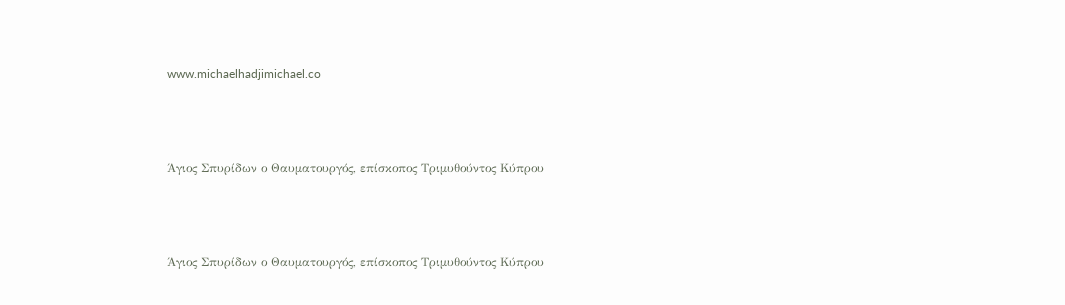www.michaelhadjimichael.co



Άγιος Σπυρίδων ο Θαυματουργός, επίσκοπος Τριμυθούντος Κύπρου



Άγιος Σπυρίδων ο Θαυματουργός, επίσκοπος Τριμυθούντος Κύπρου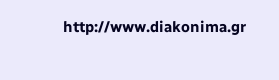http://www.diakonima.gr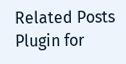Related Posts Plugin for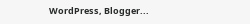WordPress, Blogger...